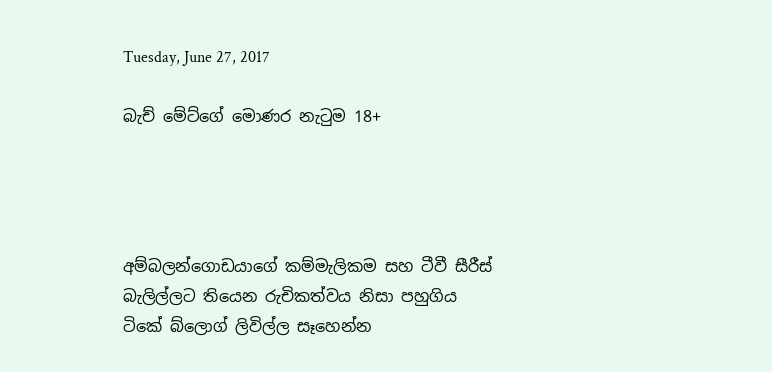Tuesday, June 27, 2017

බැච් මේට්ගේ මොණර නැටුම 18+




අම්බලන්ගොඩයාගේ කම්මැලිකම සහ ටීවී සීරීස් බැලිල්ලට තියෙන රුචිකත්වය නිසා පහුගිය ටිකේ බ්ලොග් ලිවිල්ල සෑහෙන්න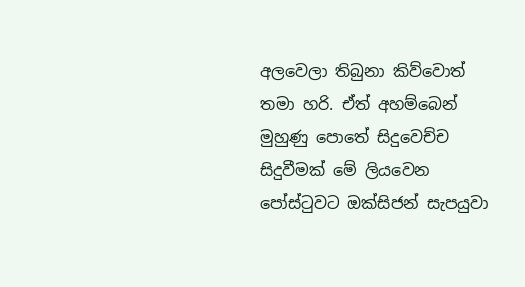අලවෙලා තිබුනා කිව්වොත් තමා හරි. ඒත් අහම්බෙන් මුහුණු පොතේ සිදුවෙච්ච සිදුවීමක් මේ ලියවෙන පෝස්ටුවට ඔක්සිජන් සැපයුවා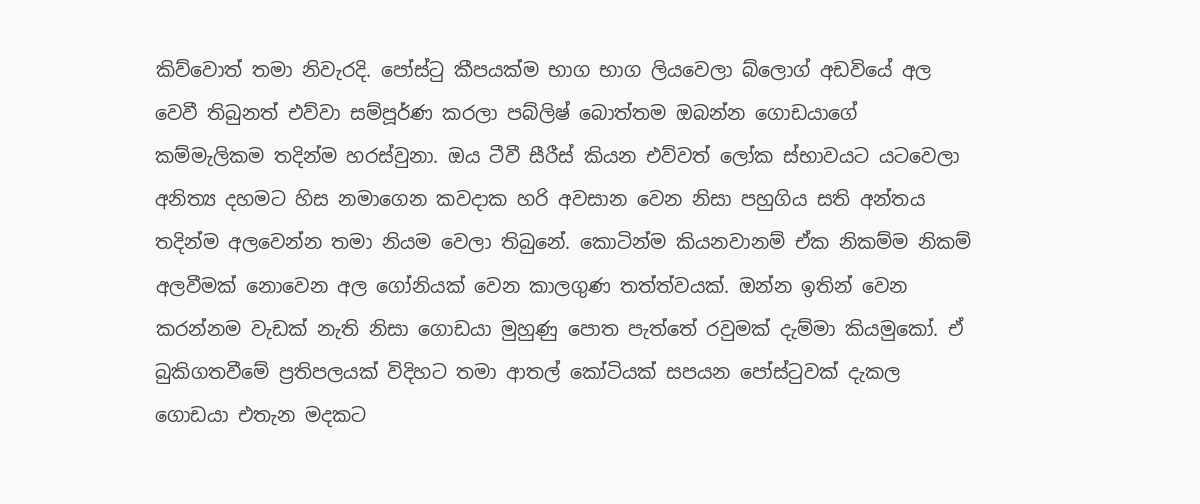කිව්වොත් තමා නිවැරදි. පෝස්ටු කීපයක්ම භාග භාග ලියවෙලා බ්ලොග් අඩවියේ අල වෙවී තිබුනත් එව්වා සම්පූර්ණ කරලා පබ්ලිෂ් බොත්තම ඔබන්න ගොඩයාගේ කම්මැලිකම තදින්ම හරස්වුනා. ඔය ටීවී සීරීස් කියන එව්වත් ලෝක ස්භාවයට යටවෙලා අනිත්‍ය දහමට හිස නමාගෙන කවදාක හරි අවසාන වෙන නිසා පහුගිය සති අන්තය තදින්ම අලවෙන්න තමා නියම වෙලා තිබුනේ. කොටින්ම කියනවානම් ඒක නිකම්ම නිකම් අලවීමක් නොවෙන අල ගෝනියක් වෙන කාලගුණ තත්ත්වයක්. ඔන්න ඉතින් වෙන කරන්නම වැඩක් නැති නිසා ගොඩයා මුහුණු පොත පැත්තේ රවුමක් දැම්මා කියමුකෝ. ඒ බුකිගතවීමේ ප්‍රතිපලයක් විදිහට තමා ආතල් කෝටියක් සපයන පෝස්ටුවක් දැකල ගොඩයා එතැන මදකට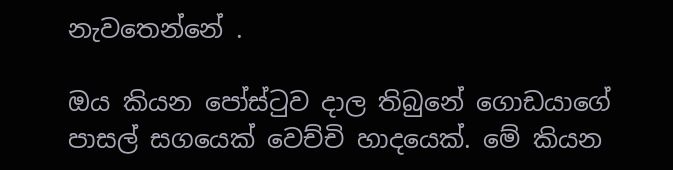නැවතෙන්නේ .

ඔය කියන පෝස්ටුව දාල තිබුනේ ගොඩයාගේ පාසල් සගයෙක් වෙච්චි හාදයෙක්. මේ කියන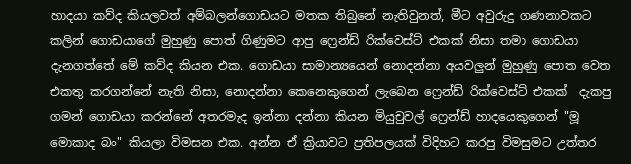හාදයා කව්ද කියලවත් අම්බලන්ගොඩයට මතක තිබුනේ නැතිවුනත්, මීට අවුරුදු ගණනාවකට කලින් ගොඩයාගේ මුහුණු පොත් ගිණුමට ආපු ෆ්‍රෙන්ඩ් රික්වෙස්ට් එකක් නිසා තමා ගොඩයා දැනගත්තේ මේ කව්ද කියන එක. ගොඩයා සාමාන්‍යයෙන් නොදන්නා අයවලුන් මුහුණු පොත වෙත එකතු කරගන්නේ නැති නිසා, නොදන්නා කෙනෙකුගෙන් ලැබෙන ෆ්‍රෙන්ඩ් රික්වෙස්ට් එකක්  දැකපු ගමන් ගොඩයා කරන්නේ අතරමැද ඉන්නා දන්නා කියන මියුචුවල් ෆ්‍රෙන්ඩ් හාදයෙකුගෙන් "මූ  මොකාද බං" කියලා විමසන එක. අන්න ඒ ක්‍රියාවට ප්‍රතිපලයක් විදිහට කරපු විමසුමට උත්තර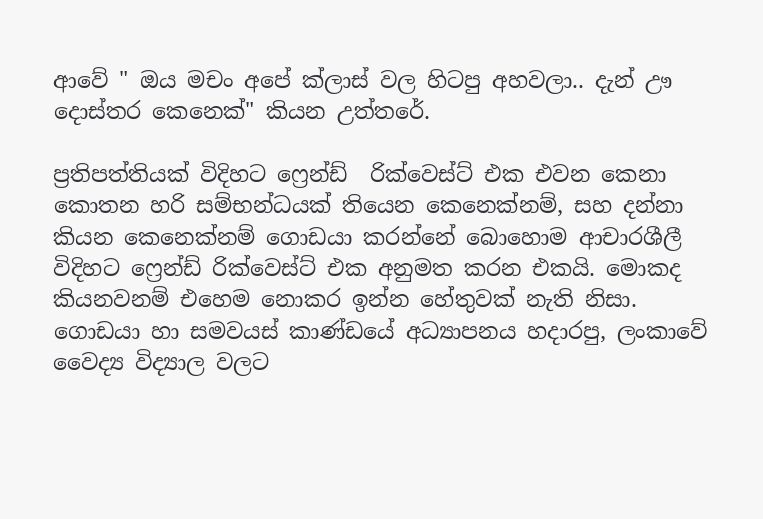ආවේ " ඔය මචං අපේ ක්ලාස් වල හිටපු අහවලා.. දැන් ඌ දොස්තර කෙනෙක්" කියන උත්තරේ.

ප්‍රතිපත්තියක් විදිහට ෆ්‍රෙන්ඩ්  රික්වෙස්ට් එක එවන කෙනා කොතන හරි සම්භන්ධයක් තියෙන කෙනෙක්නම්, සහ දන්නා කියන කෙනෙක්නම් ගොඩයා කරන්නේ බොහොම ආචාරශීලී විදිහට ෆ්‍රෙන්ඩ් රික්වෙස්ට් එක අනුමත කරන එකයි. මොකද කියනවනම් එහෙම නොකර ඉන්න හේතුවක් නැති නිසා. ගොඩයා හා සමවයස් කාණ්ඩයේ අධ්‍යාපනය හදාරපු, ලංකාවේ වෛද්‍ය විද්‍යාල වලට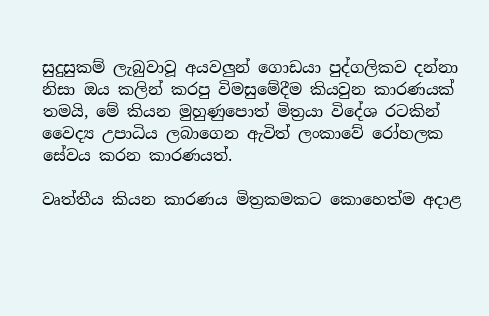සුදුසුකම් ලැබුවාවූ අයවලුන් ගොඩයා පුද්ගලිකව දන්නා නිසා ඔය කලින් කරපු විමසුමේදීම කියවුන කාරණයක් තමයි, මේ කියන මුහුණුපොත් මිත්‍රයා විදේශ රටකින් වෛද්‍ය උපාධිය ලබාගෙන ඇවිත් ලංකාවේ රෝහලක සේවය කරන කාරණයත්.

වෘත්තීය කියන කාරණය මිත්‍රකමකට කොහෙත්ම අදාළ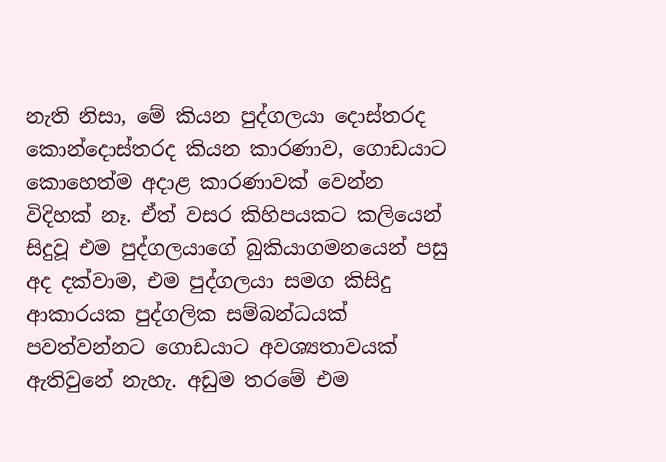නැති නිසා, මේ කියන පුද්ගලයා දොස්තරද කොන්දොස්තරද කියන කාරණාව, ගොඩයාට කොහෙත්ම අදාළ කාරණාවක් වෙන්න විදිහක් නෑ. ඒත් වසර කිහිපයකට කලියෙන් සිදුවූ එම පුද්ගලයාගේ බුකියාගමනයෙන් පසු  අද දක්වාම, එම පුද්ගලයා සමග කිසිදු ආකාරයක පුද්ගලික සම්බන්ධයක් පවත්වන්නට ගොඩයාට අවශ්‍යතාවයක් ඇතිවුනේ නැහැ. අඩුම තරමේ එම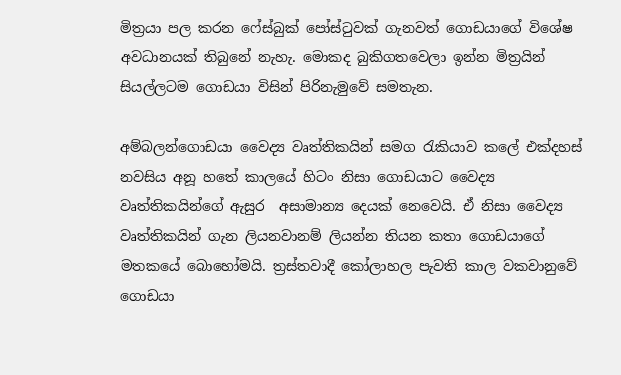මිත්‍රයා පල කරන ෆේස්බුක් පෝස්ටුවක් ගැනවත් ගොඩයාගේ විශේෂ අවධානයක් තිබුනේ නැහැ. මොකද බුකිගතවෙලා ඉන්න මිත්‍රයින් සියල්ලටම ගොඩයා විසින් පිරිනැමුවේ සමතැන.

අම්බලන්ගොඩයා වෛද්‍ය වෘත්තිකයින් සමග රැකියාව කලේ එක්දහස් නවසිය අනූ හතේ කාලයේ හිටං නිසා ගොඩයාට වෛද්‍ය වෘත්තිකයින්ගේ ඇසුර  අසාමාන්‍ය දෙයක් නෙවෙයි. ඒ නිසා වෛද්‍ය වෘත්තිකයින් ගැන ලියනවානම් ලියන්න තියන කතා ගොඩයාගේ මතකයේ බොහෝමයි. ත්‍රස්තවාදී කෝලාහල පැවති කාල වකවානුවේ ගොඩයා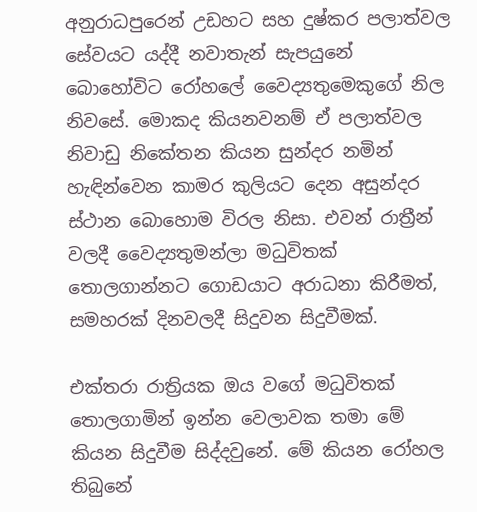අනුරාධපුරෙන් උඩහට සහ දුෂ්කර පලාත්වල සේවයට යද්දී නවාතැන් සැපයුනේ බොහෝවිට රෝහලේ වෛද්‍යතුමෙකුගේ නිල නිවසේ. මොකද කියනවනම් ඒ පලාත්වල නිවාඩු නිකේතන කියන සුන්දර නමින් හැඳින්වෙන කාමර කුලියට දෙන අසුන්දර ස්ථාන බොහොම විරල නිසා. එවන් රාත්‍රීන් වලදී වෛද්‍යතුමන්ලා මධුවිතක් තොලගාන්නට ගොඩයාට අරාධනා කිරීමත්, සමහරක් දිනවලදී සිදුවන සිදුවීමක්.

එක්තරා රාත්‍රියක ඔය වගේ මධුවිතක් තොලගාමින් ඉන්න වෙලාවක තමා මේ කියන සිදුවීම සිද්දවුනේ. මේ කියන රෝහල තිබුනේ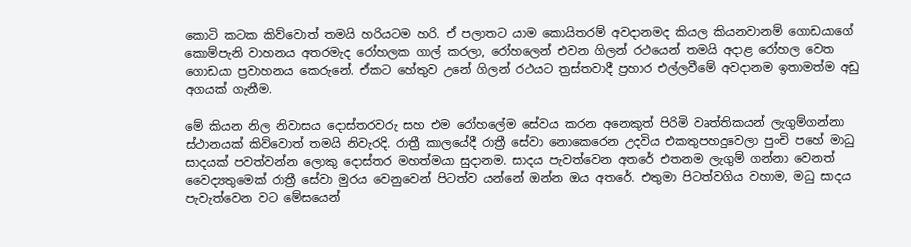කොටි කටක කිව්වොත් තමයි හරියටම හරි. ඒ පලාතට යාම කොයිතරම් අවදානමද කියල කියනවානම් ගොඩයාගේ කොම්පැනි වාහනය අතරමැද රෝහලක ගාල් කරලා, රෝහලෙන් එවන ගිලන් රථයෙන් තමයි අදාළ රෝහල වෙත ගොඩයා ප්‍රවාහනය කෙරුනේ. ඒකට හේතුව උනේ ගිලන් රථයට ත්‍රස්තවාදී ප්‍රහාර එල්ලවීමේ අවදානම ඉතාමත්ම අඩු අගයක් ගැනීම.

මේ කියන නිල නිවාසය දොස්තරවරු සහ එම රෝහලේම සේවය කරන අනෙකුත් පිරිමි වෘත්තිකයන් ලැගුම්ගන්නා ස්ථානයක් කිව්වොත් තමයි නිවැරදි. රාත්‍රී කාලයේදී රාත්‍රී සේවා නොකෙරෙන උදවිය එකතුපහදුවෙලා පුංචි පහේ මාධු සාදයක් පවත්වන්න ලොකු දොස්තර මහත්මයා සුදානම. සාදය පැවත්වෙන අතරේ එතනම ලැගුම් ගන්නා වෙනත් වෛද්‍යතුමෙක් රාත්‍රී සේවා මුරය වෙනුවෙන් පිටත්ව යන්නේ ඔන්න ඔය අතරේ. එතුමා පිටත්වගිය වහාම, මධු සාදය පැවැත්වෙන වට මේසයෙන්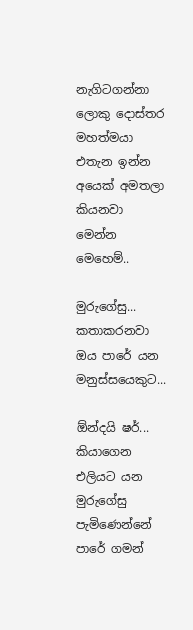නැගිටගන්නා ලොකු දොස්තර මහත්මයා එතැන ඉන්න අයෙක් අමතලා කියනවා මෙන්න මෙහෙම්..

මුරුගේසු... කතාකරනවා ඔය පාරේ යන මනුස්සයෙකුට...

ඕන්දයි ෂර්... කියාගෙන එලියට යන මුරුගේසු පැමිණෙන්නේ පාරේ ගමන්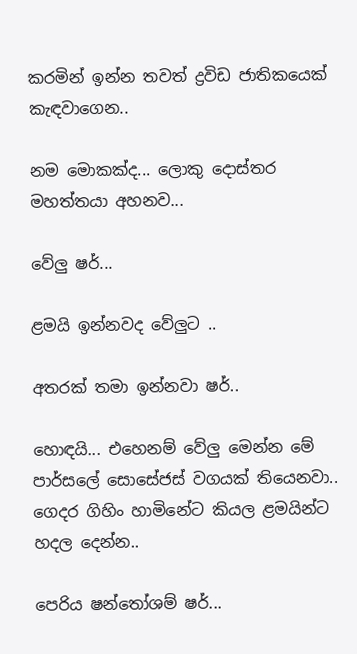කරමින් ඉන්න තවත් ද්‍රවිඩ ජාතිකයෙක් කැඳවාගෙන..

නම මොකක්ද... ලොකු දොස්තර මහත්තයා අහනව...

වේලු ෂර්...

ළමයි ඉන්නවද වේලුට ..

අතරක් තමා ඉන්නවා ෂර්..

හොඳයි... එහෙනම් වේලු මෙන්න මේ පාර්සලේ සොසේජස් වගයක් තියෙනවා.. ගෙදර ගිහිං හාමිනේට කියල ළමයින්ට හදල දෙන්න..

පෙරිය ෂන්තෝශම් ෂර්...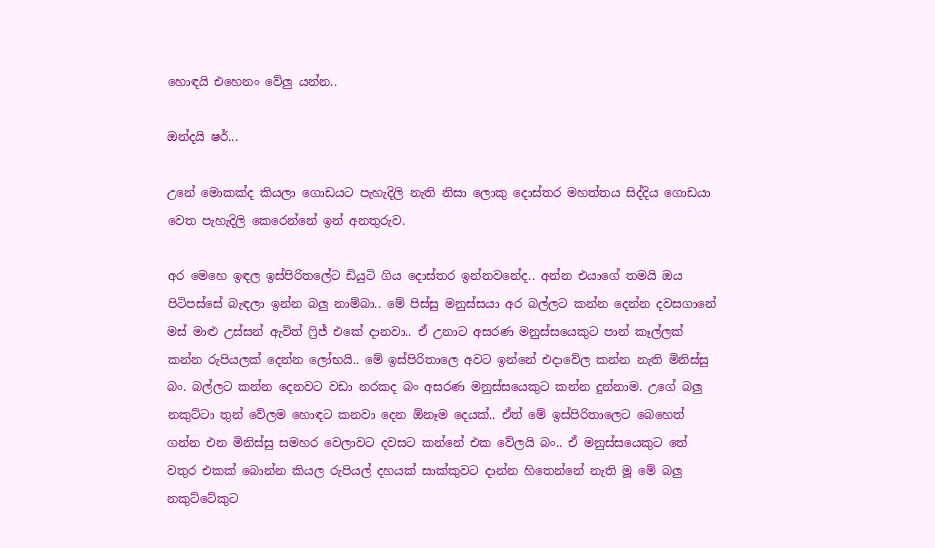හොඳයි එහෙනං වේලු යන්න..

ඔන්දයි ෂර්...

උනේ මොකක්ද කියලා ගොඩයට පැහැදිලි නැති නිසා ලොකු දොස්තර මහත්තය සිද්දිය ගොඩයා වෙත පැහැදිලි කෙරෙන්නේ ඉන් අනතුරුව.

අර මෙහෙ ඉඳල ඉස්පිරිතලේට ඩියුටි ගිය දොස්තර ඉන්නවනේද.. අන්න එයාගේ තමයි ඔය පිටිපස්සේ බැඳලා ඉන්න බලු නාම්බා.. මේ පිස්සු මනුස්සයා අර බල්ලට කන්න දෙන්න දවසගානේ මස් මාළු උස්සන් ඇවිත් ෆ්‍රිජ් එකේ දානවා.. ඒ උනාට අසරණ මනුස්සයෙකුට පාන් කෑල්ලක් කන්න රුපියලක් දෙන්න ලෝභයි.. මේ ඉස්පිරිතාලෙ අවට ඉන්නේ එදාවේල කන්න නැති මිනිස්සු බං. බල්ලට කන්න දෙනවට වඩා නරකද බං අසරණ මනුස්සයෙකුට කන්න දුන්නාම. උගේ බලු නකුට්ටා තුන් වේලම හොඳට කනවා දෙන ඕනෑම දෙයක්.. ඒත් මේ ඉස්පිරිතාලෙට බෙහෙත් ගන්න එන මිනිස්සු සමහර වෙලාවට දවසට කන්නේ එක වේලයි බං.. ඒ මනුස්සයෙකුට තේ වතුර එකක් බොන්න කියල රුපියල් දහයක් සාක්කුවට දාන්න හිතෙන්නේ නැති මූ මේ බලු නකුට්ටේකුට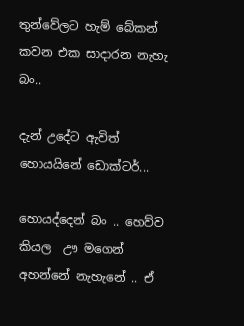තුන්වේලට හැම් බේකන් කවන එක සාදාරන නැහැ බං..

දැන් උදේට ඇවිත් හොයයිනේ ඩොක්ටර්...

හොයද්දෙන් බං .. හෙව්ව කියල  ඌ මගෙන් අහන්නේ නැහැනේ .. ඒ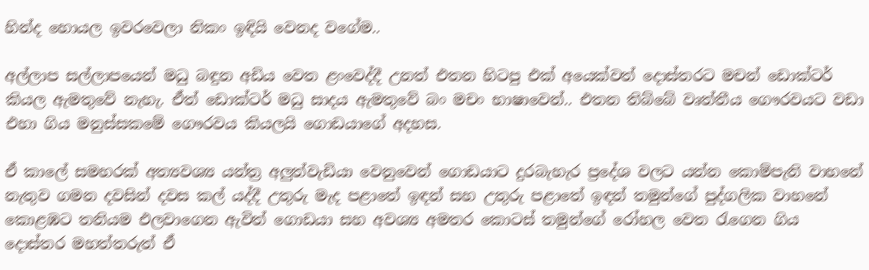හින්ද හොයල ඉවරවෙලා නිකං ඉඳියි වෙනද වගේම..

අල්ලාප සල්ලාපයෙන් මධු බඳුන අඩිය වෙත ළංවෙද්දී උනත් එතන හිටපු එක් අයෙක්වත් දොස්තරට මචන් ඩොක්ටර් කියල ඇමතුවේ නැහැ. ඒත් ඩොක්ටර් මධු සාදය ඇමතුවේ බං මචං භාෂාවෙන්.. එතන තිබ්බේ වෘත්තීය ගෞරවයට වඩා එහා ගිය මනුස්සකමේ ගෞරවය කියලයි ගොඩයාගේ අදහස.

ඒ කාලේ සමහරක් අත්‍යවශ්‍ය යන්ත්‍ර අලුත්වැඩියා වෙනුවෙන් ගොඩයාට දුරබැහැර ප්‍රදේශ වලට යන්න කොම්පැනි වාහනේ නැතුව ගමන දවසින් දවස කල් යද්දී උතුරු මැද පළාතේ ඉඳන් සහ උතුරු පළාතේ ඉඳන් තමුන්ගේ පුද්ගලික වාහනේ කොළඹට තනියම එලවාගෙන ඇවිත් ගොඩයා සහ අවශ්‍ය අමතර කොටස් තමුන්ගේ රෝහල වෙත රැගෙන ගිය දොස්තර මහත්තරුත් ඒ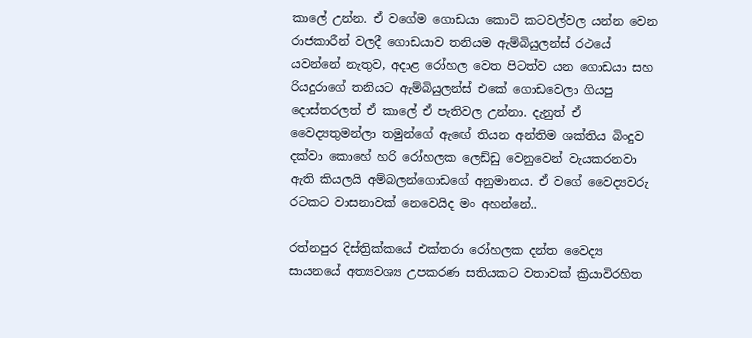කාලේ උන්න. ඒ වගේම ගොඩයා කොටි කටවල්වල යන්න වෙන රාජකාරීන් වලදී ගොඩයාව තනියම ඇම්බියුලන්ස් රථයේ යවන්නේ නැතුව, අදාළ රෝහල වෙත පිටත්ව යන ගොඩයා සහ රියදුරාගේ තනියට ඇම්බියුලන්ස් එකේ ගොඩවෙලා ගියපු දොස්තරලත් ඒ කාලේ ඒ පැතිවල උන්නා. දැනුත් ඒ වෛද්‍යතුමන්ලා තමුන්ගේ ඇඟේ තියන අන්තිම ශක්තිය බිංදුව දක්වා කොහේ හරි රෝහලක ලෙඩ්ඩු වෙනුවෙන් වැයකරනවා ඇති කියලයි අම්බලන්ගොඩගේ අනුමානය. ඒ වගේ වෛද්‍යවරු රටකට වාසනාවක් නෙවෙයිද මං අහන්නේ..

රත්නපුර දිස්ත්‍රික්කයේ එක්තරා රෝහලක දන්ත වෛද්‍ය සායනයේ අත්‍යවශ්‍ය උපකරණ සතියකට වතාවක් ක්‍රියාවිරහිත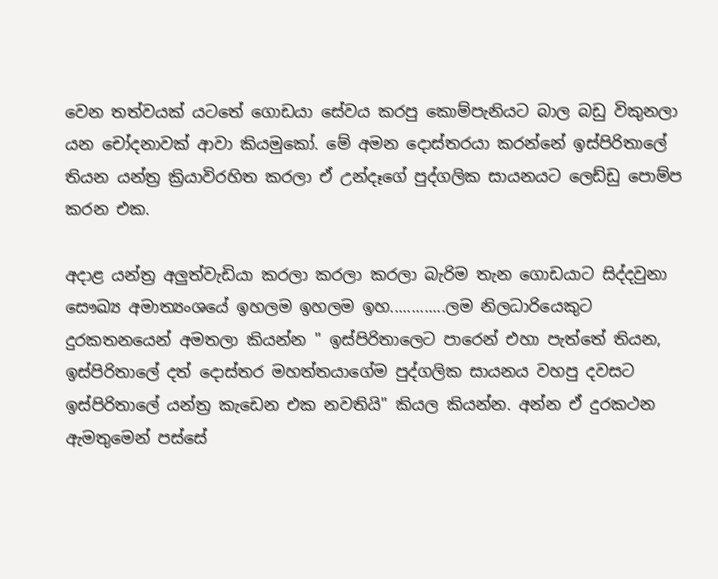වෙන තත්වයක් යටතේ ගොඩයා සේවය කරපු කොම්පැනියට බාල බඩු විකුනලා යන චෝදනාවක් ආවා කියමුකෝ. මේ අමන දොස්තරයා කරන්නේ ඉස්පිරිතාලේ තියන යන්ත්‍ර ක්‍රියාවිරහිත කරලා ඒ උන්දෑගේ පුද්ගලික සායනයට ලෙඩ්ඩු පොම්ප කරන එක.

අදාළ යන්ත්‍ර අලුත්වැඩියා කරලා කරලා කරලා බැරිම තැන ගොඩයාට සිද්දවුනා සෞඛ්‍ය අමාත්‍යංශයේ ඉහලම ඉහලම ඉහ.............ලම නිලධාරියෙකුට දුරකතනයෙන් අමතලා කියන්න " ඉස්පිරිතාලෙට පාරෙන් එහා පැත්තේ තියන, ඉස්පිරිතාලේ දත් දොස්තර මහත්තයාගේම පුද්ගලික සායනය වහපු දවසට ඉස්පිරිතාලේ යන්ත්‍ර කැඩෙන එක නවතියි" කියල කියන්න. අන්න ඒ දුරකථන ඇමතුමෙන් පස්සේ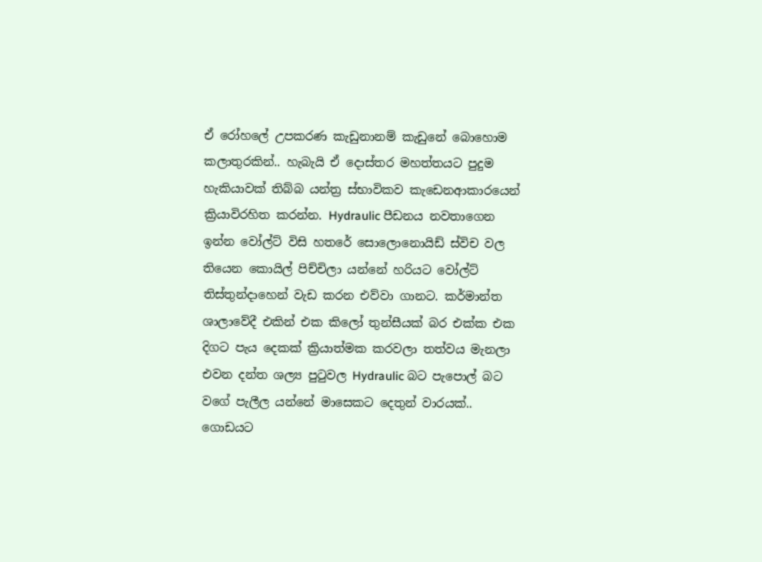ඒ රෝහලේ උපකරණ කැඩුනානම් කැඩුනේ බොහොම කලාතුරකින්.. හැබැයි ඒ දොස්තර මහත්තයට පුදුම හැකියාවක් තිබ්බ යන්ත්‍ර ස්භාවිකව කැඩෙනආකාරයෙන් ක්‍රියාවිරහිත කරන්න. Hydraulic පීඩනය නවතාගෙන ඉන්න වෝල්ට් විසි හතරේ සොලොනොයිඩ් ස්විච වල තියෙන කොයිල් පිච්චිලා යන්නේ හරියට වෝල්ට් තිස්තුන්දාහෙන් වැඩ කරන එව්වා ගානට. කර්මාන්ත ශාලාවේදී එකින් එක කිලෝ තුන්සීයක් බර එක්ක එක දිගට පැය දෙකක් ක්‍රියාත්මක කරවලා තත්වය මැනලා එවන දන්ත ශල්‍ය පුටුවල Hydraulic බට පැපොල් බට වගේ පැලීල යන්නේ මාසෙකට දෙතුන් වාරයක්.. ගොඩයට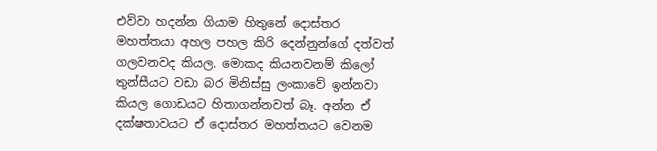එව්වා හදන්න ගියාම හිතුනේ දොස්තර මහත්තයා අහල පහල කිරි දෙන්නුන්ගේ දත්වත් ගලවනවද කියල. මොකද කියනවනම් කිලෝ තුන්සීයට වඩා බර මිනිස්සු ලංකාවේ ඉන්නවා කියල ගොඩයට හිතාගන්නවත් බෑ. අන්න ඒ දක්ෂතාවයට ඒ දොස්තර මහත්තයට වෙනම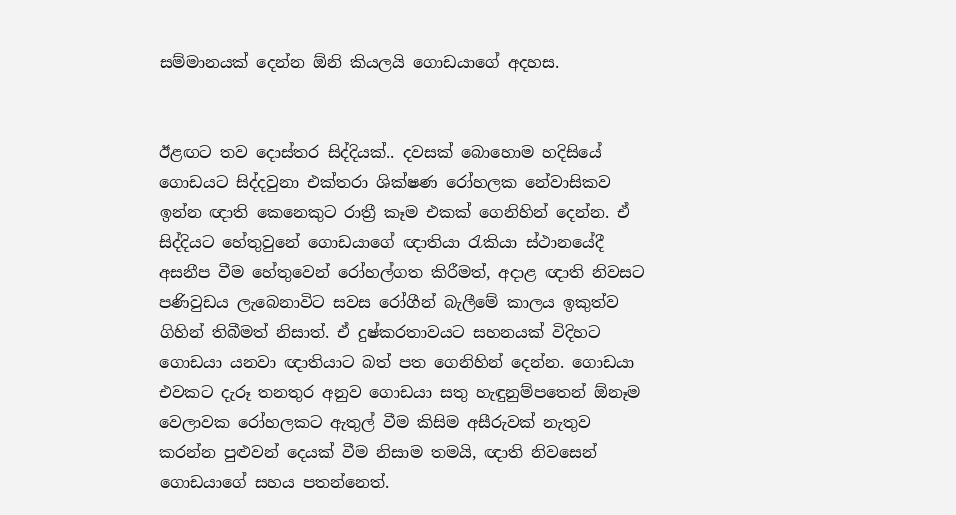සම්මානයක් දෙන්න ඕනි කියලයි ගොඩයාගේ අදහස.


ඊළඟට තව දොස්තර සිද්දියක්.. දවසක් බොහොම හදිසියේ ගොඩයට සිද්දවුනා එක්තරා ශික්ෂණ රෝහලක නේවාසිකව ඉන්න ඥාති කෙනෙකුට රාත්‍රී කෑම එකක් ගෙනිහින් දෙන්න. ඒ සිද්දියට හේතුවුනේ ගොඩයාගේ ඥාතියා රැකියා ස්ථානයේදී අසනීප වීම හේතුවෙන් රෝහල්ගත කිරීමත්, අදාළ ඥාති නිවසට පණිවුඩය ලැබෙනාවිට සවස රෝගීන් බැලීමේ කාලය ඉකුත්ව ගිහින් තිබීමත් නිසාත්. ඒ දුෂ්කරතාවයට සහනයක් විදිහට ගොඩයා යනවා ඥාතියාට බත් පත ගෙනිහින් දෙන්න. ගොඩයා එවකට දැරූ තනතුර අනුව ගොඩයා සතු හැඳුනුම්පතෙන් ඕනෑම වෙලාවක රෝහලකට ඇතුල් වීම කිසිම අසීරුවක් නැතුව කරන්න පුළුවන් දෙයක් වීම නිසාම තමයි, ඥාති නිවසෙන් ගොඩයාගේ සහය පතන්නෙත්.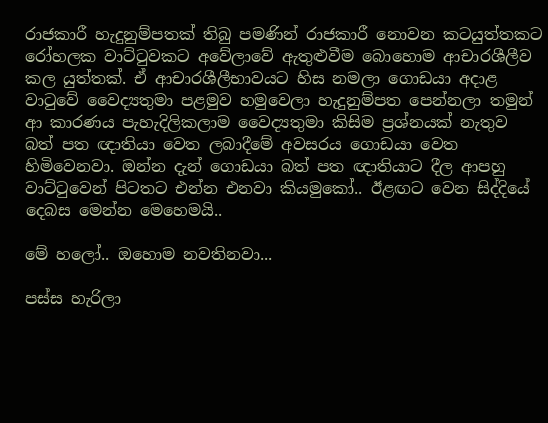රාජකාරී හැදුනුම්පතක් තිබු පමණින් රාජකාරී නොවන කටයුත්තකට රෝහලක වාට්ටුවකට අවේලාවේ ඇතුළුවීම බොහොම ආචාරශීලීව කල යුත්තක්. ඒ ආචාරශීලීභාවයට හිස නමලා ගොඩයා අදාළ වාටුවේ වෛද්‍යතුමා පළමුව හමුවෙලා හැදුනුම්පත පෙන්නලා තමුන් ආ කාරණය පැහැදිලිකලාම වෛද්‍යතුමා කිසිම ප්‍රශ්නයක් නැතුව බත් පත ඥාතියා වෙත ලබාදීමේ අවසරය ගොඩයා වෙත හිමිවෙනවා. ඔන්න දැන් ගොඩයා බත් පත ඥාතියාට දීල ආපහු වාට්ටුවෙන් පිටතට එන්න එනවා කියමුකෝ.. ඊළඟට වෙන සිද්දියේ දෙබස මෙන්න මෙහෙමයි..

මේ හලෝ.. ඔහොම නවතිනවා...

පස්ස හැරිලා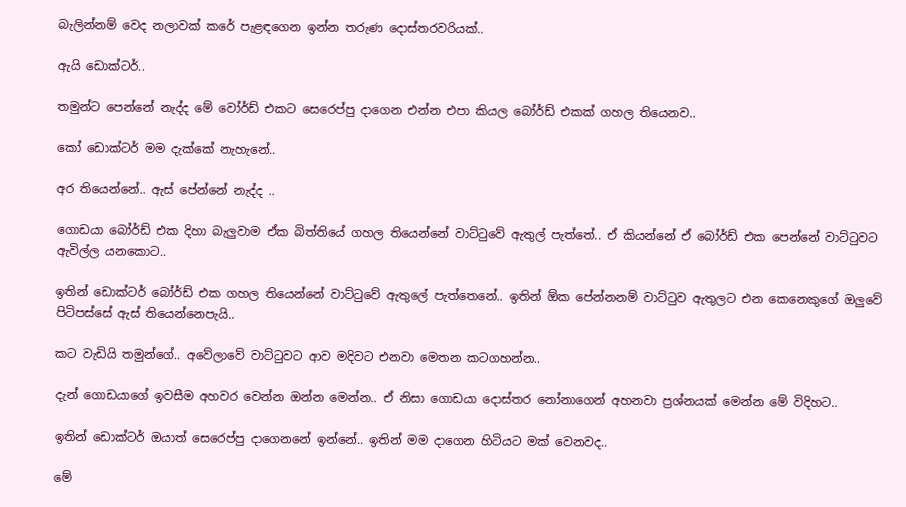බැලින්නම් වෙද නලාවක් කරේ පැළඳගෙන ඉන්න තරුණ දොස්තරවරියක්..

ඇයි ඩොක්ටර්..

තමුන්ට පෙන්නේ නැද්ද මේ වෝර්ඩ් එකට සෙරෙප්පු දාගෙන එන්න එපා කියල බෝර්ඩ් එකක් ගහල තියෙනව..

කෝ ඩොක්ටර් මම දැක්කේ නැහැනේ..

අර තියෙන්නේ.. ඇස් පේන්නේ නැද්ද ..

ගොඩයා බෝර්ඩ් එක දිහා බැලුවාම ඒක බිත්තියේ ගහල තියෙන්නේ වාට්ටුවේ ඇතුල් පැත්තේ.. ඒ කියන්නේ ඒ බෝර්ඩ් එක පෙන්නේ වාට්ටුවට ඇවිල්ල යනකොට..

ඉතින් ඩොක්ටර් බෝර්ඩ් එක ගහල තියෙන්නේ වාට්ටුවේ ඇතුලේ පැත්තෙනේ.. ඉතින් ඕක පේන්නනම් වාට්ටුව ඇතුලට එන කෙනෙකුගේ ඔලුවේ පිටිපස්සේ ඇස් තියෙන්නෙපැයි..

කට වැඩියි තමුන්ගේ.. අවේලාවේ වාට්ටුවට ආව මදිවට එනවා මෙතන කටගහන්න..

දැන් ගොඩයාගේ ඉවසීම අහවර වෙන්න ඔන්න මෙන්න.. ඒ නිසා ගොඩයා දොස්තර නෝනාගෙන් අහනවා ප්‍රශ්නයක් මෙන්න මේ විදිහට..

ඉතින් ඩොක්ටර් ඔයාත් සෙරෙප්පු දාගෙනනේ ඉන්නේ.. ඉතින් මම දාගෙන හිටියට මක් වෙනවද..

මේ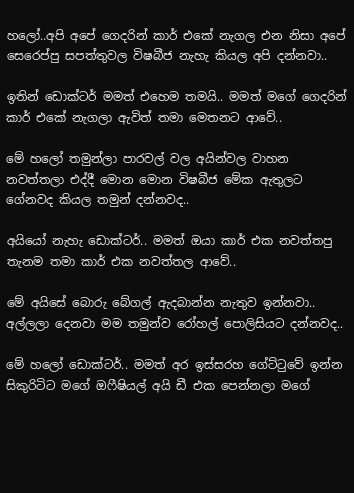හලෝ..අපි අපේ ගෙදරින් කාර් එකේ නැගල එන නිසා අපේ සෙරෙප්පු සපත්තුවල විෂබීජ නැහැ කියල අපි දන්නවා..

ඉතින් ඩොක්ටර් මමත් එහෙම තමයි.. මමත් මගේ ගෙදරින් කාර් එකේ නැගලා ඇවිත් තමා මෙතනට ආවේ..

මේ හලෝ තමුන්ලා පාරවල් වල අයින්වල වාහන නවත්තලා එද්දී මොන මොන විෂබීජ මේක ඇතුලට ගේනවද කියල තමුන් දන්නවද..

අයියෝ නැහැ ඩොක්ටර්.. මමත් ඔයා කාර් එක නවත්තපු තැනම තමා කාර් එක නවත්තල ආවේ..

මේ අයිසේ බොරු බේගල් ඇදබාන්න නැතුව ඉන්නවා.. අල්ලලා දෙනවා මම තමුන්ව රෝහල් පොලිසියට දන්නවද..

මේ හලෝ ඩොක්ටර්.. මමත් අර ඉස්සරහ ගේට්ටුවේ ඉන්න සිකුරිටිට මගේ ඔෆීෂියල් අයි ඩී එක පෙන්නලා මගේ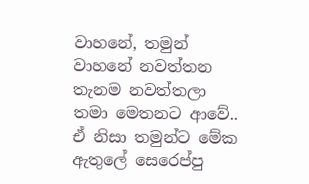වාහනේ, තමුන් වාහනේ නවත්තන තැනම නවත්තලා තමා මෙතනට ආවේ.. ඒ නිසා තමුන්ට මේක ඇතුලේ සෙරෙප්පු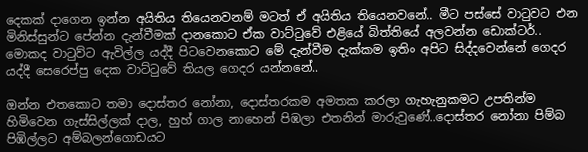දෙකක් දාගෙන ඉන්න අයිතිය තියෙනවනම් මටත් ඒ අයිතිය තියෙනවනේ.. මීට පස්සේ වාටුවට එන මිනිස්සුන්ට පේන්න දැන්වීමක් දානකොට ඒක වාට්ටුවේ එළියේ බිත්තියේ අලවන්න ඩොක්ටර්.. මොකද වාටුව්ට ඇවිල්ල යද්දී පිටවෙනකොට මේ දැන්වීම දැක්කම ඉතිං අපිට සිද්දවෙන්නේ ගෙදර යද්දී සෙරෙප්පු දෙක වාට්ටුවේ තියල ගෙදර යන්නනේ..

ඔන්න එතකොට තමා දොස්තර නෝනා, දොස්තරකම අමතක කරලා ගැහැනුකමට උපතින්ම හිමිවෙන ගැස්සිල්ලක් දාල, හුහ් ගාල නාහෙන් පිඹලා එතනින් මාරුවුණේ..දොස්තර නෝනා පිම්බ පිඹිල්ලට අම්බලන්ගොඩයට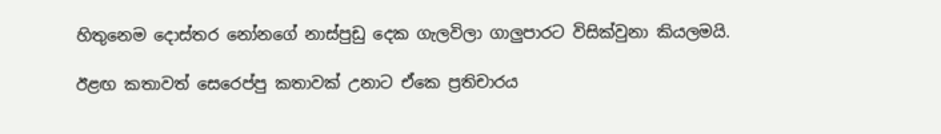හිතුනෙම දොස්තර නෝනගේ නාස්පුඩු දෙක ගැලවිලා ගාලුපාරට විසික්වුනා කියලමයි.

ඊළඟ කතාවත් සෙරෙප්පු කතාවක් උනාට ඒකෙ ප්‍රතිචාරය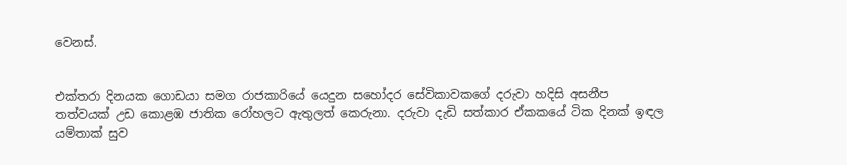වෙනස්.


එක්තරා දිනයක ගොඩයා සමග රාජකාරියේ යෙදුන සහෝදර සේවිකාවකගේ දරුවා හදිසි අසනීප තත්වයක් උඩ කොළඹ ජාතික රෝහලට ඇතුලත් කෙරුනා. දරුවා දැඩි සත්කාර ඒකකයේ ටික දිනක් ඉඳල යම්තාක් සුව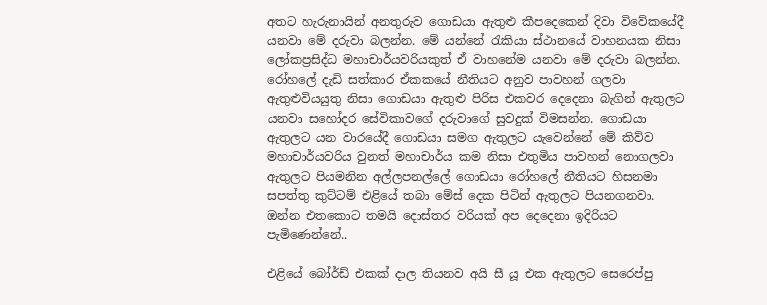අතට හැරුනායින් අනතුරුව ගොඩයා ඇතුළු කීපදෙකෙන් දිවා විවේකයේදී යනවා මේ දරුවා බලන්න. මේ යන්නේ රැකියා ස්ථානයේ වාහනයක නිසා ලෝකප්‍රසිද්ධ මහාචාර්යවරියකුත් ඒ වාහනේම යනවා මේ දරුවා බලන්න. රෝහලේ දැඩි සත්කාර ඒකකයේ නීතියට අනුව පාවහන් ගලවා ඇතුළුවියයුතු නිසා ගොඩයා ඇතුළු පිරිස එකවර දෙදෙනා බැගින් ඇතුලට යනවා සහෝදර සේවිකාවගේ දරුවාගේ සුවදුක් විමසන්න. ගොඩයා ඇතුලට යන වාරයේදී ගොඩයා සමග ඇතුලට යැවෙන්නේ මේ කිව්ව මහාචාර්යවරිය වුනත් මහාචාර්ය කම නිසා එතුමිය පාවහන් නොගලවා ඇතුලට පියමනින අල්ලපනල්ලේ ගොඩයා රෝහලේ නීතියට හිසනමා සපත්තු කුට්ටම් එළියේ තබා මේස් දෙක පිටින් ඇතුලට පියනගනවා. ඔන්න එතකොට තමයි දොස්තර වරියක් අප දෙදෙනා ඉදිරියට පැමිණෙන්නේ..

එළියේ බෝර්ඩ් එකක් දාල තියනව අයි සී යූ එක ඇතුලට සෙරෙප්පු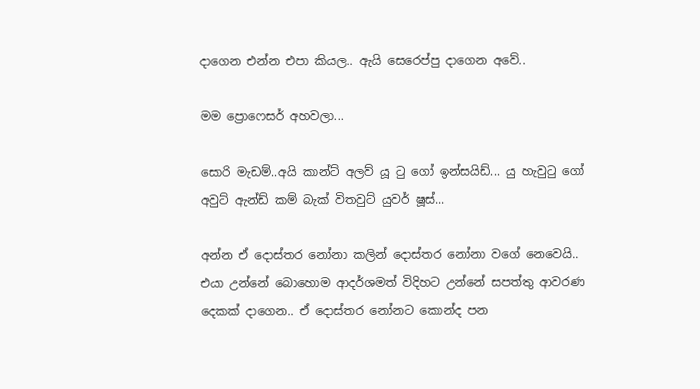දාගෙන එන්න එපා කියල.. ඇයි සෙරෙප්පු දාගෙන අවේ..

මම ප්‍රොෆෙසර් අහවලා...

සොරි මැඩම්..අයි කාන්ට් අලව් යූ ටු ගෝ ඉන්සයිඩ්... යු හැවුටු ගෝ අවුට් ඇන්ඩ් කම් බැක් විතවුට් යුවර් ෂූස්...

අන්න ඒ දොස්තර නෝනා කලින් දොස්තර නෝනා වගේ නෙවෙයි.. එයා උන්නේ බොහොම ආදර්ශමත් විදිහට උන්නේ සපත්තු ආවරණ දෙකක් දාගෙන.. ඒ දොස්තර නෝනට කොන්ද පන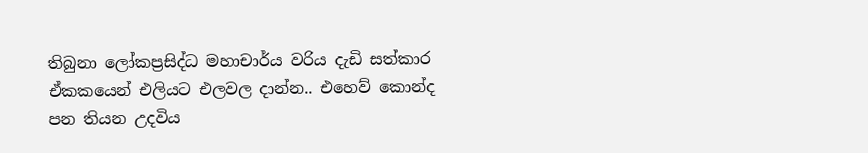තිබුනා ලෝකප්‍රසිද්ධ මහාචාර්ය වරිය දැඩි සත්කාර ඒකකයෙන් එලියට එලවල දාන්න.. එහෙව් කොන්ද පන තියන උදවිය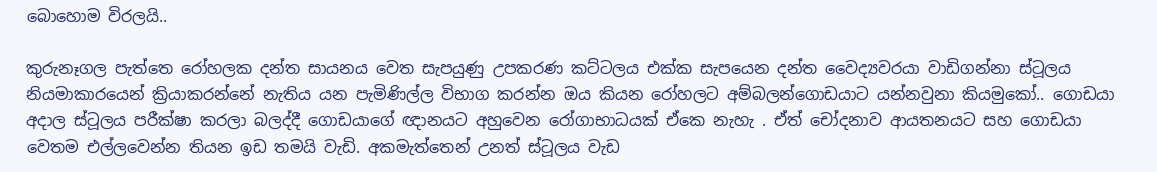බොහොම විරලයි..

කුරුනෑගල පැත්තෙ රෝහලක දන්ත සායනය වෙත සැපයුණු උපකරණ කට්ටලය එක්ක සැපයෙන දන්ත වෛද්‍යවරයා වාඩිගන්නා ස්ටූලය නියමාකාරයෙන් ක්‍රියාකරන්නේ නැතිය යන පැමිණිල්ල විභාග කරන්න ඔය කියන රෝහලට අම්බලන්ගොඩයාට යන්නවුනා කියමුකෝ.. ගොඩයා අදාල ස්ටූලය පරීක්ෂා කරලා බලද්දී ගොඩයාගේ ඥානයට අහුවෙන රෝගාභාධයක් ඒකෙ නැහැ . ඒත් චෝදනාව ආයතනයට සහ ගොඩයා වෙතම එල්ලවෙන්න තියන ඉඩ තමයි වැඩි. අකමැත්තෙන් උනත් ස්ටූලය වැඩ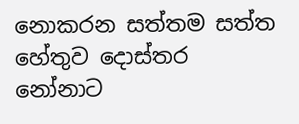නොකරන සත්තම සත්ත හේතුව දොස්තර නෝනාට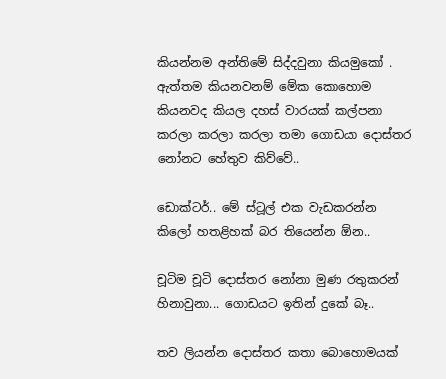කියන්නම අන්තිමේ සිද්දවුනා කියමුකෝ . ඇත්තම කියනවනම් මේක කොහොම කියනවද කියල දහස් වාරයක් කල්පනා කරලා කරලා කරලා තමා ගොඩයා දොස්තර නෝනට හේතුව කිව්වේ..

ඩොක්ටර්.. මේ ස්ටූල් එක වැඩකරන්න කිලෝ හතළිහක් බර තියෙන්න ඕන..

චූටිම චූටි දොස්තර නෝනා මුණ රතුකරන් හිනාවුනා... ගොඩයට ඉතින් දුකේ බෑ..

තව ලියන්න දොස්තර කතා බොහොමයක්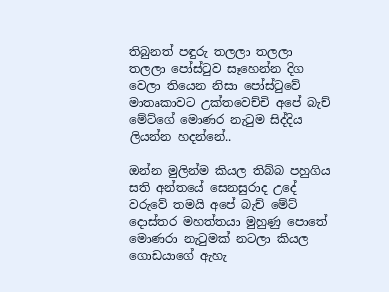තිබුනත් පඳුරු තලලා තලලා තලලා පෝස්ටුව සෑහෙන්න දිග වෙලා තියෙන නිසා පෝස්ටුවේ මාතෘකාවට උක්තවෙච්චි අපේ බැච් මේට්ගේ මොණර නැටුම සිද්දිය ලියන්න හදන්නේ..

ඔන්න මුලින්ම කියල තිබ්බ පහුගිය සති අන්තයේ සෙනසුරාද උදේ වරුවේ තමයි අපේ බැච් මේට් දොස්තර මහත්තයා මුහුණු පොතේ මොණරා නැටුමක් නටලා කියල ගොඩයාගේ ඇහැ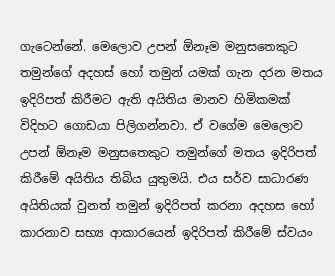ගැටෙන්නේ. මෙලොව උපන් ඕනෑම මනුසතෙකුට තමුන්ගේ අදහස් හෝ තමුන් යමක් ගැන දරන මතය ඉදිරිපත් කිරීමට ඇති අයිතිය මානව හිමිකමක් විදිහට ගොඩයා පිලිගන්නවා. ඒ වගේම මෙලොව උපන් ඕනෑම මනුසතෙකුට තමුන්ගේ මතය ඉදිරිපත් කිරීමේ අයිතිය තිබිය යුතුමයි. එය සර්ව සාධාරණ අයිතියක් වුනත් තමුන් ඉදිරිපත් කරනා අදහස හෝ කාරනාව සභ්‍ය ආකාරයෙන් ඉදිරිපත් කිරීමේ ස්වයං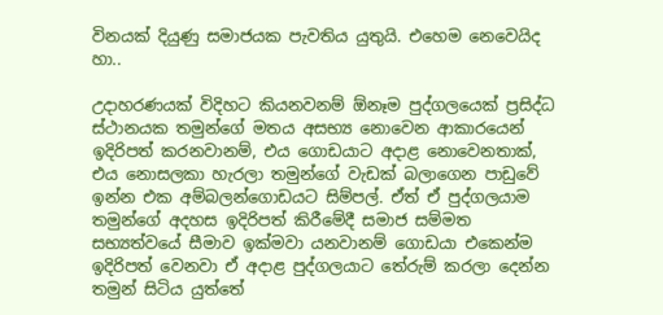විනයක් දියුණු සමාජයක පැවතිය යුතුයි. එහෙම නෙවෙයිද හා..

උදාහරණයක් විදිහට කියනවනම් ඕනෑම පුද්ගලයෙක් ප්‍රසිද්ධ ස්ථානයක තමුන්ගේ මතය අසභ්‍ය නොවෙන ආකාරයෙන් ඉදිරිපත් කරනවානම්, එය ගොඩයාට අදාළ නොවෙනතාක්, එය නොසලකා හැරලා තමුන්ගේ වැඩක් බලාගෙන පාඩුවේ ඉන්න එක අම්බලන්ගොඩයට සිම්පල්. ඒත් ඒ පුද්ගලයාම තමුන්ගේ අදහස ඉදිරිපත් කිරීමේදී සමාජ සම්මත සභ්‍යත්වයේ සීමාව ඉක්මවා යනවානම් ගොඩයා එකෙන්ම ඉදිරිපත් වෙනවා ඒ අදාළ පුද්ගලයාට තේරුම් කරලා දෙන්න තමුන් සිටිය යුත්තේ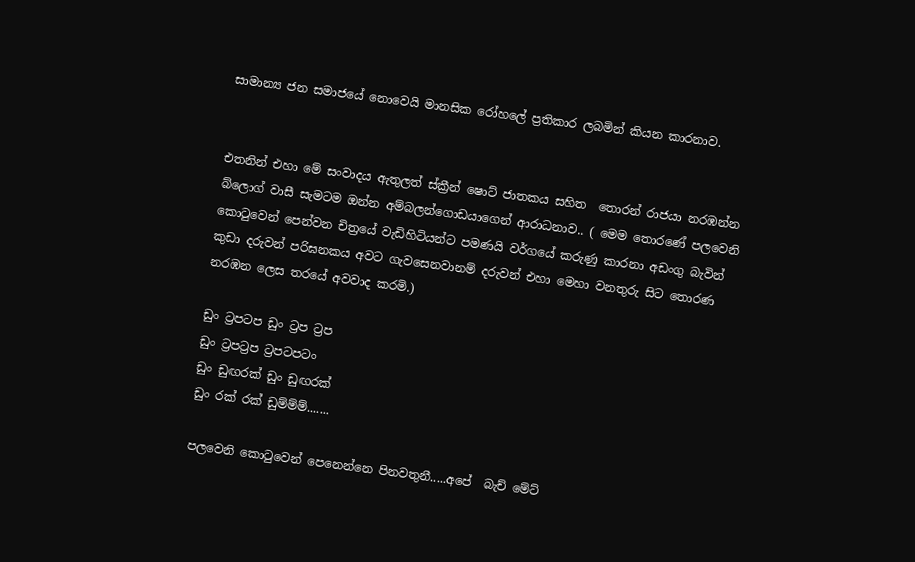සාමාන්‍ය ජන සමාජයේ නොවෙයි මානසික රෝහලේ ප්‍රතිකාර ලබමින් කියන කාරනාව.


එතනින් එහා මේ සංවාදය ඇතුලත් ස්ක්‍රීන් ෂොට් ජාතකය සහිත  තොරන් රාජයා නරඹන්න බ්ලොග් වාසී සැමටම ඔන්න අම්බලන්ගොඩයාගෙන් ආරාධනාව.. ( මෙම තොරණේ පලවෙනි කොටුවෙන් පෙන්වන චිත්‍රයේ වැඩිහිටියන්ට පමණයි වර්ගයේ කරුණු කාරනා අඩංගු බැවින් කුඩා දරුවන් පරිඝනකය අවට ගැවසෙනවානම් දරුවන් එහා මෙහා වනතුරු සිට තොරණ නරඹන ලෙස තරයේ අවවාද කරමි.)

ඩුං ට්‍රපටප ඩුං ට්‍රප ට්‍රප
ඩුං ට්‍රපට්‍රප ට්‍රපටපටං
ඩුං ඩුඟරක් ඩුං ඩුඟරක්
ඩුං රක් රක් ඩුම්ම්ම්.......

පලවෙනි කොටුවෙන් පෙනෙන්නෙ පිනවතුනී.....අපේ  බැච් මේට්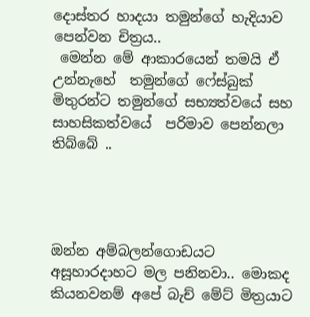දොස්තර හාදයා තමුන්ගේ හැදියාව පෙන්වන චිත්‍රය..
 මෙන්න මේ ආකාරයෙන් තමයි ඒ උන්නැහේ  තමුන්ගේ ෆේස්බුක් මිතුරන්ට තමුන්ගේ සභ්‍යත්වයේ සහ සාහසිකත්වයේ  පරිමාව පෙන්නලා තිබ්බේ ..




ඔන්න අම්බලන්ගොඩයට අසූහාරදාහට මල පනිනවා.. මොකද කියනවනම් අපේ බැච් මේට් මිත්‍රයාට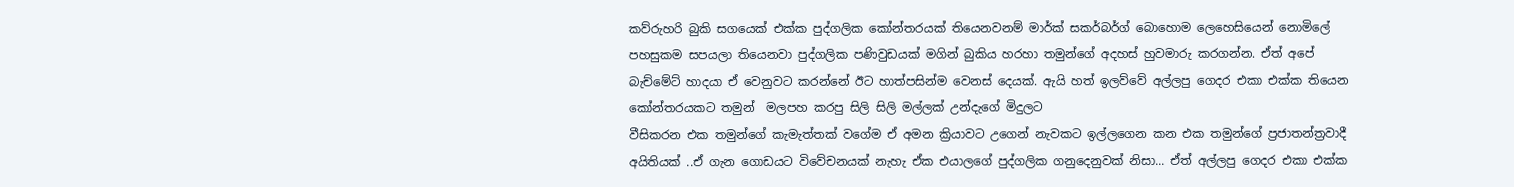කව්රුහරි බුකි සගයෙක් එක්ක පුද්ගලික කෝන්තරයක් තියෙනවනම් මාර්ක් සකර්බර්ග් බොහොම ලෙහෙසියෙන් නොමිලේ පහසුකම සපයලා තියෙනවා පුද්ගලික පණිවුඩයක් මගින් බුකිය හරහා තමුන්ගේ අදහස් හුවමාරු කරගන්න. ඒත් අපේ බැච්මේට් හාදයා ඒ වෙනුවට කරන්නේ ඊට හාත්පසින්ම වෙනස් දෙයක්. ඇයි හත් ඉලව්වේ අල්ලපු ගෙදර එකා එක්ක තියෙන කෝන්තරයකට තමුන්  මලපහ කරපු සිලි සිලි මල්ලක් උන්දැගේ මිදුලට
වීසිකරන එක තමුන්ගේ කැමැත්තක් වගේම ඒ අමන ක්‍රියාවට උගෙන් නැවකට ඉල්ලගෙන කන එක තමුන්ගේ ප්‍රජාතන්ත්‍රවාදී අයිතියක් ..ඒ ගැන ගොඩයට විවේචනයක් නැහැ ඒක එයාලගේ පුද්ගලික ගනුදෙනුවක් නිසා... ඒත් අල්ලපු ගෙදර එකා එක්ක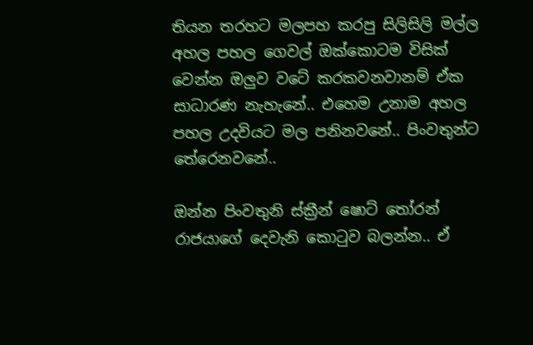තියන තරහට මලපහ කරපු සිලිසිලි මල්ල අහල පහල ගෙවල් ඔක්කොටම විසික් වෙන්න ඔලුව වටේ කරකවනවානම් ඒක සාධාරණ නැහැනේ.. එහෙම උනාම අහල පහල උදවියට මල පනිනවනේ.. පිංවතුන්ට තේරෙනවනේ..

ඔන්න පිංවතුනි ස්ක්‍රීන් ෂොට් තෝරන් රාජයාගේ දෙවැනි කොටුව බලන්න.. ඒ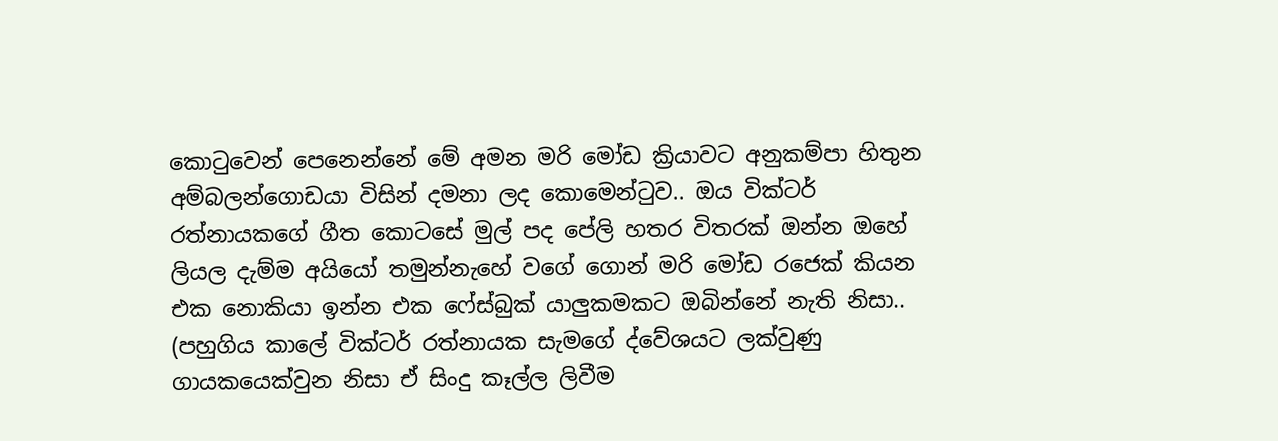කොටුවෙන් පෙනෙන්නේ මේ අමන මරි මෝඩ ක්‍රියාවට අනුකම්පා හිතුන අම්බලන්ගොඩයා විසින් දමනා ලද කොමෙන්ටුව.. ඔය වික්ටර් රත්නායකගේ ගීත කොටසේ මුල් පද පේලි හතර විතරක් ඔන්න ඔහේ ලියල දැම්ම අයියෝ තමුන්නැහේ වගේ ගොන් මරි මෝඩ රජෙක් කියන එක නොකියා ඉන්න එක ෆේස්බුක් යාලුකමකට ඔබින්නේ නැති නිසා.. (පහුගිය කාලේ වික්ටර් රත්නායක සැමගේ ද්වේශයට ලක්වුණු ගායකයෙක්වුන නිසා ඒ සිංදු කෑල්ල ලිවීම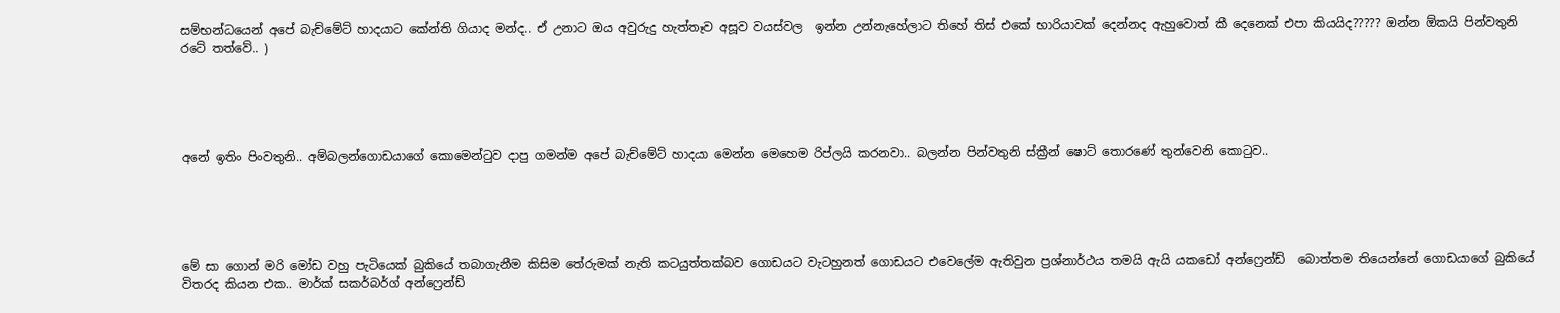සම්භන්ධයෙන් අපේ බැච්මේට් හාදයාට කේන්ති ගියාද මන්ද.. ඒ උනාට ඔය අවුරුදු හැත්තෑව අසූව වයස්වල  ඉන්න උන්නැහේලාට තිහේ තිස් එකේ භාරියාවක් දෙන්නද ඇහුවොත් කී දෙනෙක් එපා කියයිද????? ඔන්න ඕකයි පින්වතුනි රටේ තත්වේ.. )





අනේ ඉතිං පිංවතුනි.. අම්බලන්ගොඩයාගේ කොමෙන්ටුව දාපු ගමන්ම අපේ බැච්මේට් හාදයා මෙන්න මෙහෙම රිප්ලයි කරනවා.. බලන්න පින්වතුනි ස්ක්‍රීන් ෂොට් තොරණේ තුන්වෙනි කොටුව..





මේ සා ගොන් මරි මෝඩ වහු පැටියෙක් බුකියේ තබාගැනීම කිසිම තේරුමක් නැති කටයුත්තක්බව ගොඩයට වැටහුනත් ගොඩයට එවෙලේම ඇතිවුන ප්‍රශ්නාර්ථය තමයි ඇයි යකඩෝ අන්ෆ්‍රෙන්ඩ්  බොත්තම තියෙන්නේ ගොඩයාගේ බුකියේ විතරද කියන එක.. මාර්ක් සකර්බර්ග් අන්ෆ්‍රෙන්ඩ්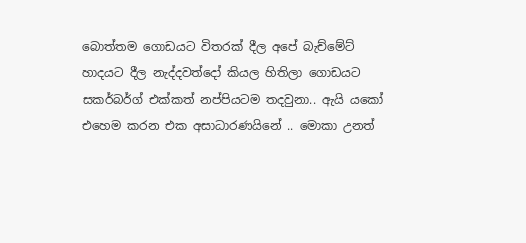බොත්තම ගොඩයට විතරක් දීල අපේ බැච්මේට් හාදයට දීල නැද්දවත්දෝ කියල හිතිලා ගොඩයට සකර්බර්ග් එක්කත් නප්පියටම තදවුනා.. ඇයි යකෝ එහෙම කරන එක අසාධාරණයිනේ .. මොකා උනත්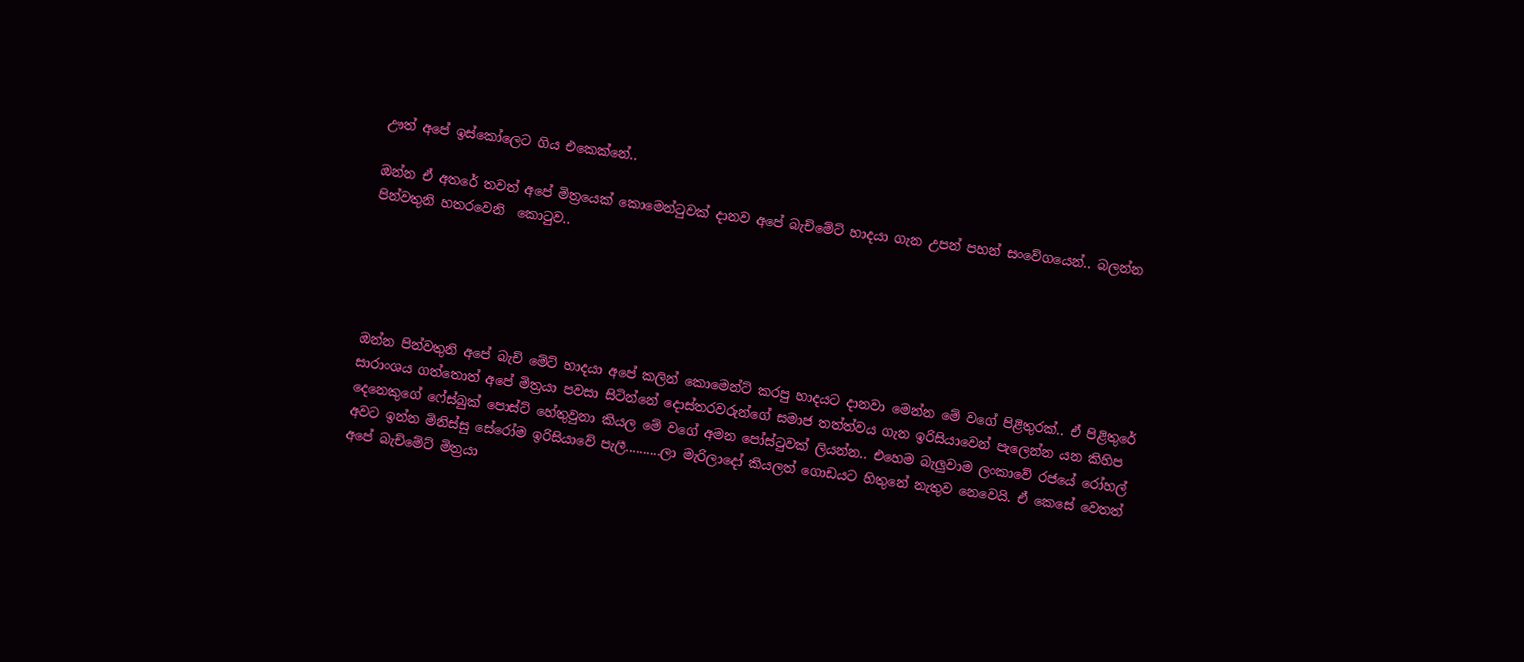ඌත් අපේ ඉස්කෝලෙට ගිය එකෙක්නේ..

ඔන්න ඒ අතරේ තවත් අපේ මිත්‍රයෙක් කොමෙන්ටුවක් දානව අපේ බැච්මේට් හාදයා ගැන උපන් පහන් සංවේගයෙන්.. බලන්න පින්වතුනි හතරවෙනි  කොටුව..





ඔන්න පින්වතුනි අපේ බැච් මේට් හාදයා අපේ කලින් කොමෙන්ට් කරපු හාදයට දානවා මෙන්න මේ වගේ පිළිතුරක්.. ඒ පිළිතුරේ සාරාංශය ගත්තොත් අපේ මිත්‍රයා පවසා සිටින්නේ දොස්තරවරුන්ගේ සමාජ තත්ත්වය ගැන ඉරිසියාවෙන් පැලෙන්න යන කිහිප දෙනෙකුගේ ෆේස්බුක් පොස්ට් හේතුවුනා කියල මේ වගේ අමන පෝස්ටුවක් ලියන්න.. එහෙම බැලුවාම ලංකාවේ රජයේ රෝහල් අවට ඉන්න මිනිස්සු සේරෝම ඉරිසියාවේ පැලී..........ලා මැරිලාදෝ කියලත් ගොඩයට හිතුනේ නැතුව නෙවෙයි. ඒ කෙසේ වෙතත් අපේ බැච්මේට් මිත්‍රයා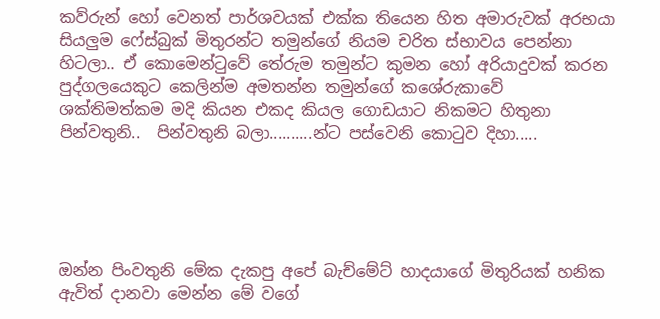කව්රුන් හෝ වෙනත් පාර්ශවයක් එක්ක තියෙන හිත අමාරුවක් අරභයා සියලුම ෆේස්බුක් මිතුරන්ට තමුන්ගේ නියම චරිත ස්භාවය පෙන්නා හිටලා.. ඒ කොමෙන්ටුවේ තේරුම තමුන්ට කුමන හෝ අරියාදුවක් කරන පුද්ගලයෙකුට කෙලින්ම අමතන්න තමුන්ගේ කශේරුකාවේ ශක්තිමත්කම මදි කියන එකද කියල ගොඩයාට නිකමට හිතුනා පින්වතුනි..  පින්වතුනි බලා..........න්ට පස්වෙනි කොටුව දිහා.....





ඔන්න පිංවතුනි මේක දැකපු අපේ බැච්මේට් හාදයාගේ මිතුරියක් හනික ඇවිත් දානවා මෙන්න මේ වගේ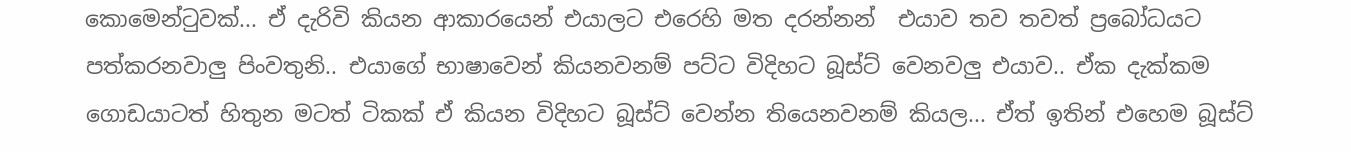කොමෙන්ටුවක්... ඒ දැරිවි කියන ආකාරයෙන් එයාලට එරෙහි මත දරන්නන්  එයාව තව තවත් ප්‍රබෝධයට පත්කරනවාලු පිංවතුනි.. එයාගේ භාෂාවෙන් කියනවනම් පට්ට විදිහට බූස්ට් වෙනවලු එයාව.. ඒක දැක්කම ගොඩයාටත් හිතුන මටත් ටිකක් ඒ කියන විදිහට බූස්ට් වෙන්න තියෙනවනම් කියල... ඒත් ඉතින් එහෙම බූස්ට්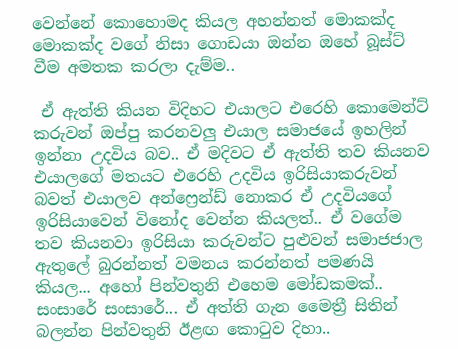වෙන්නේ කොහොමද කියල අහන්නත් මොකක්ද මොකක්ද වගේ නිසා ගොඩයා ඔන්න ඔහේ බූස්ට් වීම අමතක කරලා දැම්ම..

 ඒ ඇත්ති කියන විදිහට එයාලට එරෙහි කොමෙන්ට් කරුවන් ඔප්පු කරනවලු එයාල සමාජයේ ඉහලින් ඉන්නා උදවිය බව.. ඒ මදිවට ඒ ඇත්ති තව කියනව එයාලගේ මතයට එරෙහි උදවිය ඉරිසියාකරුවන් බවත් එයාලව අන්ෆ්‍රෙන්ඩ් නොකර ඒ උදවියගේ ඉරිසියාවෙන් විනෝද වෙන්න කියලත්.. ඒ වගේම තව කියනවා ඉරිසියා කරුවන්ට පුළුවන් සමාජජාල ඇතුලේ බුරන්නත් වමනය කරන්නත් පමණයි කියල... අහෝ පින්වතුනි එහෙම මෝඩකමක්.. සංසාරේ සංසාරේ... ඒ අත්ති ගැන මෛත්‍රී සිතින් බලන්න පින්වතුනි ඊළඟ කොටුව දිහා..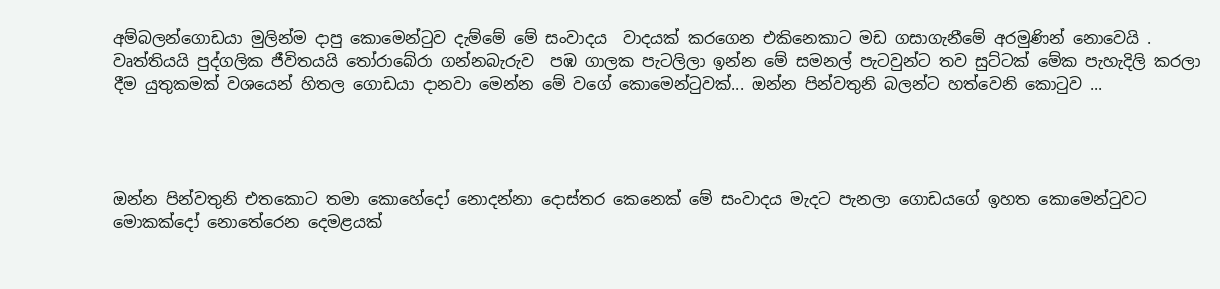අම්බලන්ගොඩයා මුලින්ම දාපු කොමෙන්ටුව දැම්මේ මේ සංවාදය  වාදයක් කරගෙන එකිනෙකාට මඩ ගසාගැනීමේ අරමුණින් නොවෙයි . වෘත්තියයි පුද්ගලික ජීවිතයයි තෝරාබේරා ගන්නබැරුව  පඹ ගාලක පැටලිලා ඉන්න මේ සමනල් පැටවුන්ට තව සුට්ටක් මේක පැහැදිලි කරලා දීම යුතුකමක් වශයෙන් හිතල ගොඩයා දානවා මෙන්න මේ වගේ කොමෙන්ටුවක්... ඔන්න පින්වතුනි බලන්ට හත්වෙනි කොටුව ...




ඔන්න පින්වතුනි එතකොට තමා කොහේදෝ නොදන්නා දොස්තර කෙනෙක් මේ සංවාදය මැදට පැනලා ගොඩයගේ ඉහත කොමෙන්ටුවට මොකක්දෝ නොතේරෙන දෙමළයක්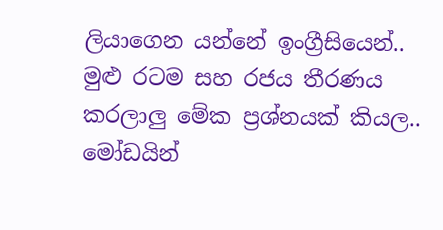ලියාගෙන යන්නේ ඉංග්‍රීසියෙන්.. මුළු රටම සහ රජය තීරණය කරලාලු මේක ප්‍රශ්නයක් කියල.. මෝඩයින්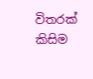විතරක් කිසිම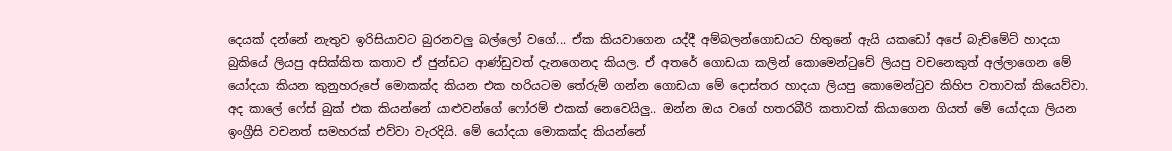දෙයක් දන්නේ නැතුව ඉරිසියාවට බුරනවලු බල්ලෝ වගේ... ඒක කියවාගෙන යද්දී අම්බලන්ගොඩයට හිතුනේ ඇයි යකඩෝ අපේ බැච්මේට් හාදයා බුකියේ ලියපු අසික්කිත කතාව ඒ ජුන්ඩට ආණ්ඩුවත් දැනගෙනද කියල. ඒ අතරේ ගොඩයා කලින් කොමෙන්ටුවේ ලියපු වචනෙකුත් අල්ලාගෙන මේ යෝදයා කියන කුනුහරුපේ මොකක්ද කියන එක හරියටම තේරුම් ගන්න ගොඩයා මේ දොස්තර හාදයා ලියපු කොමෙන්ටුව කිහිප වතාවක් කියෙව්වා. අද කාලේ ෆේස් බුක් එක කියන්නේ යාළුවන්ගේ ෆෝරම් එකක් නෙවෙයිලු.. ඔන්න ඔය වගේ හතරබීරි කතාවක් කියාගෙන ගියත් මේ යෝදයා ලියන ඉංග්‍රීසි වචනත් සමහරක් එව්වා වැරදියි. මේ යෝදයා මොකක්ද කියන්නේ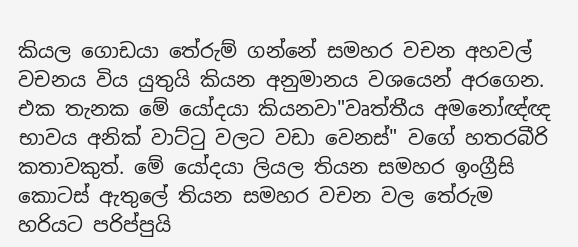කියල ගොඩයා තේරුම් ගන්නේ සමහර වචන අහවල් වචනය විය යුතුයි කියන අනුමානය වශයෙන් අරගෙන. එක තැනක මේ යෝදයා කියනවා"වෘත්තීය අමනෝඥ්ඥ භාවය අනික් වාට්ටු වලට වඩා වෙනස්" වගේ හතරබීරි කතාවකුත්. මේ යෝදයා ලියල තියන සමහර ඉංග්‍රීසි කොටස් ඇතුලේ තියන සමහර වචන වල තේරුම හරියට පරිප්පුයි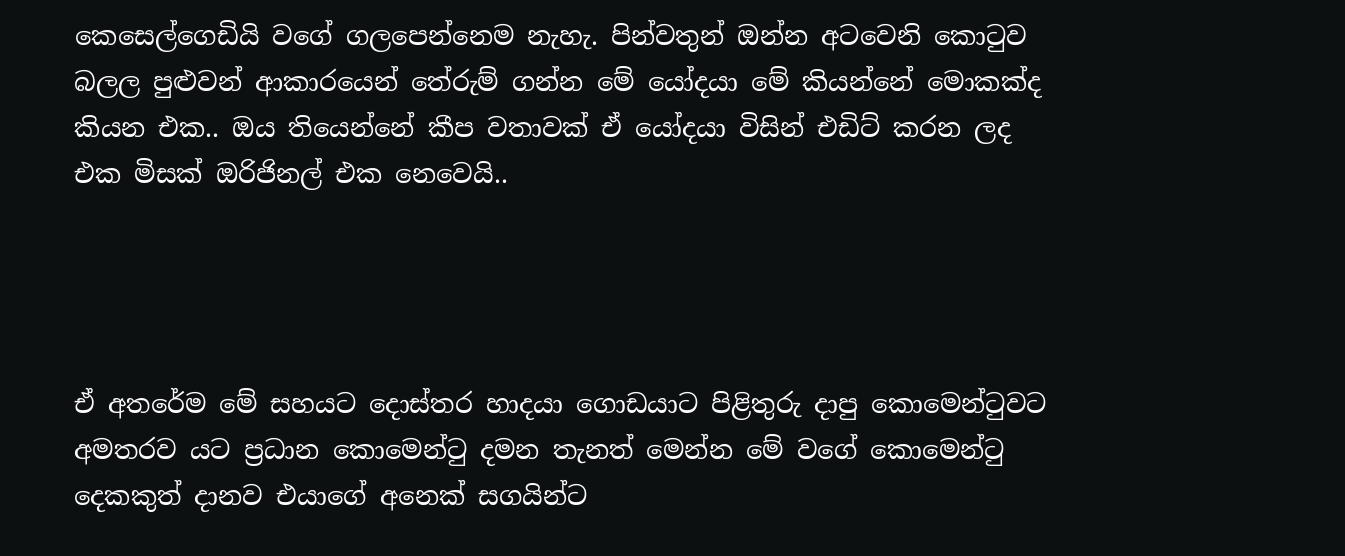කෙසෙල්ගෙඩියි වගේ ගලපෙන්නෙම නැහැ. පින්වතුන් ඔන්න අටවෙනි කොටුව බලල පුළුවන් ආකාරයෙන් තේරුම් ගන්න මේ යෝදයා මේ කියන්නේ මොකක්ද කියන එක.. ඔය තියෙන්නේ කීප වතාවක් ඒ යෝදයා විසින් එඩිට් කරන ලද එක මිසක් ඔරිජිනල් එක නෙවෙයි..




ඒ අතරේම මේ සහයට දොස්තර හාදයා ගොඩයාට පිළිතුරු දාපු කොමෙන්ටුවට අමතරව යට ප්‍රධාන කොමෙන්ටු දමන තැනත් මෙන්න මේ වගේ කොමෙන්ටු දෙකකුත් දානව එයාගේ අනෙක් සගයින්ට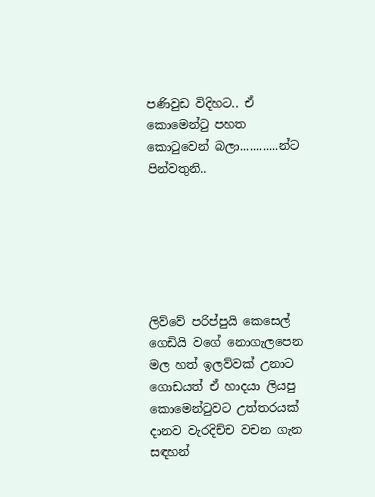පණිවුඩ විදිහට.. ඒ කොමෙන්ටු පහත කොටුවෙන් බලා............න්ට පින්වතුනි..






ලිව්වේ පරිප්පුයි කෙසෙල් ගෙඩියි වගේ නොගැලපෙන මල හත් ඉලව්වක් උනාට ගොඩයත් ඒ හාදයා ලියපු කොමෙන්ටුවට උත්තරයක් දානව වැරදිච්ච වචන ගැන සඳහන්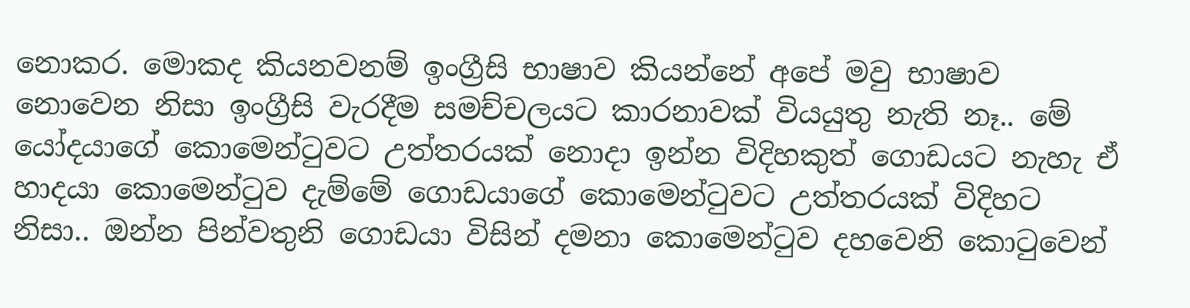නොකර. මොකද කියනවනම් ඉංග්‍රීසි භාෂාව කියන්නේ අපේ මවු භාෂාව නොවෙන නිසා ඉංග්‍රීසි වැරදීම සමච්චලයට කාරනාවක් වියයුතු නැති නෑ.. මේ යෝදයාගේ කොමෙන්ටුවට උත්තරයක් නොදා ඉන්න විදිහකුත් ගොඩයට නැහැ ඒ හාදයා කොමෙන්ටුව දැම්මේ ගොඩයාගේ කොමෙන්ටුවට උත්තරයක් විදිහට නිසා.. ඔන්න පින්වතුනි ගොඩයා විසින් දමනා කොමෙන්ටුව දහවෙනි කොටුවෙන්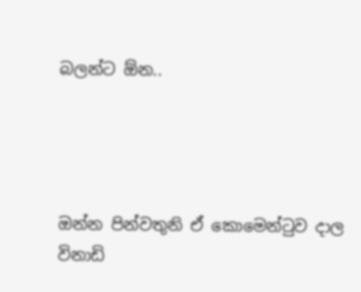බලන්ට ඕන..




ඔන්න පින්වතුනි ඒ කොමෙන්ටුව දාල විනාඩි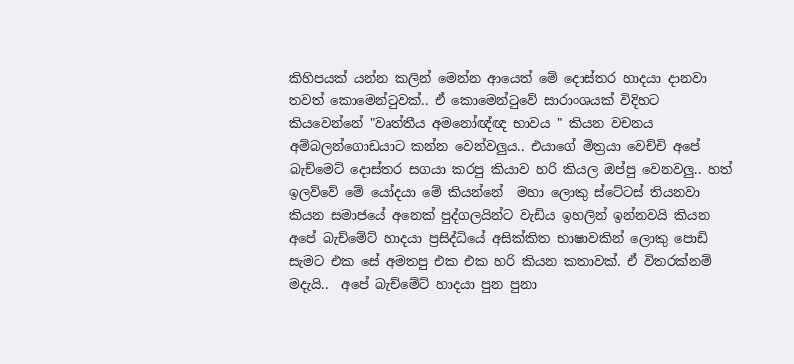කිහිපයක් යන්න කලින් මෙන්න ආයෙත් මේ දොස්තර හාදයා දානවා තවත් කොමෙන්ටුවක්.. ඒ කොමෙන්ටුවේ සාරාංශයක් විදිහට කියවෙන්නේ "වෘත්තීය අමනෝඥ්ඥ භාවය " කියන වචනය අම්බලන්ගොඩයාට කන්න වෙන්වලුය.. එයාගේ මිත්‍රයා වෙච්චි අපේ බැච්මෙට් දොස්තර සගයා කරපු කියාව හරි කියල ඔප්පු වෙනවලු.. හත් ඉලව්වේ මේ යෝදයා මේ කියන්නේ  මහා ලොකු ස්ටේටස් තියනවා කියන සමාජයේ අනෙක් පුද්ගලයින්ට වැඩිය ඉහලින් ඉන්නවයි කියන අපේ බැච්මේට් හාදයා ප්‍රසිද්ධියේ අසික්කිත භාෂාවකින් ලොකු පොඩි සැමට එක සේ අමතපු එක එක හරි කියන කතාවක්. ඒ විතරක්නම් මදැයි..  අපේ බැච්මේට් හාදයා පුන පුනා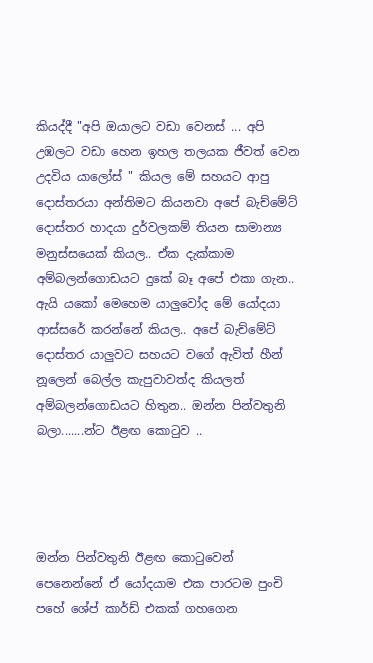කියද්දී "අපි ඔයාලට වඩා වෙනස් ... අපි උඹලට වඩා හෙන ඉහල තලයක ජීවත් වෙන උදවිය යාලෝස් " කියල මේ සහයට ආපු දොස්තරයා අන්තිමට කියනවා අපේ බැච්මේට් දොස්තර හාදයා දුර්වලකම් තියන සාමාන්‍ය මනුස්සයෙක් කියල.. ඒක දැක්කාම අම්බලන්ගොඩයට දුකේ බෑ අපේ එකා ගැන.. ඇයි යකෝ මෙහෙම යාලුවෝද මේ යෝදයා ආස්සරේ කරන්නේ කියල.. අපේ බැච්මේට් දොස්තර යාලුවට සහයට වගේ ඇවිත් හීන් නූලෙන් බෙල්ල කැපුවාවත්ද කියලත් අම්බලන්ගොඩයට හිතුන.. ඔන්න පින්වතුනි බලා.......න්ට ඊළඟ කොටුව ..




ඔන්න පින්වතුනි ඊළඟ කොටුවෙන් පෙනෙන්නේ ඒ යෝදයාම එක පාරටම පුංචි පහේ ශේප් කාර්ඩ් එකක් ගහගෙන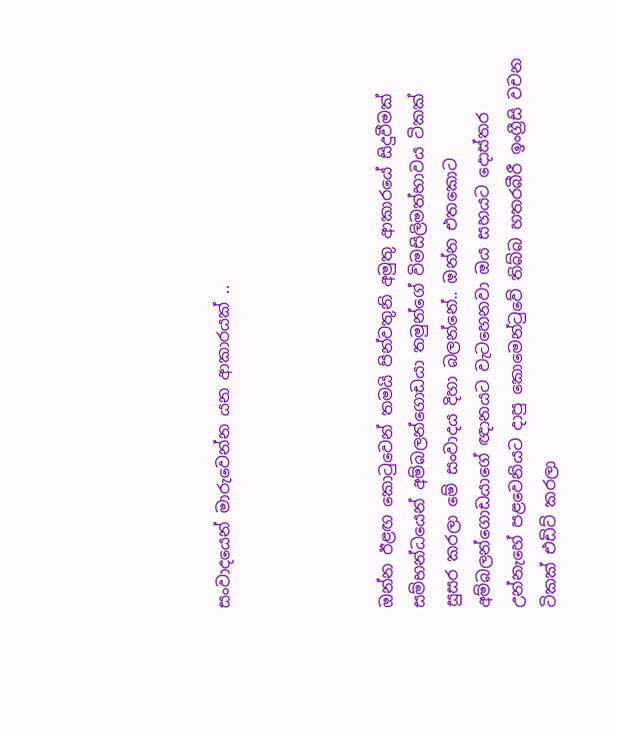සංවාදයෙන් මාරුවෙන්න යන ආකාරයක් ..




ඔන්න ඊළඟ කොටුවෙන් තමයි පින්වතුනි අමුතු ආකාරයේ සිදුවීමක් සම්භන්ධයෙන් අම්බලන්ගොඩයා තමුන්ගේ විමසිලිමත්භාවය ටිකක් සුසර කරලා මේ සංවාදය දිහා බලන්නේ.. ඔන්න එතකොට අම්බලන්ගොඩයාගේ ඥානයට වැටහෙනවා ඔය සහයට දොස්තර උන්නැහේ පළවෙනියට දාපු කොමෙන්ටුවේ තිබ්බ හතරබීරී ඉංග්‍රීසි වචන ටිකක් එඩිට් කරලා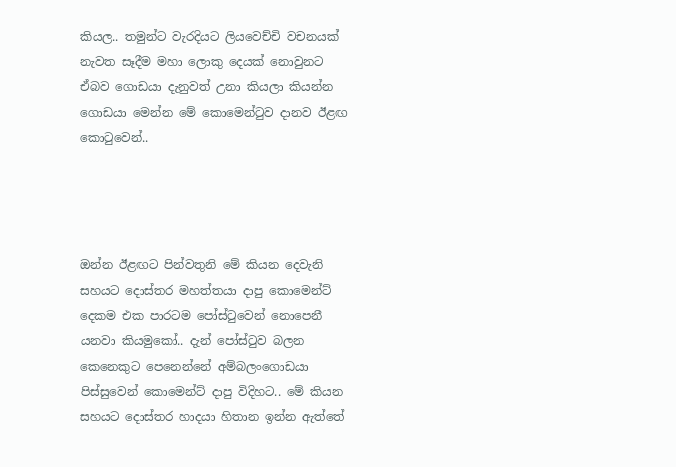කියල.. තමුන්ට වැරදියට ලියවෙච්චි වචනයක් නැවත සෑදීම මහා ලොකු දෙයක් නොවුනට ඒබව ගොඩයා දැනුවත් උනා කියලා කියන්න ගොඩයා මෙන්න මේ කොමෙන්ටුව දානව ඊළඟ කොටුවෙන්..




ඔන්න ඊළඟට පින්වතුනි මේ කියන දෙවැනි සහයට දොස්තර මහත්තයා දාපු කොමෙන්ට් දෙකම එක පාරටම පෝස්ටුවෙන් නොපෙනී යනවා කියමුකෝ.. දැන් පෝස්ටුව බලන කෙනෙකුට පෙනෙන්නේ අම්බලංගොඩයා පිස්සුවෙන් කොමෙන්ට් දාපු විදිහට.. මේ කියන සහයට දොස්තර හාදයා හිතාන ඉන්න ඇත්තේ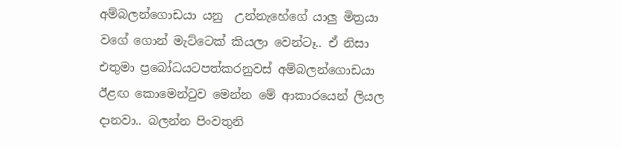අම්බලන්ගොඩයා යනු  උන්නැහේගේ යාලු මිත්‍රයා වගේ ගොන් මැට්ටෙක් කියලා වෙන්ටෑ.. ඒ නිසා එතුමා ප්‍රබෝධයටපත්කරනුවස් අම්බලන්ගොඩයා ඊළඟ කොමෙන්ටුව මෙන්න මේ ආකාරයෙන් ලියල දානවා.. බලන්න පිංවතුනි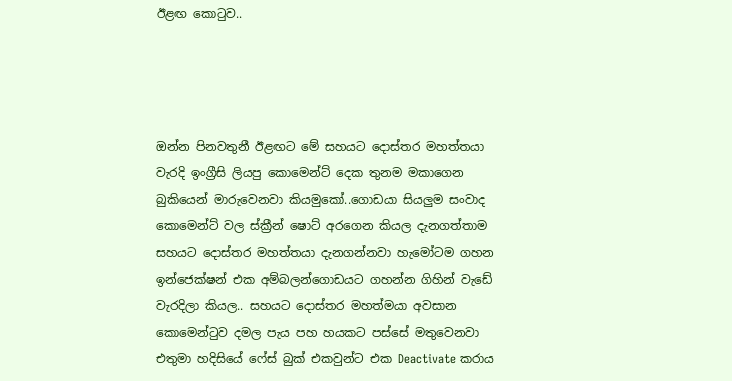ඊළඟ කොටුව..




ඔන්න පිනවතුනී ඊළඟට මේ සහයට දොස්තර මහත්තයා වැරදි ඉංග්‍රීසි ලියපු කොමෙන්ට් දෙක තුනම මකාගෙන බුකියෙන් මාරුවෙනවා කියමුකෝ..ගොඩයා සියලුම සංවාද කොමෙන්ට් වල ස්ක්‍රීන් ෂොට් අරගෙන කියල දැනගත්තාම සහයට දොස්තර මහත්තයා දැනගන්නවා හැමෝටම ගහන ඉන්ජෙක්ෂන් එක අම්බලන්ගොඩයට ගහන්න ගිහින් වැඩේ වැරදිලා කියල.. සහයට දොස්තර මහත්මයා අවසාන කොමෙන්ටුව දමල පැය පහ හයකට පස්සේ මතුවෙනවා එතුමා හදිසියේ ෆේස් බුක් එකවුන්ට එක Deactivate කරාය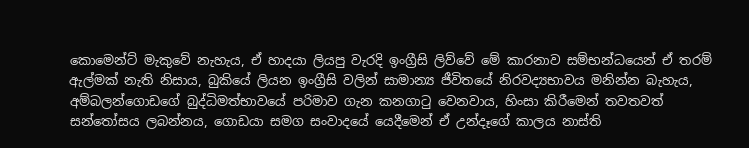කොමෙන්ට් මැකුවේ නැහැය, ඒ හාදයා ලියපු වැරදි ඉංග්‍රීසි ලිව්වේ මේ කාරනාව සම්භන්ධයෙන් ඒ තරම් ඇල්මක් නැති නිසාය, බුකියේ ලියන ඉංග්‍රීසි වලින් සාමාන්‍ය ජීවිතයේ නිරවද්‍යභාවය මනින්න බැහැය, අම්බලන්ගොඩගේ බුද්ධිමත්භාවයේ පරිමාව ගැන කනගාටු වෙනවාය, හිංසා කිරීමෙන් තවතවත් සන්තෝසය ලබන්නය, ගොඩයා සමග සංවාදයේ යෙදීමෙන් ඒ උන්දෑගේ කාලය නාස්ති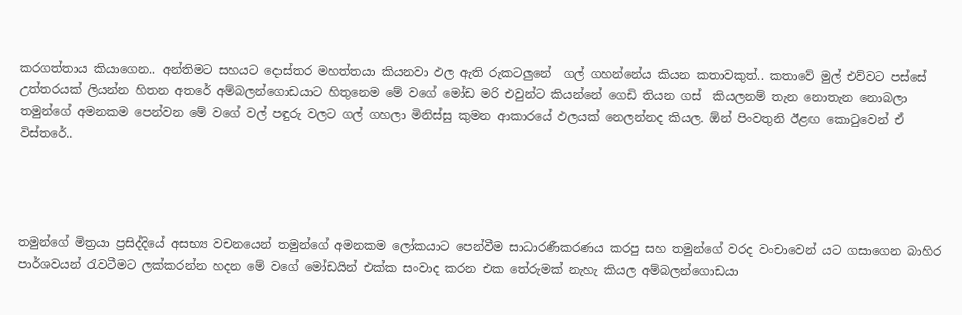කරගත්තාය කියාගෙන.. අන්තිමට සහයට දොස්තර මහත්තයා කියනවා ඵල ඇති රුකටලුනේ  ගල් ගහන්නේය කියන කතාවකුත්.. කතාවේ මුල් එව්වට පස්සේ උත්තරයක් ලියන්න හිතන අතරේ අම්බලන්ගොඩයාට හිතුනෙම මේ වගේ මෝඩ මරි එවුන්ට කියන්නේ ගෙඩි තියන ගස්  කියලනම් තැන නොතැන නොබලා තමුන්ගේ අමනකම පෙන්වන මේ වගේ වල් පඳුරු වලට ගල් ගහලා මිනිස්සු කුමන ආකාරයේ ඵලයක් නෙලන්නද කියල. ඕන් පිංවතුනි ඊළඟ කොටුවෙන් ඒ විස්තරේ..




තමුන්ගේ මිත්‍රයා ප්‍රසිද්දියේ අසභ්‍ය වචනයෙන් තමුන්ගේ අමනකම ලෝකයාට පෙන්වීම සාධාරණීකරණය කරපු සහ තමුන්ගේ වරද වංචාවෙන් යට ගසාගෙන බාහිර  පාර්ශවයන් රැවටීමට ලක්කරන්න හදන මේ වගේ මෝඩයින් එක්ක සංවාද කරන එක තේරුමක් නැහැ කියල අම්බලන්ගොඩයා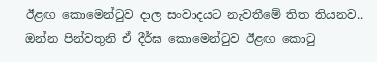ඊළඟ කොමෙන්ටුව දාල සංවාදයට නැවතීමේ තිත තියනව.. ඔන්න පින්වතුනි ඒ දීර්ඝ කොමෙන්ටුව ඊළඟ කොටු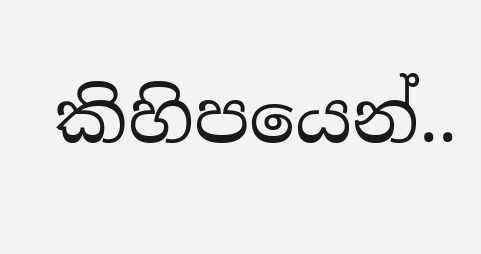කිහිපයෙන්..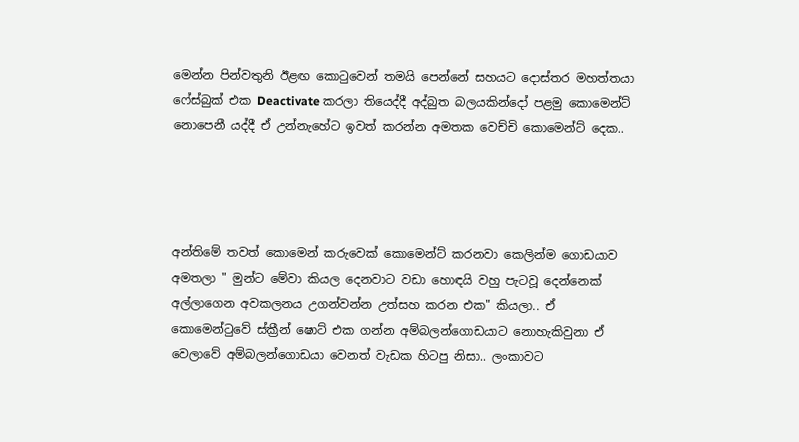මෙන්න පින්වතුනි ඊළඟ කොටුවෙන් තමයි පෙන්නේ සහයට දොස්තර මහත්තයා  ෆේස්බුක් එක Deactivate කරලා තියෙද්දී අද්බුත බලයකින්දෝ පළමු කොමෙන්ට් නොපෙනී යද්දී ඒ උන්නැහේට ඉවත් කරන්න අමතක වෙච්චි කොමෙන්ට් දෙක..




අන්තිමේ තවත් කොමෙන් කරුවෙක් කොමෙන්ට් කරනවා කෙලින්ම ගොඩයාව අමතලා " මුන්ට මේවා කියල දෙනවාට වඩා හොඳයි වහු පැටවූ දෙන්නෙක් අල්ලාගෙන අවකලනය උගන්වන්න උත්සහ කරන එක" කියලා.. ඒ කොමෙන්ටුවේ ස්ක්‍රීන් ෂොට් එක ගන්න අම්බලන්ගොඩයාට නොහැකිවුනා ඒ වෙලාවේ අම්බලන්ගොඩයා වෙනත් වැඩක හිටපු නිසා.. ලංකාවට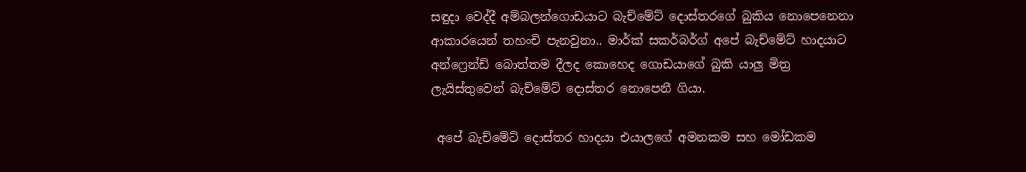සඳුදා වෙද්දී අම්බලන්ගොඩයාට බැච්මේට් දොස්තරගේ බුකිය නොපෙනෙනා ආකාරයෙන් තහංචි පැනවුනා.. මාර්ක් සකර්බර්ග් අපේ බැච්මේට් හාදයාට අන්ෆ්‍රෙන්ඩ් බොත්තම දීලද කොහෙද ගොඩයාගේ බුකි යාලු මිත්‍ර ලැයිස්තුවෙන් බැච්මේට් දොස්තර නොපෙනී ගියා.

 අපේ බැච්මේට් දොස්තර හාදයා එයාලගේ අමනකම සහ මෝඩකම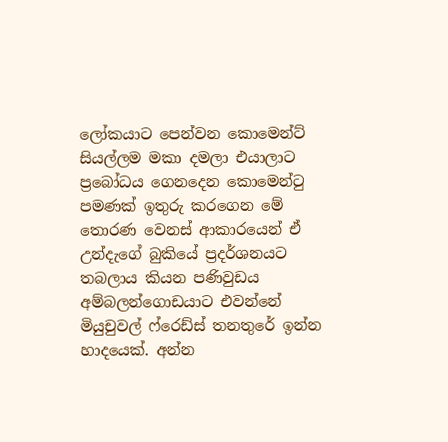ලෝකයාට පෙන්වන කොමෙන්ට් සියල්ලම මකා දමලා එයාලාට ප්‍රබෝධය ගෙනදෙන කොමෙන්ටු පමණක් ඉතුරු කරගෙන මේ තොරණ වෙනස් ආකාරයෙන් ඒ උන්දැගේ බුකියේ ප්‍රදර්ශනයට තබලාය කියන පණිවුඩය අම්බලන්ගොඩයාට එවන්නේ මියුචුවල් ෆ්රෙඩ්ස් තනතුරේ ඉන්න හාදයෙක්. අන්න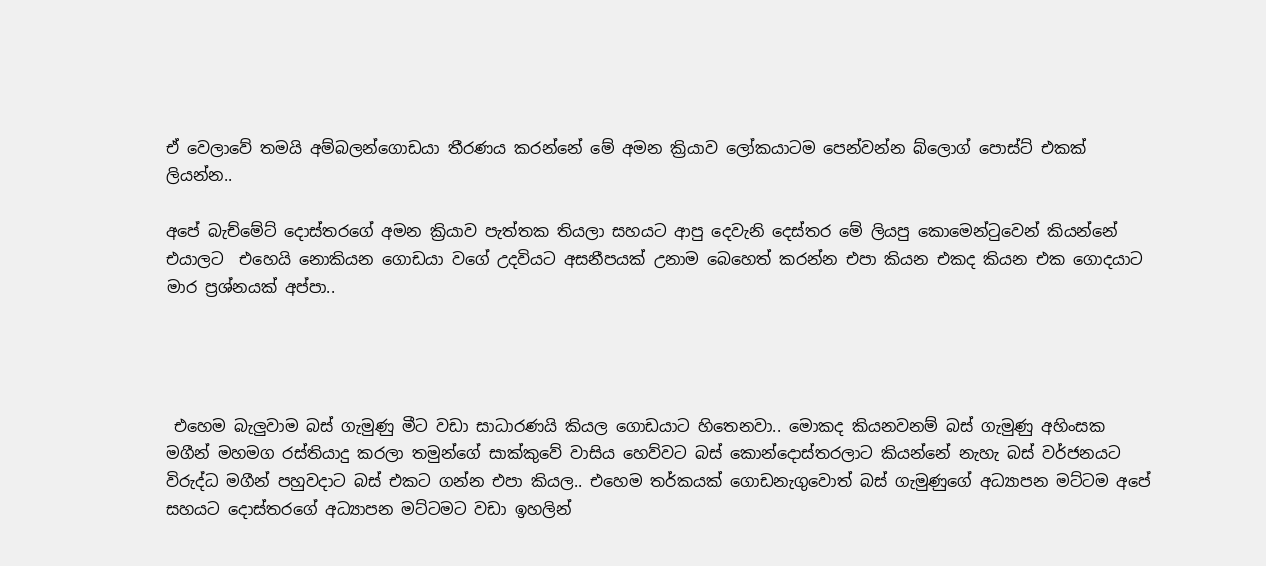ඒ වෙලාවේ තමයි අම්බලන්ගොඩයා තීරණය කරන්නේ මේ අමන ක්‍රියාව ලෝකයාටම පෙන්වන්න බ්ලොග් පොස්ට් එකක් ලියන්න..

අපේ බැච්මේට් දොස්තරගේ අමන ක්‍රියාව පැත්තක තියලා සහයට ආපු දෙවැනි දෙස්තර මේ ලියපු කොමෙන්ටුවෙන් කියන්නේ එයාලට  එහෙයි නොකියන ගොඩයා වගේ උදවියට අසනීපයක් උනාම බෙහෙත් කරන්න එපා කියන එකද කියන එක ගොදයාට මාර ප්‍රශ්නයක් අප්පා..




 එහෙම බැලුවාම බස් ගැමුණු මීට වඩා සාධාරණයි කියල ගොඩයාට හිතෙනවා.. මොකද කියනවනම් බස් ගැමුණු අහිංසක මගීන් මහමග රස්තියාදු කරලා තමුන්ගේ සාක්කුවේ වාසිය හෙව්වට බස් කොන්දොස්තරලාට කියන්නේ නැහැ බස් වර්ජනයට විරුද්ධ මගීන් පහුවදාට බස් එකට ගන්න එපා කියල.. එහෙම තර්කයක් ගොඩනැගුවොත් බස් ගැමුණුගේ අධ්‍යාපන මට්ටම අපේ සහයට දොස්තරගේ අධ්‍යාපන මට්ටමට වඩා ඉහලින්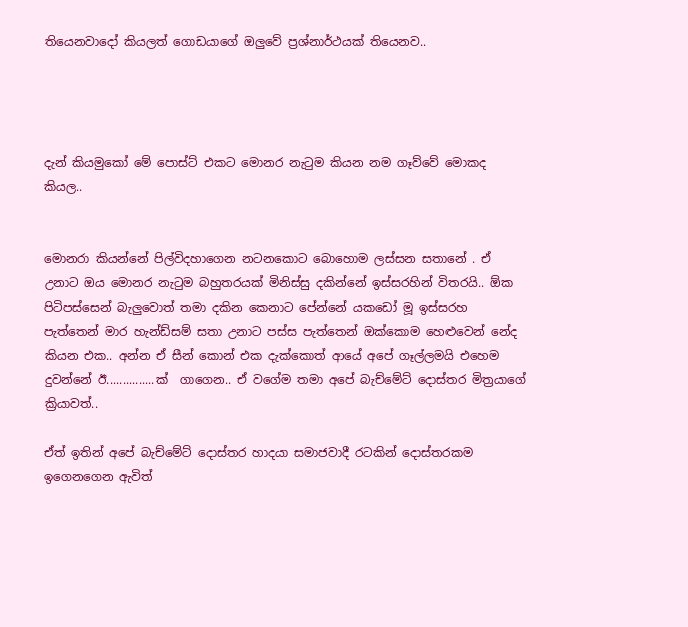තියෙනවාදෝ කියලත් ගොඩයාගේ ඔලුවේ ප්‍රශ්නාර්ථයක් තියෙනව..




දැන් කියමුකෝ මේ පොස්ට් එකට මොනර නැටුම කියන නම ගෑව්වේ මොකද කියල..


මොනරා කියන්නේ පිල්විදහාගෙන නටනකොට බොහොම ලස්සන සතානේ . ඒ උනාට ඔය මොනර නැටුම බහුතරයක් මිනිස්සු දකින්නේ ඉස්සරහින් විතරයි.. ඕක පිටිපස්සෙන් බැලුවොත් තමා දකින කෙනාට පේන්නේ යකඩෝ මූ ඉස්සරහ පැත්තෙන් මාර හැන්ඩ්සම් සතා උනාට පස්ස පැත්තෙන් ඔක්කොම හෙළුවෙන් නේද කියන එක.. අන්න ඒ සීන් කොන් එක දැක්කොත් ආයේ අපේ ගෑල්ලමයි එහෙම දුවන්නේ ඊ...............ක්  ගාගෙන.. ඒ වගේම තමා අපේ බැච්මේට් දොස්තර මිත්‍රයාගේ ක්‍රියාවත්..

ඒත් ඉතින් අපේ බැච්මේට් දොස්තර හාදයා සමාජවාදී රටකින් දොස්තරකම ඉගෙනගෙන ඇවිත්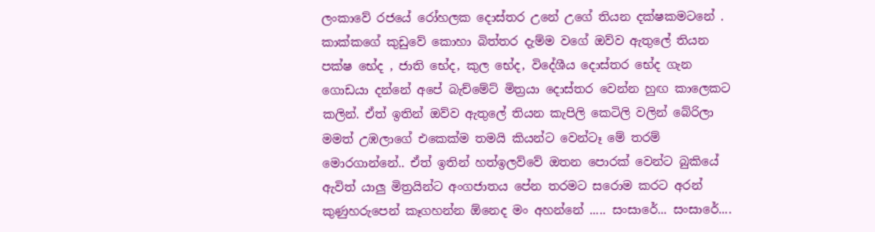ලංකාවේ රජයේ රෝහලක දොස්තර උනේ උගේ තියන දක්ෂකමටනේ . කාක්කගේ කුඩුවේ කොහා බිත්තර දැම්ම වගේ ඔව්ව ඇතුලේ තියන පක්ෂ භේද , ජාති භේද, කුල භේද, විදේශීය දොස්තර භේද ගැන ගොඩයා දන්නේ අපේ බැච්මේට් මිත්‍රයා දොස්තර වෙන්න හුඟ කාලෙකට කලින්. ඒත් ඉතින් ඔව්ව ඇතුලේ තියන කැපිලි කෙටිලි වලින් බේරිලා මමත් උඹලාගේ එකෙක්ම තමයි කියන්ට වෙන්ටෑ මේ තරම් මොරගාන්නේ.. ඒත් ඉතින් හත්ඉලව්වේ ඔතන පොරක් වෙන්ට බුකියේ ඇවිත් යාලු මිත්‍රයින්ට අංගජාතය පේන තරමට සරොම කරට අරන් කුණුහරුපෙන් කෑගහන්න ඕනෙද මං අහන්නේ ..... සංසාරේ... සංසාරේ....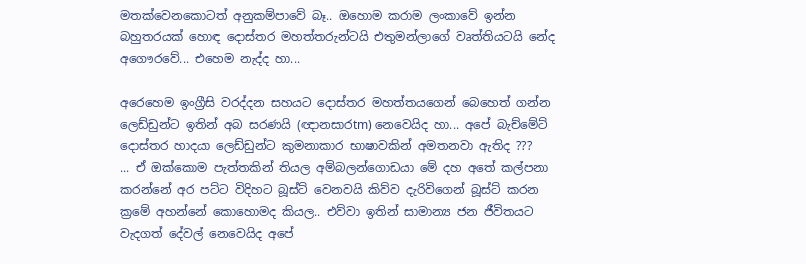මතක්වෙනකොටත් අනුකම්පාවේ බෑ.. ඔහොම කරාම ලංකාවේ ඉන්න බහුතරයක් හොඳ දොස්තර මහත්තරුන්ටයි එතුමන්ලාගේ වෘත්තියටයි නේද අගෞරවේ... එහෙම නැද්ද හා...

අරෙහෙම ඉංග්‍රීසි වරද්දන සහයට දොස්තර මහත්තයගෙන් බෙහෙත් ගන්න ලෙඩ්ඩුන්ට ඉතින් අබ සරණයි (ඥානසාරtm) නෙවෙයිද හා... අපේ බැච්මේට් දොස්තර හාදයා ලෙඩ්ඩුන්ට කුමනාකාර භාෂාවකින් අමතනවා ඇතිද ???
... ඒ ඔක්කොම පැත්තකින් තියල අම්බලන්ගොඩයා මේ දහ අතේ කල්පනා කරන්නේ අර පට්ට විදිහට බූස්ට් වෙනවයි කිව්ව දැරිවිගෙන් බූස්ට් කරන ක්‍රමේ අහන්නේ කොහොමද කියල.. එව්වා ඉතින් සාමාන්‍ය ජන ජීවිතයට වැදගත් දේවල් නෙවෙයිද අපේ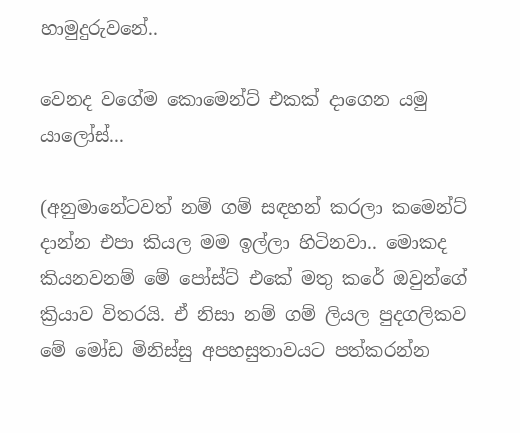හාමුදුරුවනේ..

වෙනද වගේම කොමෙන්ට් එකක් දාගෙන යමු යාලෝස්...

(අනුමානේටවත් නම් ගම් සඳහන් කරලා කමෙන්ට් දාන්න එපා කියල මම ඉල්ලා හිටිනවා.. මොකද කියනවනම් මේ පෝස්ට් එකේ මතු කරේ ඔවුන්ගේ ක්‍රියාව විතරයි. ඒ නිසා නම් ගම් ලියල පුදගලිකව මේ මෝඩ මිනිස්සු අපහසුතාවයට පත්කරන්න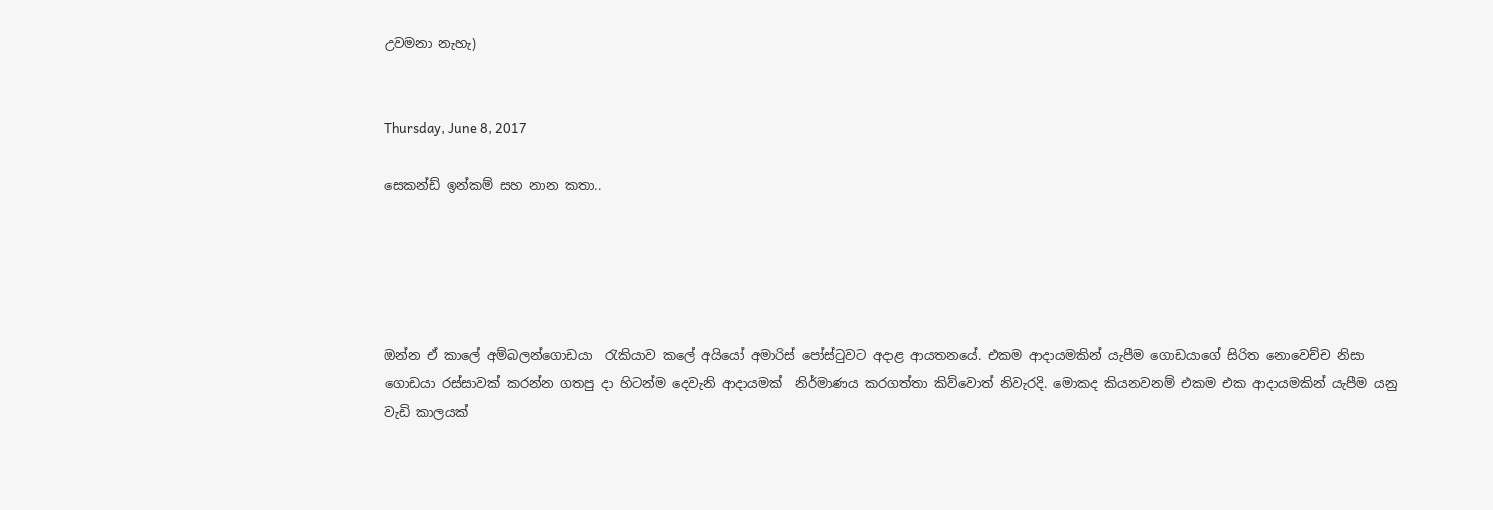උවමනා නැහැ)


Thursday, June 8, 2017

සෙකන්ඩ් ඉන්කම් සහ නාන කතා..





ඔන්න ඒ කාලේ අම්බලන්ගොඩයා  රැකියාව කලේ අයියෝ අමාරිස් පෝස්ටුවට අදාළ ආයතනයේ. එකම ආදායමකින් යැපීම ගොඩයාගේ සිරිත නොවෙච්ච නිසා ගොඩයා රස්සාවක් කරන්න ගතපු දා හිටන්ම දෙවැනි ආදායමක්  නිර්මාණය කරගත්තා කිව්වොත් නිවැරදි. මොකද කියනවනම් එකම එක ආදායමකින් යැපීම යනු වැඩි කාලයක්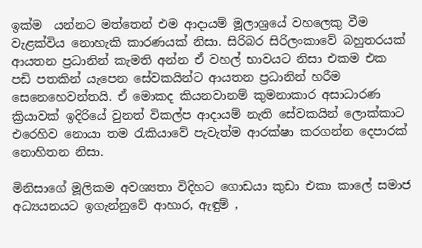ඉක්ම  යන්නට මත්තෙන් එම ආදායම් මූලාශ්‍රයේ වහලෙකු වීම වැළක්විය නොහැකි කාරණයක් නිසා. සිරිබර සිරිලංකාවේ බහුතරයක් ආයතන ප්‍රධානින් කැමති අන්න ඒ වහල් භාවයට නිසා එකම එක පඩි පතකින් යැපෙන සේවකයින්ට ආයතන ප්‍රධානින් හරීම සෙනෙහෙවන්තයි. ඒ මොකද කියනවානම් කුමනාකාර අසාධාරණ ක්‍රියාවක් ඉදිරියේ වුනත් විකල්ප ආදායම් නැති සේවකයින් ලොක්කාට එරෙහිව නොයා තම රැකියාවේ පැවැත්ම ආරක්ෂා කරගන්න දෙපාරක් නොහිතන නිසා.

මිනිසාගේ මූලිකම අවශ්‍යතා විදිහට ගොඩයා කුඩා එකා කාලේ සමාජ අධ්‍යයනයට ඉගැන්නුවේ ආහාර, ඇඳුම් ,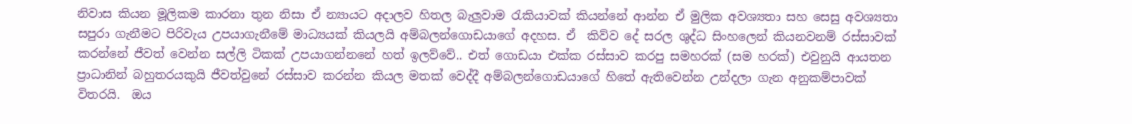නිවාස කියන මූලිකම කාරනා තුන නිසා ඒ න්‍යායට අදාලව හිතල බැලුවාම රැකියාවක් කියන්නේ ආන්න ඒ මුලික අවශ්‍යතා සහ සෙසු අවශ්‍යතා  සපුරා ගැනීමට පිරිවැය උපයාගැනීමේ මාධ්‍යයක් කියලයි අම්බලන්ගොඩයාගේ අදහස. ඒ  කිව්ව දේ සරල ශුද්ධ සිංහලෙන් කියනවනම් රස්සාවක් කරන්නේ ජීවත් වෙන්න සල්ලි ටිකක් උපයාගන්නනේ හත් ඉලව්වේ.. එත් ගොඩයා එක්ක රස්සාව කරපු සමහරක් (සම හරක්) එවුනුයි ආයතන ප්‍රාධානින් බහුතරයකුයි ජීවත්වුනේ රස්සාව කරන්න කියල මතක් වෙද්දී අම්බලන්ගොඩයාගේ හිතේ ඇතිවෙන්න උන්දලා ගැන අනුකම්පාවක් විතරයි.  ඔය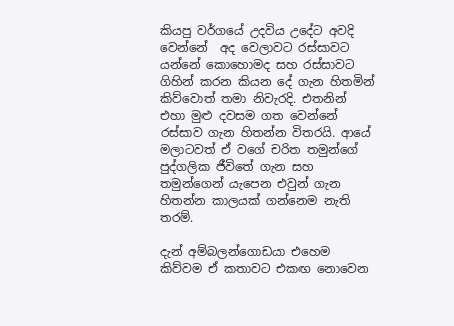කියපු වර්ගයේ උදවිය උදේට අවදි වෙන්නේ  අද වෙලාවට රස්සාවට යන්නේ කොහොමද සහ රස්සාවට ගිහින් කරන කියන දේ ගැන හිතමින් කිව්වොත් තමා නිවැරදි. එතනින් එහා මුළු දවසම ගත වෙන්නේ රස්සාව ගැන හිතන්න විතරයි. ආයේ මලාටවත් ඒ වගේ චරිත තමුන්ගේ පුද්ගලික ජීවිතේ ගැන සහ තමුන්ගෙන් යැපෙන එවුන් ගැන හිතන්න කාලයක් ගන්නෙම නැති තරම්.

දැන් අම්බලන්ගොඩයා එහෙම කිව්වම ඒ කතාවට එකඟ නොවෙන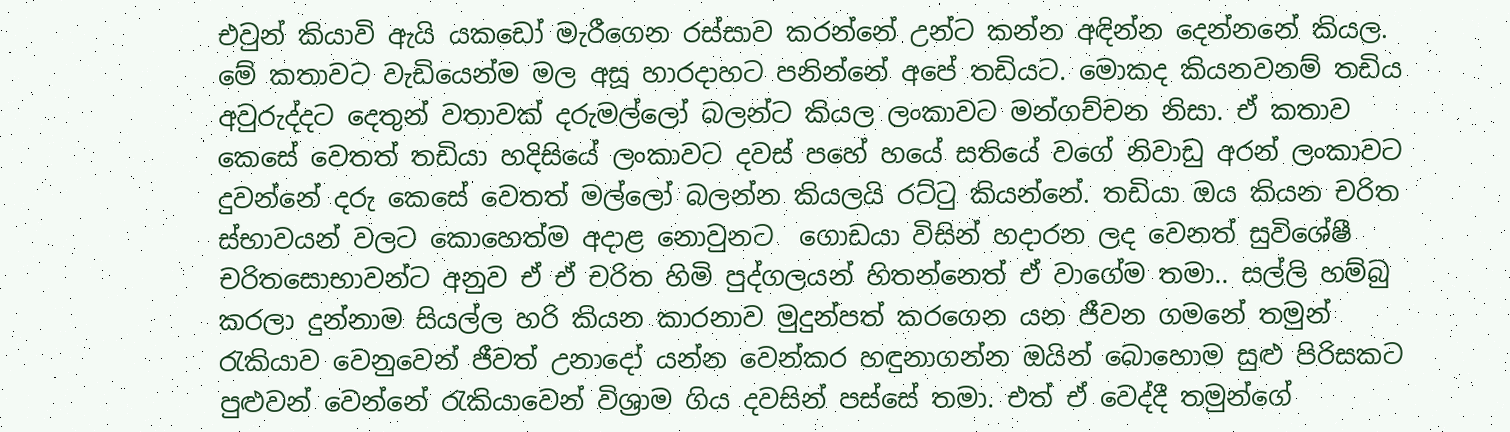එවුන් කියාවි ඇයි යකඩෝ මැරීගෙන රස්සාව කරන්නේ උන්ට කන්න අඳින්න දෙන්නනේ කියල. මේ කතාවට වැඩියෙන්ම මල අසූ හාරදාහට පනින්නේ අපේ තඩියට. මොකද කියනවනම් තඩිය අවුරුද්දට දෙතුන් වතාවක් දරුමල්ලෝ බලන්ට කියල ලංකාවට මන්ගච්චන නිසා. ඒ කතාව කෙසේ වෙතත් තඩියා හදිසියේ ලංකාවට දවස් පහේ හයේ සතියේ වගේ නිවාඩු අරන් ලංකාවට  දුවන්නේ දරු කෙසේ වෙතත් මල්ලෝ බලන්න කියලයි රට්ටු කියන්නේ. තඩියා ඔය කියන චරිත ස්භාවයන් වලට කොහෙත්ම අදාළ නොවුනට  ගොඩයා විසින් හදාරන ලද වෙනත් සුවිශේෂී චරිතසොභාවන්ට අනුව ඒ ඒ චරිත හිමි පුද්ගලයන් හිතන්නෙත් ඒ වාගේම තමා.. සල්ලි හම්බු කරලා දුන්නාම සියල්ල හරි කියන කාරනාව මුදුන්පත් කරගෙන යන ජීවන ගමනේ තමුන් රැකියාව වෙනුවෙන් ජීවත් උනාදෝ යන්න වෙන්කර හඳුනාගන්න ඔයින් බොහොම සුළු පිරිසකට පුළුවන් වෙන්නේ රැකියාවෙන් විශ්‍රාම ගිය දවසින් පස්සේ තමා. එත් ඒ වෙද්දී තමුන්ගේ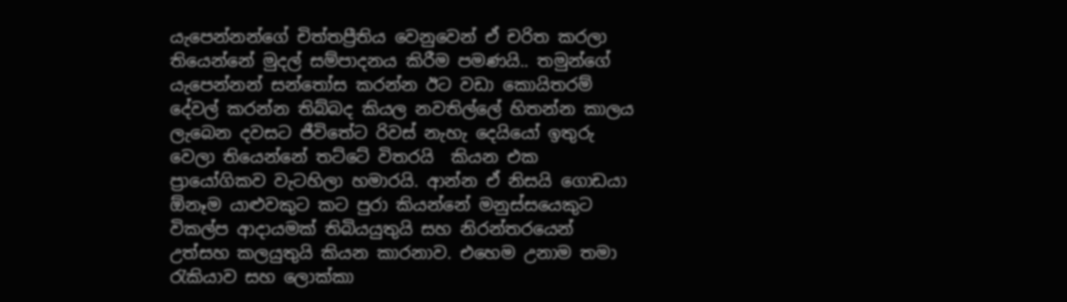යැපෙන්නන්ගේ චිත්තප්‍රීතිය වෙනුවෙන් ඒ චරිත කරලා තියෙන්නේ මුදල් සම්පාදනය කිරීම පමණයි.. තමුන්ගේ යැපෙන්නන් සන්තෝස කරන්න ඊට වඩා කොයිතරම් දේවල් කරන්න තිබ්බද කියල නවතිල්ලේ හිතන්න කාලය ලැබෙන දවසට ජීවිතේට රිවස් නැහැ දෙයියෝ ඉතුරු වෙලා තියෙන්නේ තට්ටේ විතරයි  කියන එක ප්‍රායෝගිකව වැටහිලා හමාරයි. ආන්න ඒ නිසයි ගොඩයා ඕනෑම යාළුවකුට කට පුරා කියන්නේ මනුස්සයෙකුට විකල්ප ආදායමක් තිබියයුතුයි සහ නිරන්තරයෙන් උත්සහ කලයුතුයි කියන කාරනාව. එහෙම උනාම තමා රැකියාව සහ ලොක්කා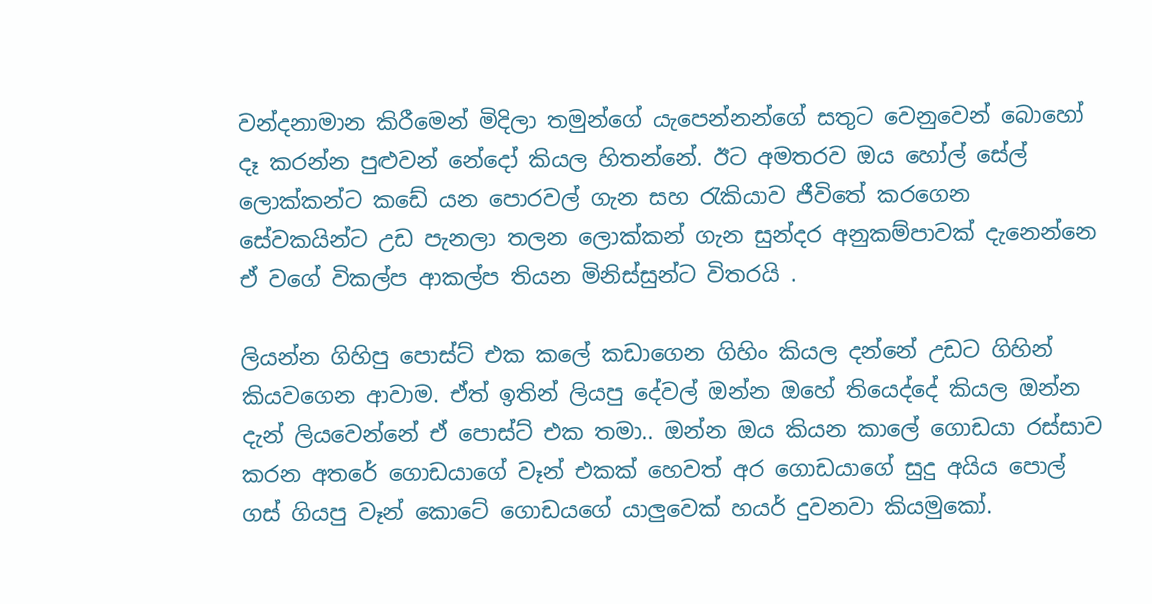වන්දනාමාන කිරීමෙන් මිදිලා තමුන්ගේ යැපෙන්නන්ගේ සතුට වෙනුවෙන් බොහෝ දෑ කරන්න පුළුවන් නේදෝ කියල හිතන්නේ. ඊට අමතරව ඔය හෝල් සේල් ලොක්කන්ට කඩේ යන පොරවල් ගැන සහ රැකියාව ජීවිතේ කරගෙන සේවකයින්ට උඩ පැනලා තලන ලොක්කන් ගැන සුන්දර අනුකම්පාවක් දැනෙන්නෙ ඒ වගේ විකල්ප ආකල්ප තියන මිනිස්සුන්ට විතරයි .

ලියන්න ගිහිපු පොස්ට් එක කලේ කඩාගෙන ගිහිං කියල දන්නේ උඩට ගිහින් කියවගෙන ආවාම. ඒත් ඉතින් ලියපු දේවල් ඔන්න ඔහේ තියෙද්දේ කියල ඔන්න දැන් ලියවෙන්නේ ඒ පොස්ට් එක තමා.. ඔන්න ඔය කියන කාලේ ගොඩයා රස්සාව කරන අතරේ ගොඩයාගේ වෑන් එකක් හෙවත් අර ගොඩයාගේ සුදු අයිය පොල් ගස් ගියපු වෑන් කොටේ ගොඩයගේ යාලුවෙක් හයර් දුවනවා කියමුකෝ.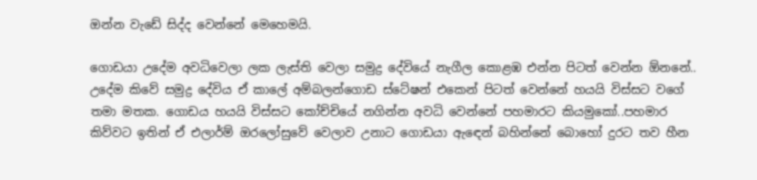ඔන්න වැඩේ සිද්ද වෙන්නේ මෙහෙමයි.

ගොඩයා උදේම අවධිවෙලා ලක ලැස්ති වෙලා සමුද්‍ර දේවියේ නැගීල කොළඹ එන්න පිටත් වෙන්න ඕනනේ.. උදේම කිවේ සමුද්‍ර දේවිය ඒ කාලේ අම්බලන්ගොඩ ස්ටේෂන් එකෙන් පිටත් වෙන්නේ හයයි විස්සට වගේ තමා මතක. ගොඩය හයයි විස්සට කෝච්චියේ නගින්න අවධි වෙන්නේ පහමාරට කියමුකෝ..පහමාර කිව්වට ඉතින් ඒ එලාර්ම් ඔරලෝසුවේ වෙලාව උනාට ගොඩයා ඇඳෙන් බහින්නේ බොහෝ දුරට තව හීන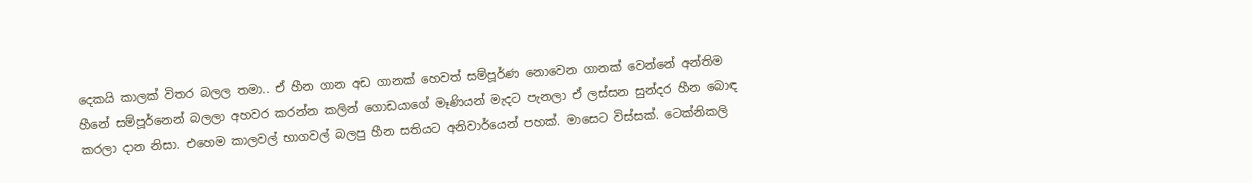දෙකයි කාලක් විතර බලල තමා.. ඒ හීන ගාන අඩ ගානක් හෙවත් සම්පූර්ණ නොවෙන ගානක් වෙන්නේ අන්තිම හීනේ සම්පූර්නෙන් බලලා අහවර කරන්න කලින් ගොඩයාගේ මෑණියන් මැදට පැනලා ඒ ලස්සන සුන්දර හීන බොඳ කරලා දාන නිසා. එහෙම කාලවල් භාගවල් බලපු හීන සතියට අනිවාර්යෙන් පහක්. මාසෙට විස්සක්. ටෙක්නිකලි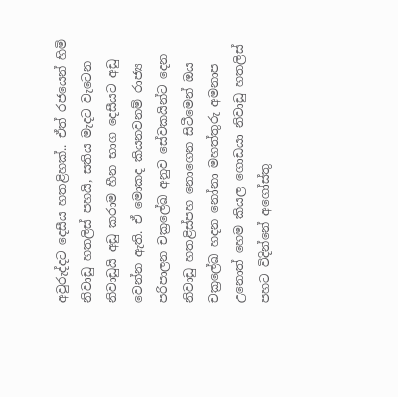අවුරුද්දට දෙසීය හතළිහක්.. ඒත් රජයෙන් හිමි නිවාඩු හතලිස් පහයි, සතිය මැදට වැටෙන නිවාඩුයි අඩු කරාම හීන භාග දෙසීයට අඩු වෙන්න ඇති. ඒ මොකද කියනවනම් රාජ්‍ය පරිපාලන චක්‍රලේඛ අනුව සේවකයින්ට දෙන නිවාඩු හතළිස්පහ නොගෙන සිටීමෙන් ඔය චක්‍රලේඛ හදන නෝනා මහත්තුරු අමනාප උනොත් හෙම කියල ගොඩයා නිවාඩු හතලිස් පහට විදින්නේ අගෝස්තු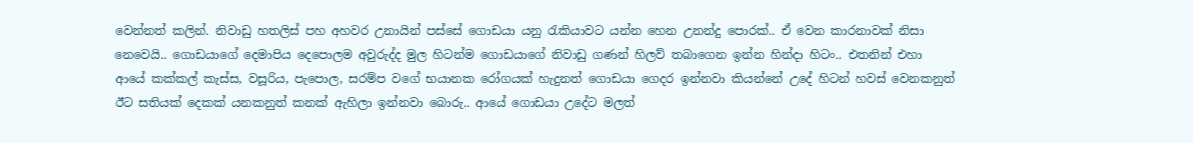වෙන්නත් කලින්. නිවාඩු හතලිස් පහ අහවර උනායින් පස්සේ ගොඩයා යනු රැකියාවට යන්න හෙන උනන්දු පොරක්.. ඒ වෙන කාරනාවක් නිසා නෙවෙයි.. ගොඩයාගේ දෙමාපිය දෙපොලම අවුරුද්ද මුල හිටන්ම ගොඩයාගේ නිවාඩු ගණන් හිලව් තබාගෙන ඉන්න හින්දා හිටං.. එතනින් එහා ආයේ කක්කල් කැස්ස, වසූරිය, පැපොල, සරම්ප වගේ භයානක රෝගයක් හැදුනත් ගොඩයා ගෙදර ඉන්නවා කියන්නේ උදේ හිටන් හවස් වෙනකනුත් ඊට සතියක් දෙකක් යනකනුත් කනක් ඇහිලා ඉන්නවා බොරු.. ආයේ ගොඩයා උදේට මලත්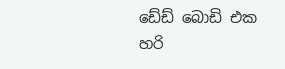ඩේඩ් බොඩි එක හරි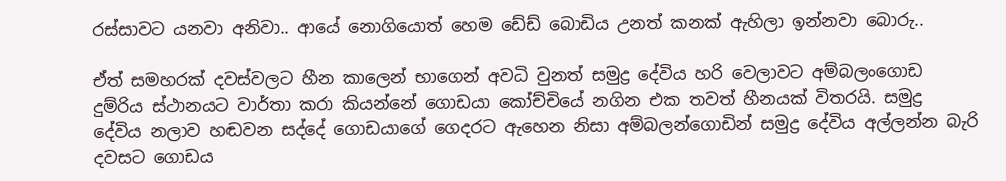රස්සාවට යනවා අනිවා.. ආයේ නොගියොත් හෙම ඩේඩ් බොඩිය උනත් කනක් ඇහිලා ඉන්නවා බොරු..

ඒත් සමහරක් දවස්වලට හීන කාලෙන් භාගෙන් අවධි වුනත් සමුද්‍ර දේවිය හරි වෙලාවට අම්බලංගොඩ දුම්රිය ස්ථානයට වාර්තා කරා කියන්නේ ගොඩයා කෝච්චියේ නගින එක තවත් හීනයක් විතරයි. සමුද්‍ර දේවිය නලාව හඬවන සද්දේ ගොඩයාගේ ගෙදරට ඇහෙන නිසා අම්බලන්ගොඩින් සමුද්‍ර දේවිය අල්ලන්න බැරි  දවසට ගොඩය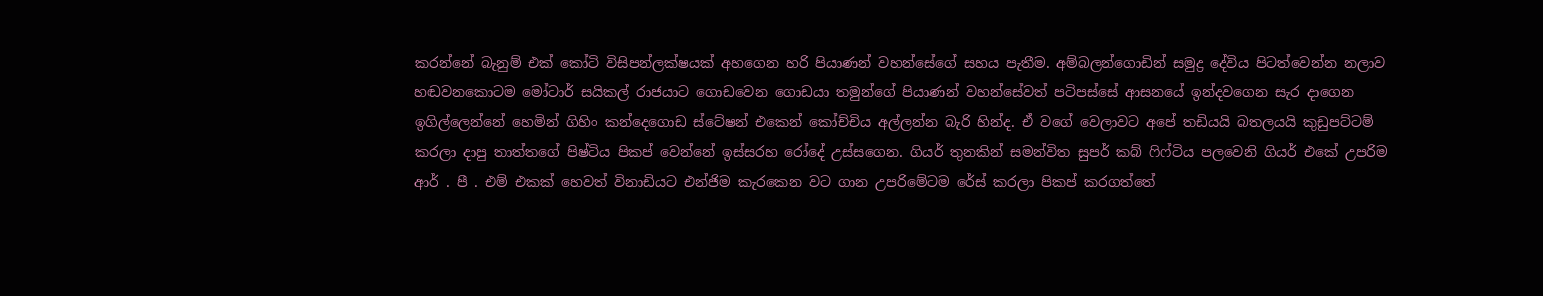කරන්නේ බැනුම් එක් කෝටි විසිපන්ලක්ෂයක් අහගෙන හරි පියාණන් වහන්සේගේ සහය පැතීම. අම්බලන්ගොඩින් සමුද්‍ර දේවිය පිටත්වෙන්න නලාව හඬවනකොටම මෝටාර් සයිකල් රාජයාට ගොඩවෙන ගොඩයා තමුන්ගේ පියාණන් වහන්සේවත් පටිපස්සේ ආසනයේ ඉන්දවගෙන සැර දාගෙන ඉගිල්ලෙන්නේ හෙමින් ගිහිං කන්දෙගොඩ ස්ටේෂන් එකෙන් කෝච්චිය අල්ලන්න බැරි හින්ද. ඒ වගේ වෙලාවට අපේ තඩියයි බතලයයි කුඩුපට්ටම් කරලා දාපු තාත්තගේ පිෂ්ටිය පිකප් වෙන්නේ ඉස්සරහ රෝදේ උස්සගෙන. ගියර් තුනකින් සමන්විත සුපර් කබ් ෆිෆ්ටිය පලවෙනි ගියර් එකේ උපරිම ආර් . පී . එම් එකක් හෙවත් විනාඩියට එන්ජිම කැරකෙන වට ගාන උපරිමේටම රේස් කරලා පිකප් කරගත්තේ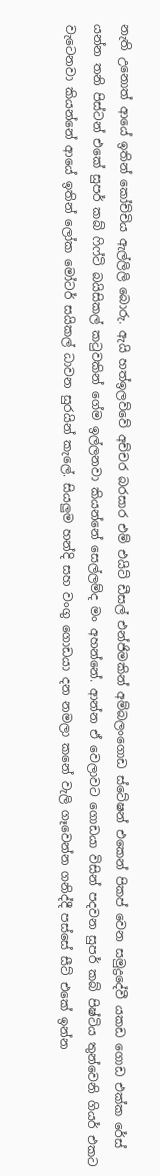නැති උනොත් ආයේ ඉතින් කෝච්චිය ඇල්ලිලි බොරු. ඇයි හත්ඉලව්වේ අච්චර බරසාර එම් එයිට් ඩීසල් එන්ජිමකින් අම්බලංගොඩ ස්ටේෂන් එකෙන් පිකප් වෙන සමුද්‍රදේවී යකඩ ගොඩ එක්ක රේස් යන්න තනි පිස්ටන් එකේ සුපර් කබ් ෆිෆ්ටි බයිසිකල් කටුවකින් ගේම ඉල්ලනවා කියන්නේ සෙල්ලම්ද මං අහන්නේ. ආන්න ඒ වෙලාවට ගොඩයා විසින් පදවන සුපර් කබ් පිෂ්ටිය තුන්වෙනි ගියර් එකට වැටෙනවා කියන්නේ ආයේ ඉතින් ලෝක මෝටර් සයිකල් ධාවන සුරයින් කැලේ. සියලුම හන්දි සහ වංගු ගොඩයා දන නමලා කනේ වැලි ගෑවෙන්න ගනිද්දී පස්සේ සීට් එකේ ඉන්න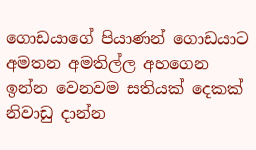ගොඩයාගේ පියාණන් ගොඩයාට අමතන අමතිල්ල අහගෙන ඉන්න වෙනවම සතියක් දෙකක් නිවාඩු දාන්න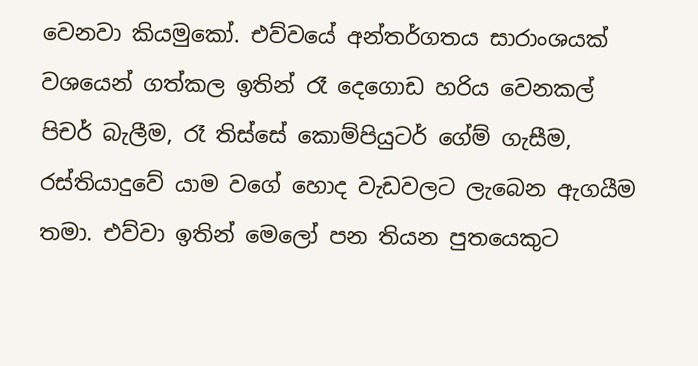වෙනවා කියමුකෝ. එව්වයේ අන්තර්ගතය සාරාංශයක් වශයෙන් ගත්කල ඉතින් රෑ දෙගොඩ හරිය වෙනකල් පිචර් බැලීම, රෑ තිස්සේ කොම්පියුටර් ගේම් ගැසීම, රස්තියාදුවේ යාම වගේ හොද වැඩවලට ලැබෙන ඇගයීම තමා. එව්වා ඉතින් මෙලෝ පන තියන පුතයෙකුට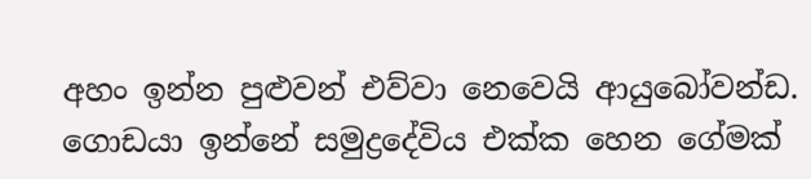අහං ඉන්න පුළුවන් එව්වා නෙවෙයි ආයුබෝවන්ඩ. ගොඩයා ඉන්නේ සමුද්‍රදේවිය එක්ක හෙන ගේමක්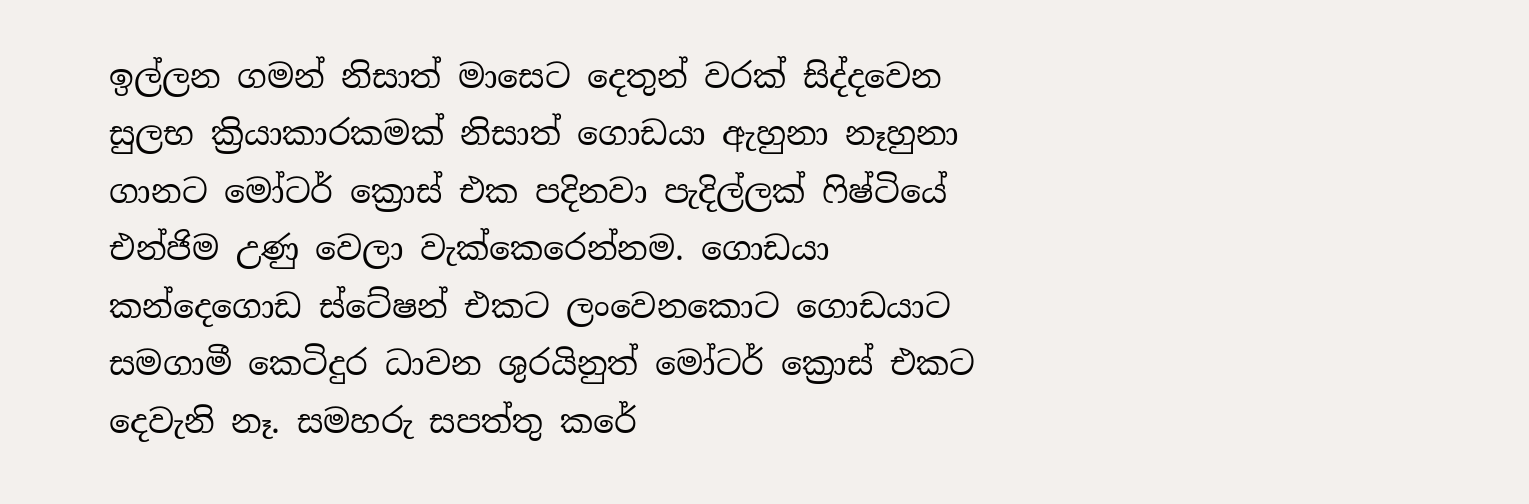ඉල්ලන ගමන් නිසාත් මාසෙට දෙතුන් වරක් සිද්දවෙන සුලභ ක්‍රියාකාරකමක් නිසාත් ගොඩයා ඇහුනා නෑහුනා ගානට මෝටර් ක්‍රොස් එක පදිනවා පැදිල්ලක් ෆිෂ්ටියේ එන්ජිම උණු වෙලා වැක්කෙරෙන්නම. ගොඩයා කන්දෙගොඩ ස්ටේෂන් එකට ලංවෙනකොට ගොඩයාට සමගාමී කෙටිදුර ධාවන ශුරයිනුත් මෝටර් ක්‍රොස් එකට දෙවැනි නෑ. සමහරු සපත්තු කරේ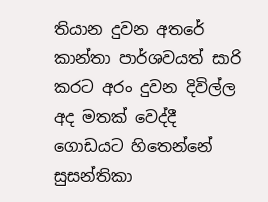තියාන දුවන අතරේ කාන්තා පාර්ශවයත් සාරි කරට අරං දුවන දිවිල්ල අද මතක් වෙද්දී ගොඩයට හිතෙන්නේ  සුසන්තිකා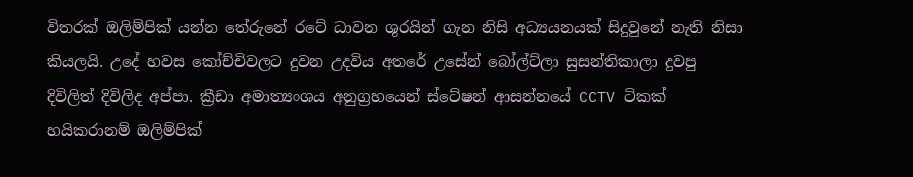විතරක් ඔලිම්පික් යන්න තේරුනේ රටේ ධාවන ශුරයින් ගැන නිසි අධ්‍යයනයක් සිදුවුනේ නැති නිසා කියලයි. උදේ හවස කෝච්චිවලට දුවන උදවිය අතරේ උසේන් බෝල්ට්ලා සුසන්තිකාලා දුවපු දිවිලිත් දිවිලිද අප්පා. ක්‍රීඩා අමාත්‍යංශය අනුග්‍රහයෙන් ස්ටේෂන් ආසන්නයේ CCTV ටිකක් හයිකරානම් ඔලිම්පික්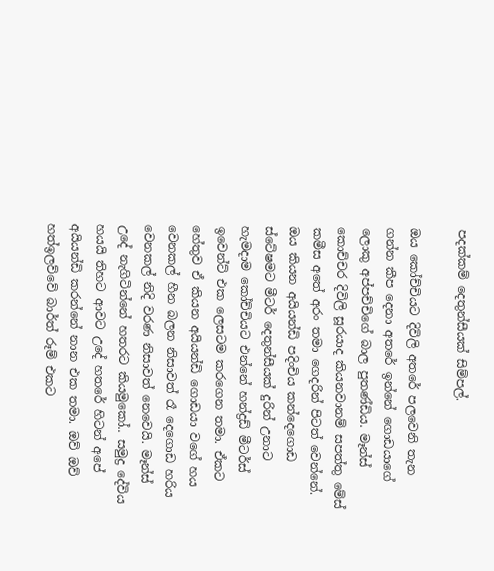පදක්කම් දෙතුන්සීයක් සිම්පල්.

ඔය කෝච්චියට දිවිලි අතරේ පලවෙනි තැන ගන්න කීප දෙනා අතරේ ඉන්නේ ගොඩයාගේ ලොකු අප්පච්චිගේ බාල පුතණ්ඩිය. මෑන්ස් කොච්චර දිවිලි සූරයාද කියනවානම් සපත්තු මේස් කමීස අතේ අරං තමා ගෙදරින් පිටත් වෙන්නේ. ඔය කියන අයියන්ඩි පදිංචිය කන්දෙගොඩ ස්ටේෂමට මීටර් දෙතුන්සීයක් දුරින් උනාට හැමදාම කෝච්චියට එන්නේ හන්ද්‍රඩ් මීටර්ස් ඉවෙන්ට් එක ලෙසටම කරගෙන තමා. ඒකට හේතුව ඒ කියන අයියන්ඩි ගොඩයා වගේ හය වෙනකල් හීන බලන නිසාවත් රෑ දෙගොඩ හරිය වෙනකල් නිදි වරණ නිසාවත් නෙවෙයි. මෑන්ස් උදේ නැගිටින්නේ හතරට කියමුකෝ.. සමුද්‍ර දේවිය හයයි තිහට ආවට උදේ හතරේ හිටන් අපේ අයියන්ඩි කරන්නේ නාන එක තමා. ඔව් ඔව් හත්ඉලව්වේ බාර්ත් රූම් එකට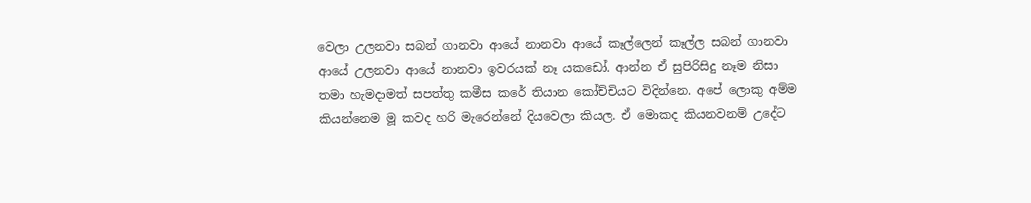වෙලා උලනවා සබන් ගානවා ආයේ නානවා ආයේ කෑල්ලෙන් කෑල්ල සබන් ගානවා ආයේ උලනවා ආයේ නානවා ඉවරයක් නෑ යකඩෝ. ආන්න ඒ සුපිරිසිදු නෑම නිසා තමා හැමදාමත් සපත්තු කමීස කරේ තියාන කෝච්චියට විදින්නෙ. අපේ ලොකු අම්ම කියන්නෙම මූ කවද හරි මැරෙන්නේ දියවෙලා කියල. ඒ මොකද කියනවනම් උදේට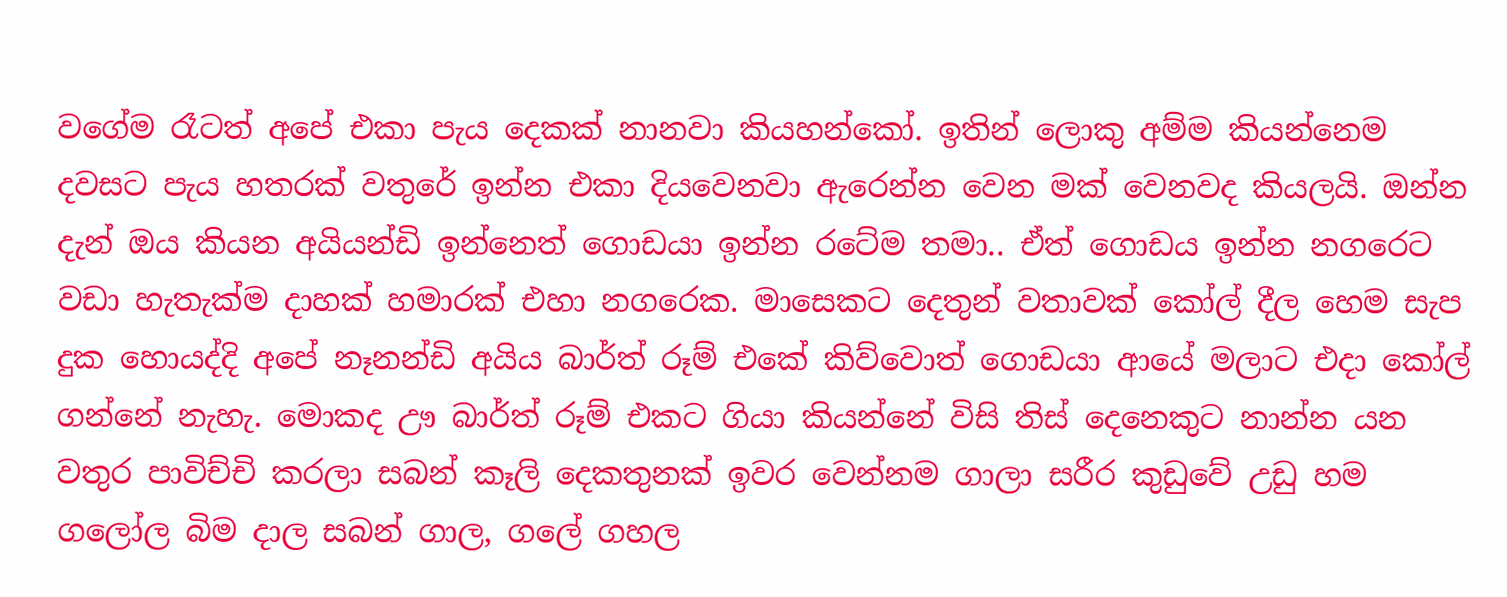වගේම රෑටත් අපේ එකා පැය දෙකක් නානවා කියහන්කෝ. ඉතින් ලොකු අම්ම කියන්නෙම දවසට පැය හතරක් වතුරේ ඉන්න එකා දියවෙනවා ඇරෙන්න වෙන මක් වෙනවද කියලයි. ඔන්න දැන් ඔය කියන අයියන්ඩි ඉන්නෙත් ගොඩයා ඉන්න රටේම තමා.. ඒත් ගොඩය ඉන්න නගරෙට වඩා හැතැක්ම දාහක් හමාරක් එහා නගරෙක. මාසෙකට දෙතුන් වතාවක් කෝල් දීල හෙම සැප දුක හොයද්දි අපේ නෑනන්ඩි අයිය බාර්ත් රූම් එකේ කිව්වොත් ගොඩයා ආයේ මලාට එදා කෝල් ගන්නේ නැහැ. මොකද ඌ බාර්ත් රූම් එකට ගියා කියන්නේ විසි තිස් දෙනෙකුට නාන්න යන වතුර පාවිච්චි කරලා සබන් කෑලි දෙකතුනක් ඉවර වෙන්නම ගාලා සරීර කුඩුවේ උඩු හම ගලෝල බිම දාල සබන් ගාල, ගලේ ගහල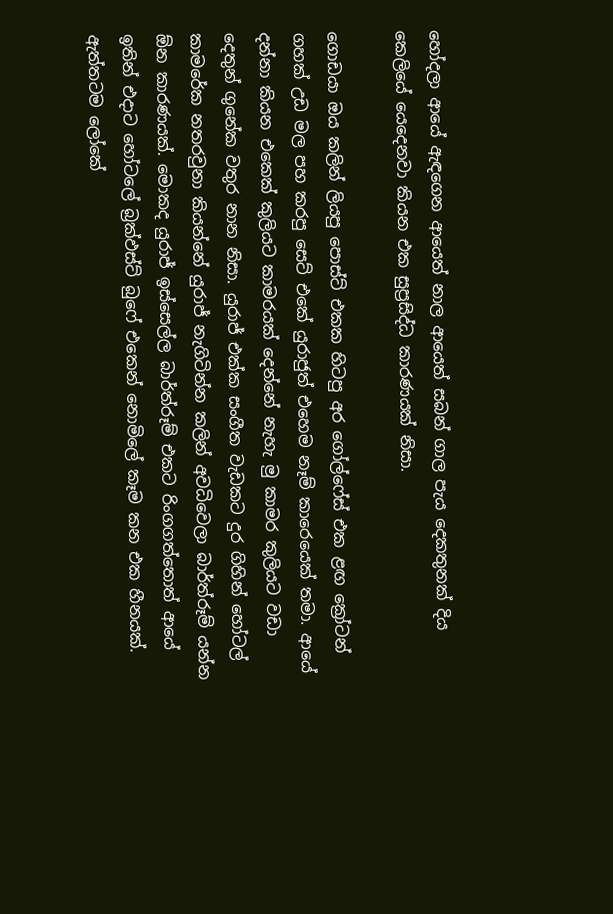හෝදලා ආයේ ඇඳගෙන ආයෙත් නාල ආයෙත් සබන් ගාල පැය දෙකතුනක් දිය කෙලියේ යෙදෙනවා කියන එක සුප්‍රසිද්ධ කාරණයක් නිසා.

ගොඩයා ඔය කලින් ලියපු පොස්ට් එකක හිටපු අර ගෝල්ෆේස් එක ළඟ ක්‍රෝටන් ගහක් උඩ මල පහ කරපු සෙට් එකේ යුරාජුත් එහෙම නෑම් කාරෙයෙක් තමා. ආයේ දන්නා කියන එකෙක් කුලියට කාමරයක් දෙන්නේ නැහැ මු කාමර කුලියට වඩා දෙතුන් ගුනේක වතුර නාන නිසා. යුරාජ් එක්ක සංගීත වැඩකට දුර ගිහින් හෝටල් කාමරේක නතරවුනා කියන්නේ යුරාජ් නැගිටින්න කලින් අවධිවෙලා බාර්ත්රූම් යන්න ඕන කාරණයක්. මොකද යුරාජ් ඉස්සෙල්ල බාර්ත්රූම් එකට රිංගගත්තොත් ආයේ ඉතින් එදාට හෝටලේ බ්‍රක්ඵස්ට් බුෆේ එකෙන් නොමිලේ කෑම කන එක හීනයක්. ඇත්තටම ලෝකේ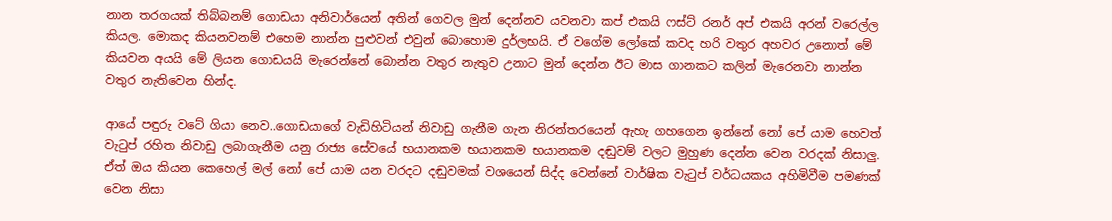නාන තරගයක් තිබ්බනම් ගොඩයා අනිවාර්යෙන් අතින් ගෙවල මුන් දෙන්නව යවනවා කප් එකයි ෆස්ට් රනර් අප් එකයි අරන් වරෙල්ල කියල. මොකද කියනවනම් එහෙම නාන්න පුළුවන් එවුන් බොහොම දුර්ලභයි. ඒ වගේම ලෝකේ කවද හරි වතුර අහවර උනොත් මේ කියවන අයයි මේ ලියන ගොඩයයි මැරෙන්නේ බොන්න වතුර නැතුව උනාට මුන් දෙන්න ඊට මාස ගානකට කලින් මැරෙනවා නාන්න වතුර නැතිවෙන හින්ද.

ආයේ පඳුරු වටේ ගියා නෙව..ගොඩයාගේ වැඩිහිටියන් නිවාඩු ගැනීම ගැන නිරන්තරයෙන් ඇහැ ගහගෙන ඉන්නේ නෝ පේ යාම හෙවත් වැටුප් රහිත නිවාඩු ලබාගැනීම යනු රාජ්‍ය සේවයේ භයානකම භයානකම භයානකම දඬුවම් වලට මුහුණ දෙන්න වෙන වරදක් නිසාලු. ඒත් ඔය කියන කෙහෙල් මල් නෝ පේ යාම යන වරදට දඬුවමක් වශයෙන් සිද්ද වෙන්නේ වාර්ෂික වැටුප් වර්ධයකය අහිමිවීම පමණක් වෙන නිසා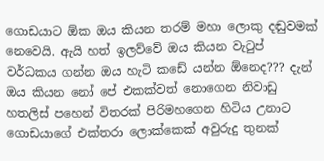ගොඩයාට ඕක ඔය කියන තරම් මහා ලොකු දඬුවමක් නෙවෙයි. ඇයි හත් ඉලව්වේ ඔය කියන වැටුප් වර්ධකය ගන්න ඔය හැටි කඩේ යන්න ඕනෙද??? දැන් ඔය කියන නෝ පේ එකක්වත් නොගෙන නිවාඩු හතලිස් පහෙන් විතරක් පිරිමහගෙන හිටිය උනාට ගොඩයාගේ එක්තරා ලොක්කෙක් අවුරුදු තුනක්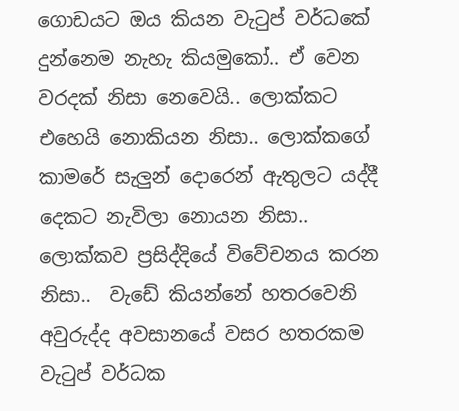ගොඩයට ඔය කියන වැටුප් වර්ධකේ දුන්නෙම නැහැ කියමුකෝ.. ඒ වෙන වරදක් නිසා නෙවෙයි.. ලොක්කට එහෙයි නොකියන නිසා.. ලොක්කගේ කාමරේ සැලුන් දොරෙන් ඇතුලට යද්දී දෙකට නැවිලා නොයන නිසා.. ලොක්කව ප්‍රසිද්දියේ විවේචනය කරන නිසා..  වැඩේ කියන්නේ හතරවෙනි අවුරුද්ද අවසානයේ වසර හතරකම වැටුප් වර්ධක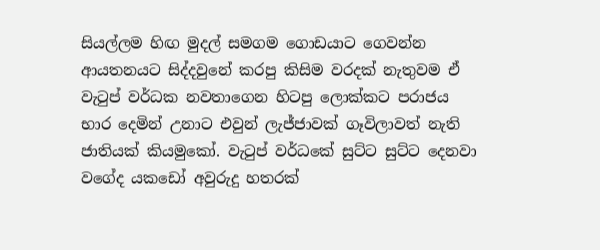සියල්ලම හිඟ මුදල් සමගම ගොඩයාට ගෙවන්න ආයතනයට සිද්දවුනේ කරපු කිසිම වරදක් නැතුවම ඒ වැටුප් වර්ධක නවතාගෙන හිටපු ලොක්කට පරාජය භාර දෙමින් උනාට එවුන් ලැජ්ජාවක් ගෑවිලාවත් නැති ජාතියක් කියමුකෝ. වැටුප් වර්ධකේ සුට්ට සුට්ට දෙනවා වගේද යකඩෝ අවුරුදු හතරක්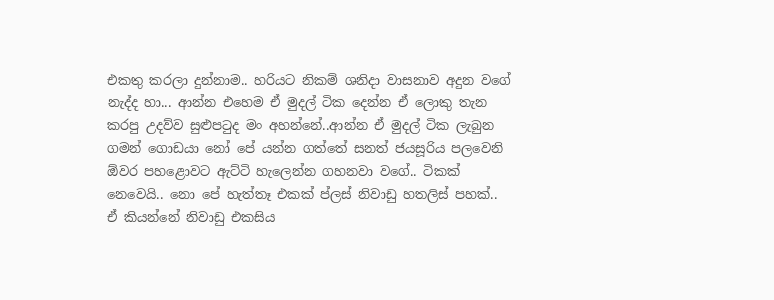එකතු කරලා දුන්නාම.. හරියට නිකම් ශනිදා වාසනාව අදුන වගේ නැද්ද හා... ආන්න එහෙම ඒ මුදල් ටික දෙන්න ඒ ලොකු තැන කරපු උදව්ව සුළුපටුද මං අහන්නේ..ආන්න ඒ මුදල් ටික ලැබුන ගමන් ගොඩයා නෝ පේ යන්න ගත්තේ සනත් ජයසූරිය පලවෙනි ඕවර පහළොවට ඇට්ටි හැලෙන්න ගහනවා වගේ.. ටිකක් නෙවෙයි.. නො පේ හැත්තෑ එකක් ප්ලස් නිවාඩු හතලිස් පහක්.. ඒ කියන්නේ නිවාඩු එකසිය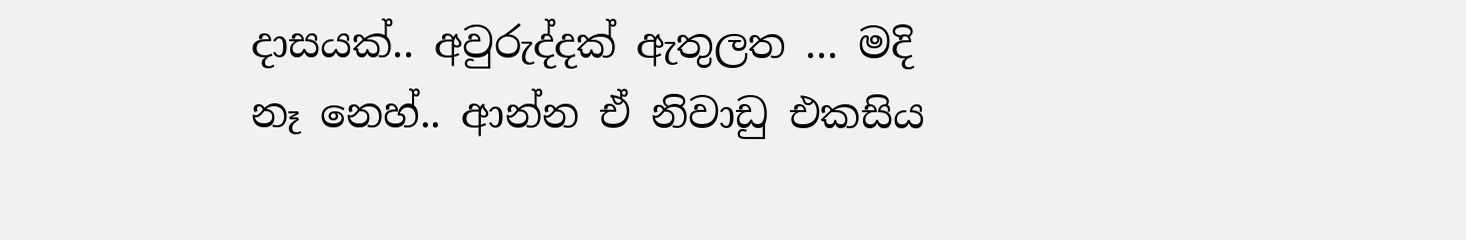දාසයක්.. අවුරුද්දක් ඇතුලත ... මදි නෑ නෙහ්.. ආන්න ඒ නිවාඩු එකසිය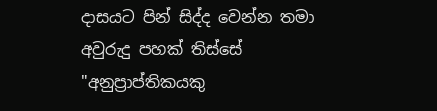දාසයට පින් සිද්ද වෙන්න තමා අවුරුදු පහක් තිස්සේ "අනුප්‍රාප්තිකයකු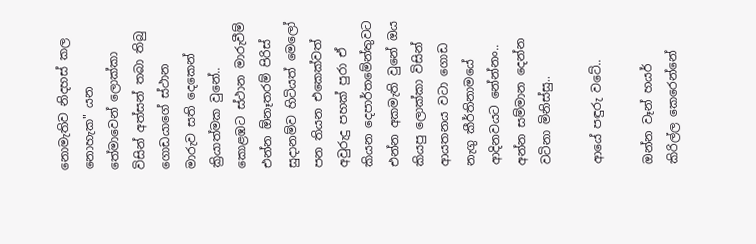නොමැතිව නිදහස් කල නොහැක" යන තේමාවෙන් ලොක්කා විසින් අත්සන් තබා තිබු ගොඩයාගේ ස්ථාන මාරුව සති දෙකෙන් ක්‍රියාත්මක වුනේ.. කොළඹට ස්ථාන මාරුවීම් එන්න ඕනෑතරම් පිරිස් සුදානම්ව හිටියත් මෙලෝ පන තියන එකෙක්වත් අවුරුදු පහක් පුරා ඒ කියන දෙපාර්තමේන්තුවට එන්න අකමැති වුනේ ඔය කියපු ලොක්කා විසින් ආයතනය වටා ගොඩ නැගු කීර්තිනාමයේ ආදිනවයට නේන්නං.. අන්න සම්මාන දෙන්න වටිනා මිනිස්සු..

ආයේ පඳුරු වටේ..

ඔන්න වෑන් හයර් කිරිල්ල කෙරෙන්නේ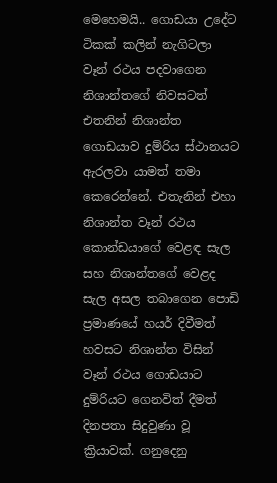මෙහෙමයි.. ගොඩයා උදේට ටිකක් කලින් නැගිටලා වෑන් රථය පදවාගෙන නිශාන්තගේ නිවසටත් එතනින් නිශාන්ත ගොඩයාව දුම්රිය ස්ථානයට ඇරලවා යාමත් තමා කෙරෙන්නේ. එතැනින් එහා නිශාන්ත වෑන් රථය කොන්ඩයාගේ වෙළඳ සැල සහ නිශාන්තගේ වෙළද සැල අසල තබාගෙන පොඩි ප්‍රමාණයේ හයර් දිවීමත් හවසට නිශාන්ත විසින් වෑන් රථය ගොඩයාට දුම්රියට ගෙනවිත් දීමත් දිනපතා සිදුවුණා වූ ක්‍රියාවක්. ගනුදෙනු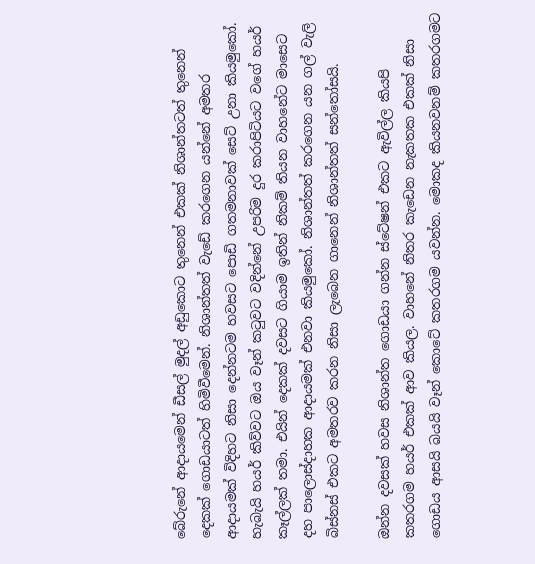බේරුනේ ආදායමෙන් ඩීසල් මුදල් අඩුකොට තුනෙන් එකක් නිශාන්තටත් තුනෙන් දෙකක් ගොඩයාටත් හිමිවීමෙන්. නිශාන්තත් වැඩේ කරගෙන යන්නේ අමතර ආදායමක් විදිහට නිසා දෙන්නටම හවසට පොඩි ගතමනාවක් සෙට් උනා කියමුකෝ. හැබැයි හයර් කිව්වට ඔය වෑන් කටුවට වදින්නේ උපරිම දුර කරාපිටියට වගේ හයර් කෑල්ලක් තමා. එයින් දෙකක් දවසට ගියාම ඉතින් නිකම් තියන වාහනේට මාසෙට දහ පාලොස්දාහක ආදායමක් එනවා කියමුකෝ. නිශාන්තත් කරගෙන යන ගල් වැලි බිස්නස් එකට අමතරව කරන නිසා ලැබෙන ගානෙන් නිශාන්තත් සන්තෝසයි.

ඔන්න දවසක් හවස නිශාන්ත ගොඩයා ගන්න ස්ටේෂන් එකට ඇවිල්ල කියපි කතරගම හයර් එකක් ආව කියල. වාහනේ නිතර කැඩෙන නැකතක එකක් නිසා ගොඩය ආසයි බයයි වෑන් කොටේ කතරගම යවන්න. මොකද කියනවනම් කතරගමට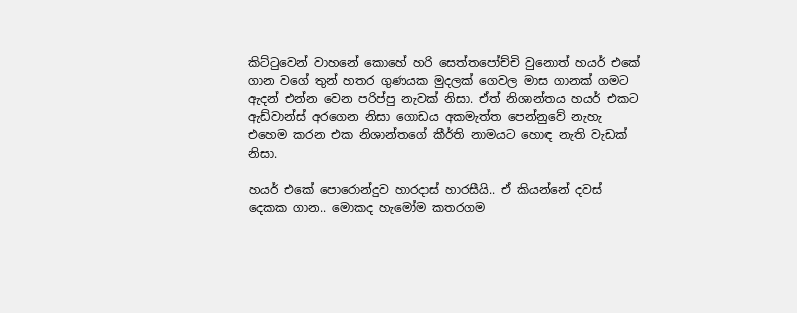කිට්ටුවෙන් වාහනේ කොහේ හරි සෙත්තපෝච්චි වුනොත් හයර් එකේ ගාන වගේ තුන් හතර ගුණයක මුදලක් ගෙවල මාස ගානක් ගමට ඇදන් එන්න වෙන පරිප්පු නැවක් නිසා. ඒත් නිශාන්තය හයර් එකට ඇඩ්වාන්ස් අරගෙන නිසා ගොඩය අකමැත්ත පෙන්නුවේ නැහැ එහෙම කරන එක නිශාන්තගේ කීර්ති නාමයට හොඳ නැති වැඩක් නිසා.

හයර් එකේ පොරොන්දුව හාරදාස් හාරසීයි.. ඒ කියන්නේ දවස් දෙකක ගාන.. මොකද හැමෝම කතරගම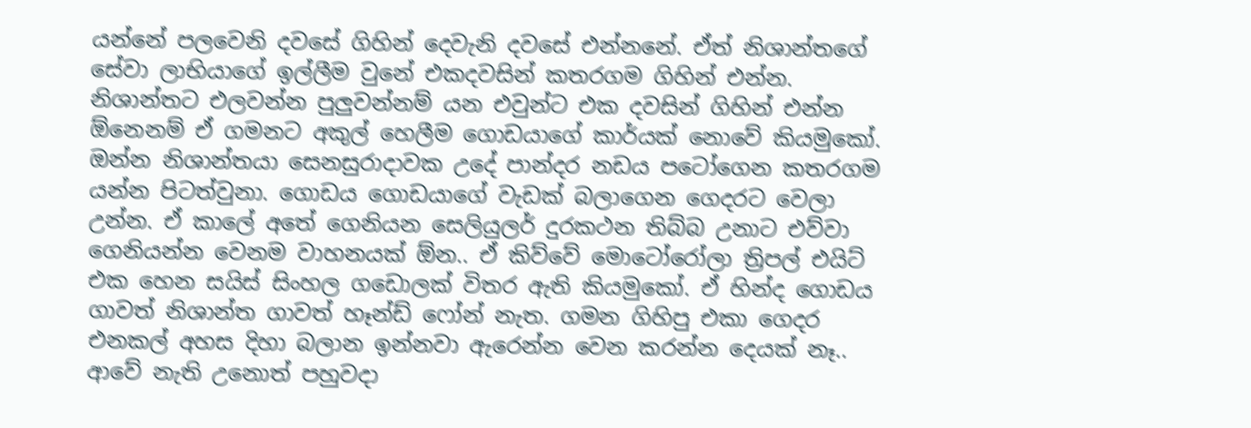යන්නේ පලවෙනි දවසේ ගිහින් දෙවැනි දවසේ එන්නනේ. ඒත් නිශාන්තගේ සේවා ලාභියාගේ ඉල්ලීම වුනේ එකදවසින් කතරගම ගිහින් එන්න. නිශාන්තට එලවන්න පුලුවන්නම් යන එවුන්ට එක දවසින් ගිහින් එන්න ඕනෙනම් ඒ ගමනට අකුල් හෙලීම ගොඩයාගේ කාර්යක් නොවේ කියමුකෝ. ඔන්න නිශාන්තයා සෙනසුරාදාවක උදේ පාන්දර නඩය පටෝගෙන කතරගම යන්න පිටත්වුනා. ගොඩය ගොඩයාගේ වැඩක් බලාගෙන ගෙදරට වෙලා උන්න. ඒ කාලේ අතේ ගෙනියන සෙලියුලර් දුරකථන තිබ්බ උනාට එව්වා ගෙනියන්න වෙනම වාහනයක් ඕන.. ඒ කිව්වේ මොටෝරෝලා ත්‍රිපල් එයිට් එක හෙන සයිස් සිංහල ගඩොලක් විතර ඇති කියමුකෝ. ඒ හින්ද ගොඩය ගාවත් නිශාන්ත ගාවත් හෑන්ඩ් ෆෝන් නැත. ගමන ගිහිපු එකා ගෙදර එනකල් අහස දිහා බලාන ඉන්නවා ඇරෙන්න වෙන කරන්න දෙයක් නෑ.. ආවේ නැති උනොත් පහුවදා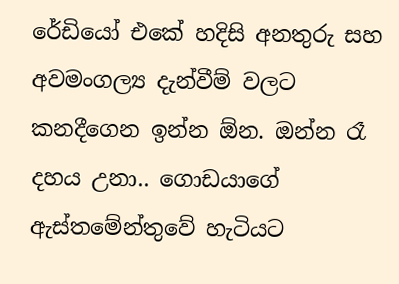රේඩියෝ එකේ හදිසි අනතුරු සහ අවමංගල්‍ය දැන්වීම් වලට කනදීගෙන ඉන්න ඕන. ඔන්න රෑ දහය උනා.. ගොඩයාගේ ඇස්තමේන්තුවේ හැටියට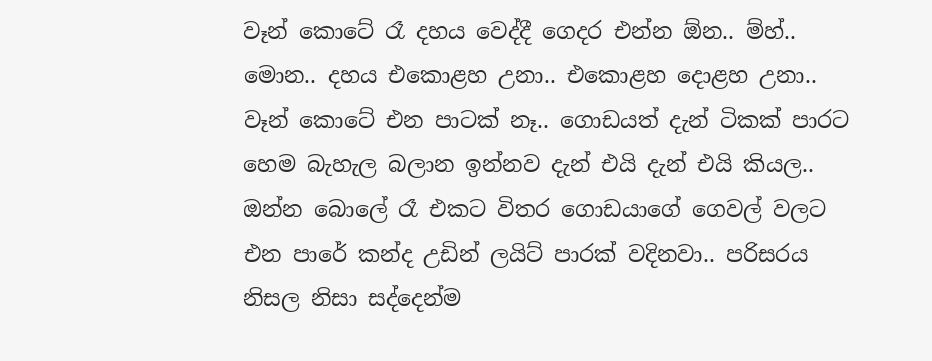වෑන් කොටේ රෑ දහය වෙද්දී ගෙදර එන්න ඕන.. ම්හ්.. මොන.. දහය එකොළහ උනා.. එකොළහ දොළහ උනා.. වෑන් කොටේ එන පාටක් නෑ.. ගොඩයත් දැන් ටිකක් පාරට හෙම බැහැල බලාන ඉන්නව දැන් එයි දැන් එයි කියල.. ඔන්න බොලේ රෑ එකට විතර ගොඩයාගේ ගෙවල් වලට එන පාරේ කන්ද උඩින් ලයිට් පාරක් වදිනවා.. පරිසරය නිසල නිසා සද්දෙන්ම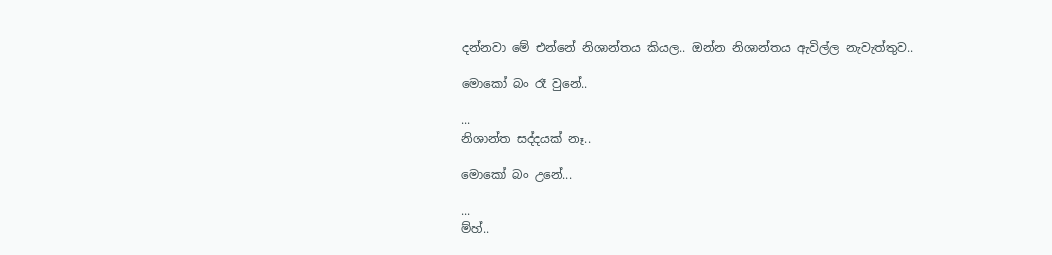දන්නවා මේ එන්නේ නිශාන්තය කියල.. ඔන්න නිශාන්තය ඇවිල්ල නැවැත්තුව..

මොකෝ බං රෑ වුනේ..

...
නිශාන්ත සද්දයක් නෑ..

මොකෝ බං උනේ...

...
ම්හ්..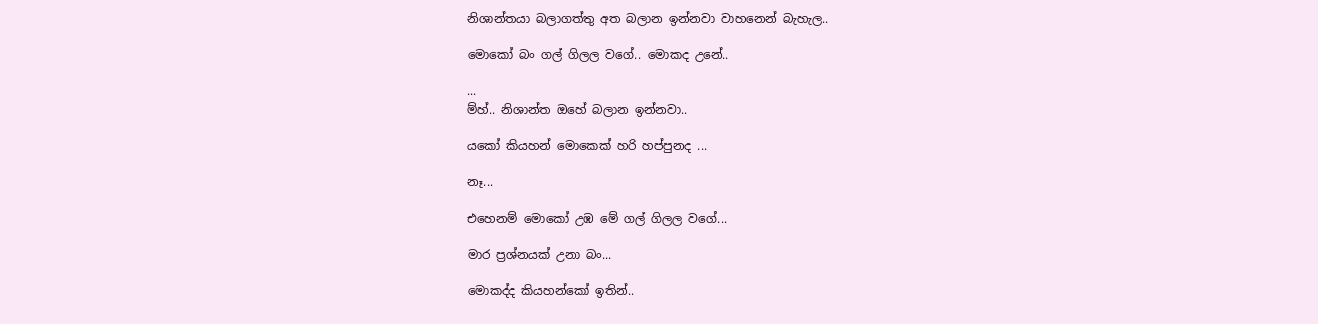නිශාන්තයා බලාගත්තු අත බලාන ඉන්නවා වාහනෙන් බැහැල..

මොකෝ බං ගල් ගිලල වගේ.. මොකද උනේ..

...
ම්හ්.. නිශාන්ත ඔහේ බලාන ඉන්නවා..

යකෝ කියහන් මොකෙක් හරි හප්පුනද ...

නෑ...

එහෙනම් මොකෝ උඹ මේ ගල් ගිලල වගේ...

මාර ප්‍රශ්නයක් උනා බං...

මොකද්ද කියහන්කෝ ඉතින්..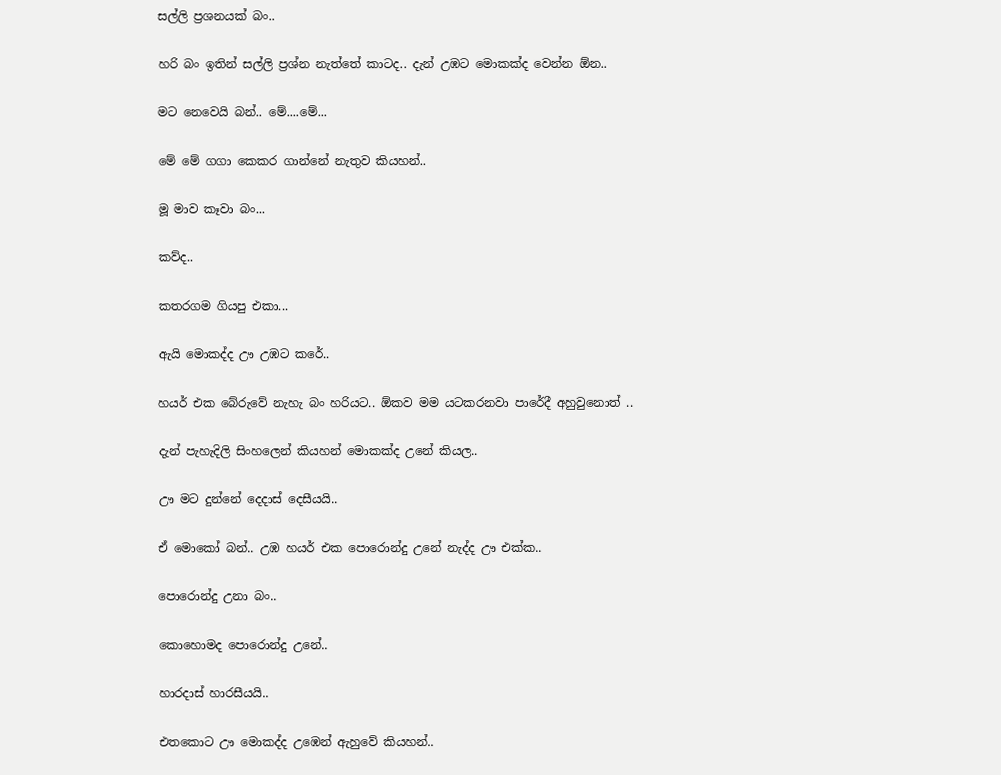සල්ලි ප්‍රශනයක් බං..

හරි බං ඉතින් සල්ලි ප්‍රශ්න නැත්තේ කාටද.. දැන් උඹට මොකක්ද වෙන්න ඕන..

මට නෙවෙයි බන්.. මේ....මේ...

මේ මේ ගගා කෙකර ගාන්නේ නැතුව කියහන්..

මූ මාව කෑවා බං...

කව්ද..

කතරගම ගියපු එකා...

ඇයි මොකද්ද ඌ උඹට කරේ..

හයර් එක බේරුවේ නැහැ බං හරියට.. ඕකව මම යටකරනවා පාරේදී අහුවුනොත් ..

දැන් පැහැදිලි සිංහලෙන් කියහන් මොකක්ද උනේ කියල..

ඌ මට දුන්නේ දෙදාස් දෙසීයයි..

ඒ මොකෝ බන්.. උඹ හයර් එක පොරොන්දු උනේ නැද්ද ඌ එක්ක..

පොරොන්දු උනා බං..

කොහොමද පොරොන්දු උනේ..

හාරදාස් හාරසීයයි..

එතකොට ඌ මොකද්ද උඹෙන් ඇහුවේ කියහන්..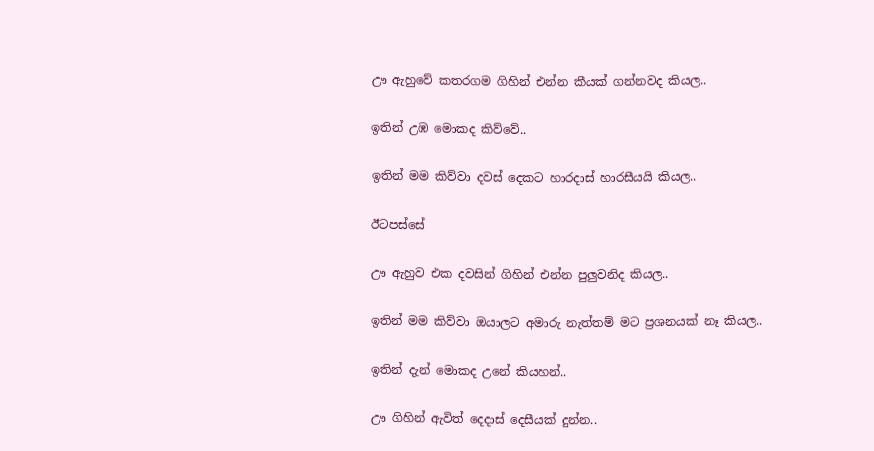ඌ ඇහුවේ කතරගම ගිහින් එන්න කීයක් ගන්නවද කියල..

ඉතින් උඹ මොකද කිව්වේ..

ඉතින් මම කිව්වා දවස් දෙකට හාරදාස් හාරසීයයි කියල..

ඊටපස්සේ

ඌ ඇහුව එක දවසින් ගිහින් එන්න පුලුවනිද කියල..

ඉතින් මම කිව්වා ඔයාලට අමාරු නැත්තම් මට ප්‍රශනයක් නෑ කියල..

ඉතින් දැන් මොකද උනේ කියහන්..

ඌ ගිහින් ඇවිත් දෙදාස් දෙසීයක් දුන්න..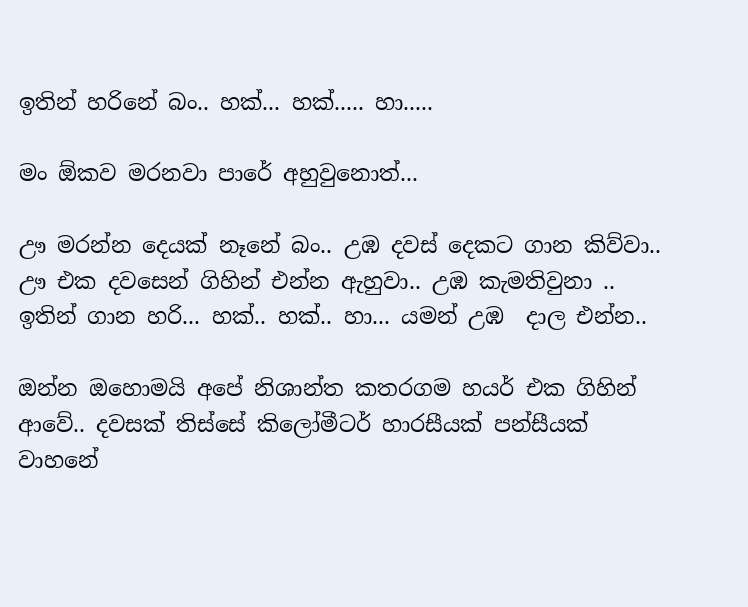ඉතින් හරිනේ බං.. හක්... හක්..... හා.....

මං ඕකව මරනවා පාරේ අහුවුනොත්...

ඌ මරන්න දෙයක් නෑනේ බං.. උඹ දවස් දෙකට ගාන කිව්වා.. ඌ එක දවසෙන් ගිහින් එන්න ඇහුවා.. උඹ කැමතිවුනා .. ඉතින් ගාන හරි... හක්.. හක්.. හා... යමන් උඹ  දාල එන්න..

ඔන්න ඔහොමයි අපේ නිශාන්ත කතරගම හයර් එක ගිහින් ආවේ.. දවසක් තිස්සේ කිලෝමීටර් හාරසීයක් පන්සීයක්  වාහනේ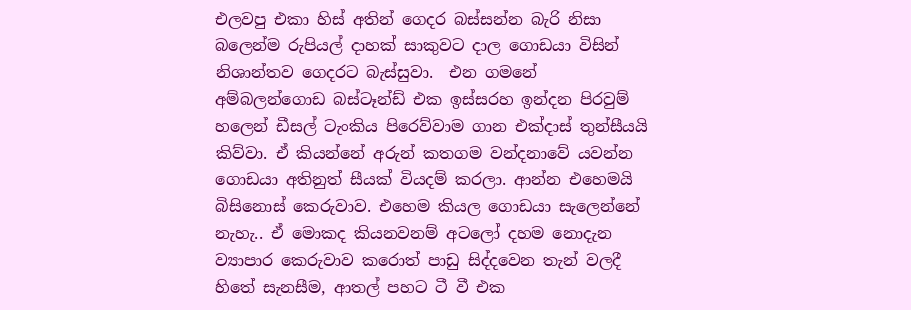එලවපු එකා හිස් අතින් ගෙදර බස්සන්න බැරි නිසා බලෙන්ම රුපියල් දාහක් සාකුවට දාල ගොඩයා විසින් නිශාන්තව ගෙදරට බැස්සුවා.  එන ගමනේ අම්බලන්ගොඩ බස්ටෑන්ඩ් එක ඉස්සරහ ඉන්දන පිරවුම් හලෙන් ඩීසල් ටැංකිය පිරෙව්වාම ගාන එක්දාස් තුන්සීයයි කිව්වා. ඒ කියන්නේ අරුන් කතගම වන්දනාවේ යවන්න ගොඩයා අතිනුත් සීයක් වියදම් කරලා. ආන්න එහෙමයි බිසිනොස් කෙරුවාව. එහෙම කියල ගොඩයා සැලෙන්නේ නැහැ.. ඒ මොකද කියනවනම් අටලෝ දහම නොදැන ව්‍යාපාර කෙරුවාව කරොත් පාඩු සිද්දවෙන තැන් වලදී හිතේ සැනසීම, ආතල් පහට ටී වී එක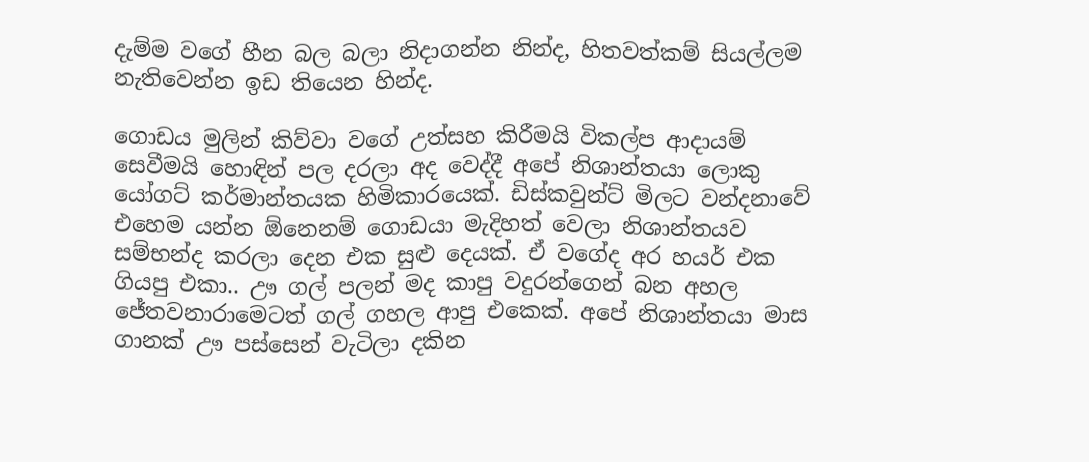දැම්ම වගේ හීන බල බලා නිදාගන්න නින්ද, හිතවත්කම් සියල්ලම නැතිවෙන්න ඉඩ තියෙන හින්ද.

ගොඩය මුලින් කිව්වා වගේ උත්සහ කිරීමයි විකල්ප ආදායම් සෙවීමයි හොඳින් පල දරලා අද වෙද්දී අපේ නිශාන්තයා ලොකු යෝගට් කර්මාන්තයක හිමිකාරයෙක්. ඩිස්කවුන්ට් මිලට වන්දනාවේ එහෙම යන්න ඕනෙනම් ගොඩයා මැදිහත් වෙලා නිශාන්තයව සම්භන්ද කරලා දෙන එක සුළු දෙයක්. ඒ වගේද අර හයර් එක ගියපු එකා.. ඌ ගල් පලන් මද කාපු වදුරන්ගෙන් බන අහල ජේතවනාරාමෙටත් ගල් ගහල ආපු එකෙක්. අපේ නිශාන්තයා මාස ගානක් ඌ පස්සෙන් වැටිලා දකින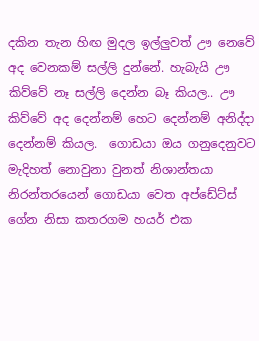දකින තැන හිඟ මුදල ඉල්ලුවත් ඌ නෙවේ අද වෙනකම් සල්ලි දුන්නේ. හැබැයි ඌ කිව්වේ නෑ සල්ලි දෙන්න බෑ කියල.. ඌ කිව්වේ අද දෙන්නම් හෙට දෙන්නම් අනිද්දා දෙන්නම් කියල.  ගොඩයා ඔය ගනුදෙනුවට මැදිහත් නොවුනා වුනත් නිශාන්තයා නිරන්තරයෙන් ගොඩයා වෙත අප්ඩේට්ස් ගේන නිසා කතරගම හයර් එක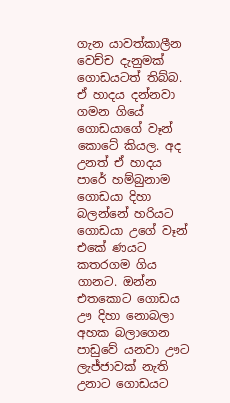ගැන යාවත්කාලීන වෙච්ච දැනුමක් ගොඩයටත් තිබ්බ. ඒ හාදය දන්නවා ගමන ගියේ ගොඩයාගේ වෑන් කොටේ කියල. අද උනත් ඒ හාදය පාරේ හම්බුනාම ගොඩයා දිහා බලන්නේ හරියට ගොඩයා උගේ වෑන් එකේ ණයට කතරගම ගිය ගානට. ඔන්න එතකොට ගොඩය ඌ දිහා නොබලා අහක බලාගෙන පාඩුවේ යනවා ඌට ලැජ්ජාවක් නැති උනාට ගොඩයට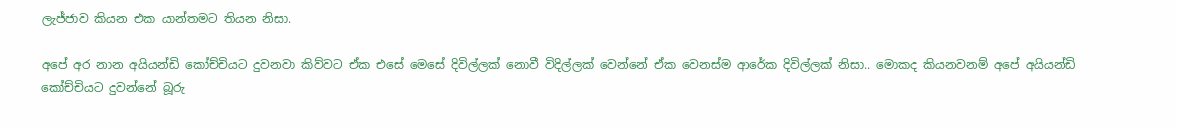ලැජ්ජාව කියන එක යාන්තමට තියන නිසා.

අපේ අර නාන අයියන්ඩි කෝච්චියට දුවනවා කිව්වට ඒක එසේ මෙසේ දිවිල්ලක් නොවී විදිල්ලක් වෙන්නේ ඒක වෙනස්ම ආරේක දිවිල්ලක් නිසා.. මොකද කියනවනම් අපේ අයියන්ඩි කෝච්චියට දුවන්නේ බූරු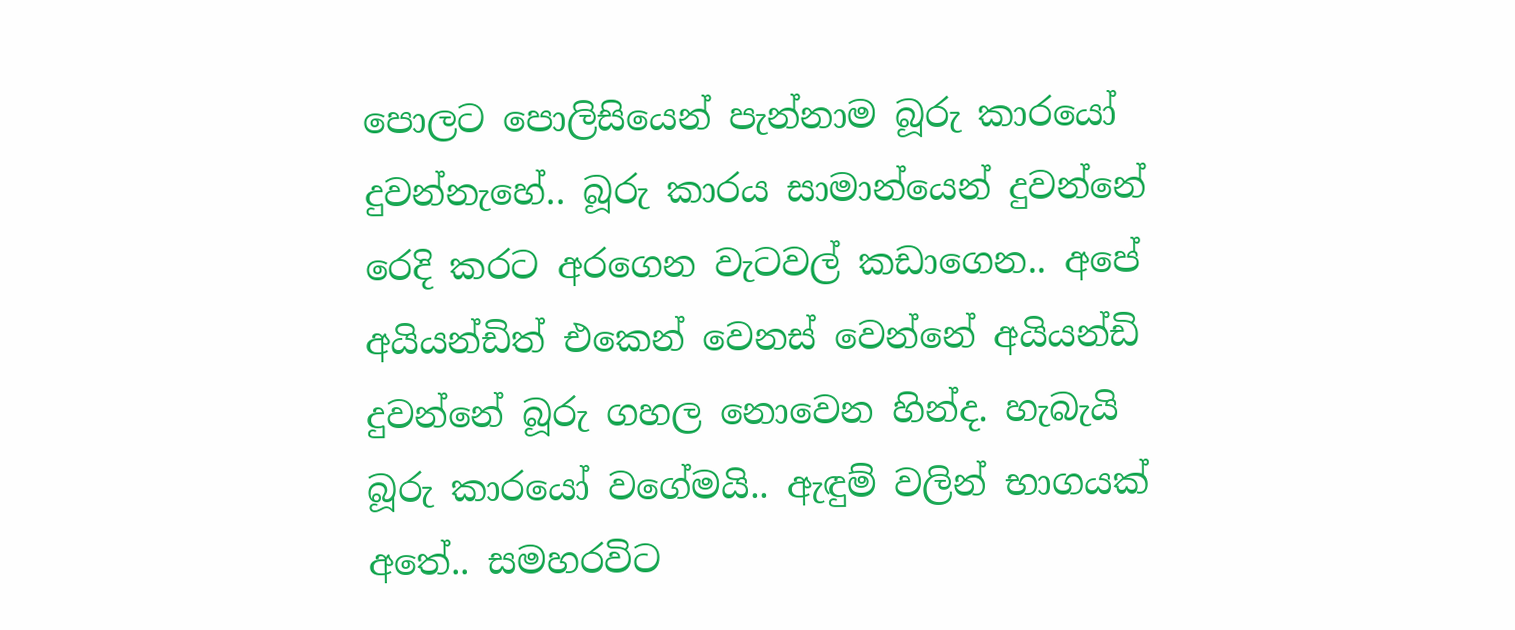පොලට පොලිසියෙන් පැන්නාම බූරු කාරයෝ දුවන්නැහේ.. බූරු කාරය සාමාන්යෙන් දුවන්නේ රෙදි කරට අරගෙන වැටවල් කඩාගෙන.. අපේ අයියන්ඩිත් එකෙන් වෙනස් වෙන්නේ අයියන්ඩි දුවන්නේ බූරු ගහල නොවෙන හින්ද. හැබැයි බූරු කාරයෝ වගේමයි.. ඇඳුම් වලින් භාගයක් අතේ.. සමහරවිට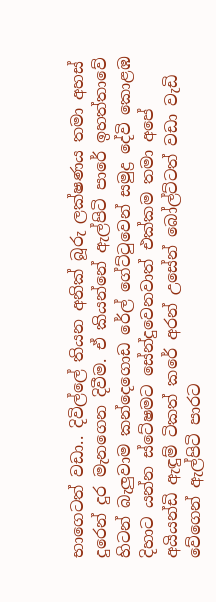භාගෙටත් වඩා.. දිවිල්ලේ තියන අනික් බූරු ලක්ෂණය තමා අහස් දුරෙන් දුර මැනගෙන දිවීම. ඒ කියන්නේ ඇල්පිටි පාරේ ඉහත්තාවේ හිටන් බැලුවාම කන්දෙගොඩ රේල් ගේට්ටුවෙන් සමුද්‍ර දේවි කොළඹ දිහාට යන්න ස්ටේෂමට සේන්දුවෙනවාත් එක්කම තමා අපේ අයියන්ඩි ඇඳුම් ටිකත් කරේ අරන් උසේන් බෝල්ට්ටත් වඩා වැඩි වේගෙන් ඇල්පිටි පාරට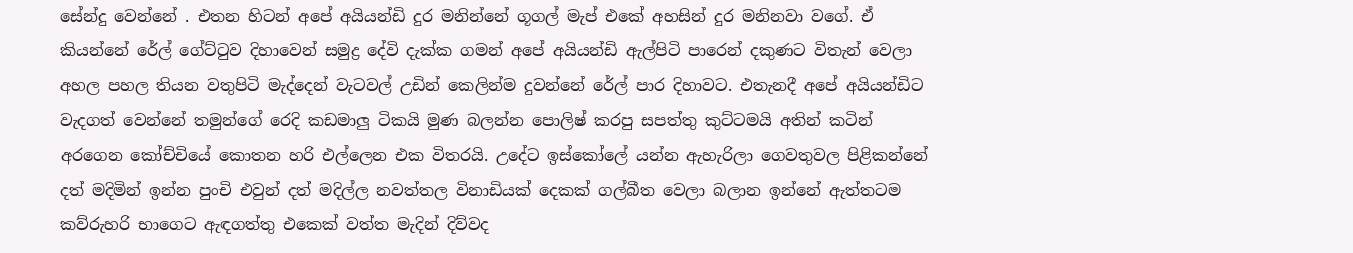සේන්දු වෙන්නේ . එතන හිටන් අපේ අයියන්ඩි දුර මනින්නේ ගූගල් මැප් එකේ අහසින් දුර මනිනවා වගේ. ඒ කියන්නේ රේල් ගේට්ටුව දිහාවෙන් සමුද්‍ර දේවි දැක්ක ගමන් අපේ අයියන්ඩි ඇල්පිටි පාරෙන් දකුණට විතැන් වෙලා අහල පහල තියන වතුපිටි මැද්දෙන් වැටවල් උඩින් කෙලින්ම දුවන්නේ රේල් පාර දිහාවට. එතැනදී අපේ අයියන්ඩිට වැදගත් වෙන්නේ තමුන්ගේ රෙදි කඩමාලු ටිකයි මුණ බලන්න පොලිෂ් කරපු සපත්තු කුට්ටමයි අතින් කටින් අරගෙන කෝච්චියේ කොතන හරි එල්ලෙන එක විතරයි. උදේට ඉස්කෝලේ යන්න ඇහැරිලා ගෙවතුවල පිළිකන්නේ දත් මදිමින් ඉන්න පුංචි එවුන් දත් මදිල්ල නවත්තල විනාඩියක් දෙකක් ගල්බීත වෙලා බලාන ඉන්නේ ඇත්තටම කව්රුහරි භාගෙට ඇඳගත්තු එකෙක් වත්ත මැදින් දිව්වද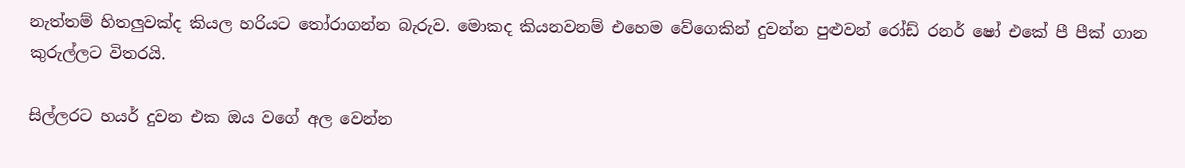නැත්තම් හිතලුවක්ද කියල හරියට තෝරාගන්න බැරුව. මොකද කියනවනම් එහෙම වේගෙකින් දුවන්න පුළුවන් රෝඩ් රනර් ෂෝ එකේ පී පීක් ගාන කුරුල්ලට විතරයි.

සිල්ලරට හයර් දුවන එක ඔය වගේ අල වෙන්න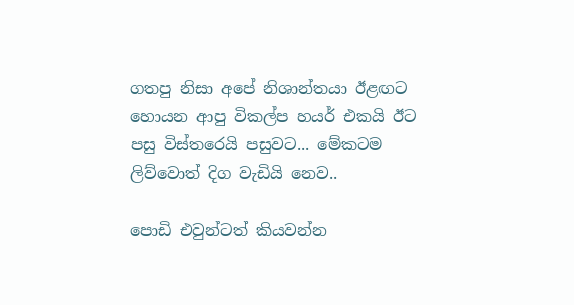ගතපු නිසා අපේ නිශාන්තයා ඊළඟට හොයන ආපු විකල්ප හයර් එකයි ඊට පසු විස්තරෙයි පසුවට... මේකටම ලිව්වොත් දිග වැඩියි නෙව..

පොඩි එවුන්ටත් කියවන්න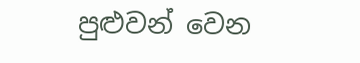පුළුවන් වෙන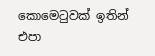කොමෙටුවක් ඉතින් එපා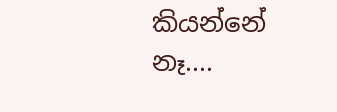කියන්නේ නෑ....